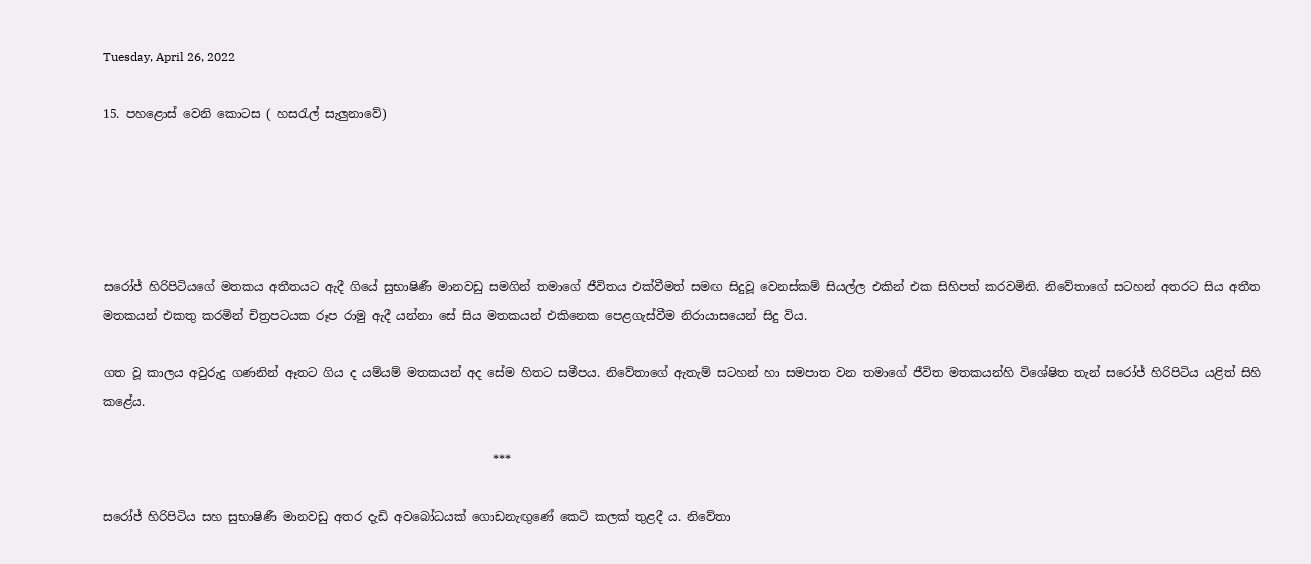Tuesday, April 26, 2022

15. පහළොස් වෙනි කොටස ( හසරැල් සැලුනාවේ)





සරෝජ් හිරිපිටියගේ මතකය අතීතයට ඇදී ගියේ සුභාෂිණී මානවඩු සමගින් තමාගේ ජීවිතය එක්වීමත් සමඟ සිදුවූ වෙනස්කම් සියල්ල එකින් එක සිහිපත් කරවමිනි. නිවේතාගේ සටහන් අතරට සිය අතීත මතකයන් එකතු කරමින් චිත්‍රපටයක රූප රාමු ඇදී යන්නා සේ සිය මතකයන් එකිනෙක පෙළගැස්වීම නිරායාසයෙන් සිදු විය.

ගත වූ කාලය අවුරුදු ගණනින් ඈතට ගිය ද යම්යම් මතකයන් අද සේම හිතට සමීපය. නිවේතාගේ ඇතැම් සටහන් හා සමපාත වන තමාගේ ජීවිත මතකයන්හි විශේෂිත තැන් සරෝජ් හිරිපිටිය යළිත් සිහි කළේය.

                                                                 ***

සරෝජ් හිරිපිටිය සහ සුභාෂිණී මානවඩු අතර දැඩි අවබෝධයක් ගොඩනැඟුණේ කෙටි කලක් තුළදී ය. නිවේතා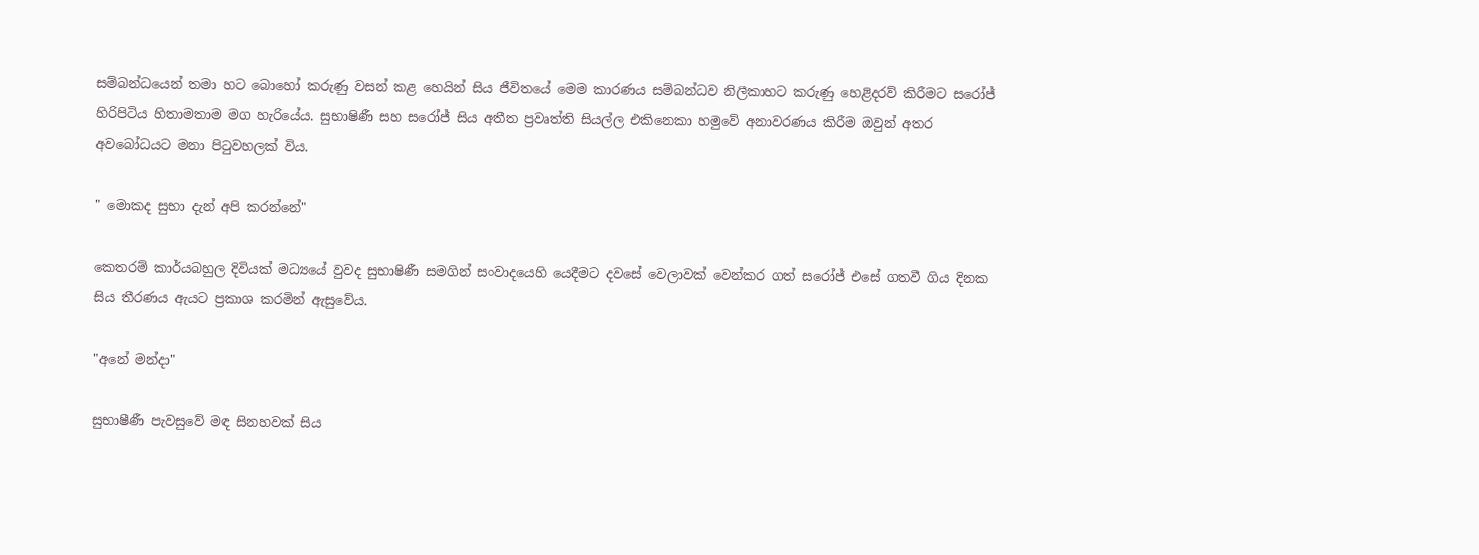සම්බන්ධයෙන් තමා හට බොහෝ කරුණු වසන් කළ හෙයින් සිය ජීවිතයේ මෙම කාරණය සම්බන්ධව නිලීකාහට කරුණු හෙළිදරව් කිරීමට සරෝජ් හිරිපිටිය හිතාමතාම මග හැරියේය. සුභාෂිණී සහ සරෝජ් සිය අතීත ප්‍රවෘත්ති සියල්ල එකිනෙකා හමුවේ අනාවරණය කිරීම ඔවුන් අතර අවබෝධයට මනා පිටුවහලක් විය.

" මොකද සුභා දැන් අපි කරන්නේ"

කෙතරම් කාර්යබහුල දිවියක් මධ්‍යයේ වුවද සුභාෂිණී සමගින් සංවාදයෙහි යෙදීමට දවසේ වෙලාවක් වෙන්කර ගත් සරෝජ් එසේ ගතවී ගිය දිනක සිය තීරණය ඇයට ප්‍රකාශ කරමින් ඇසුවේය.

"අනේ මන්දා"

සුභාෂීණී පැවසුවේ මඳ සිනහවක් සිය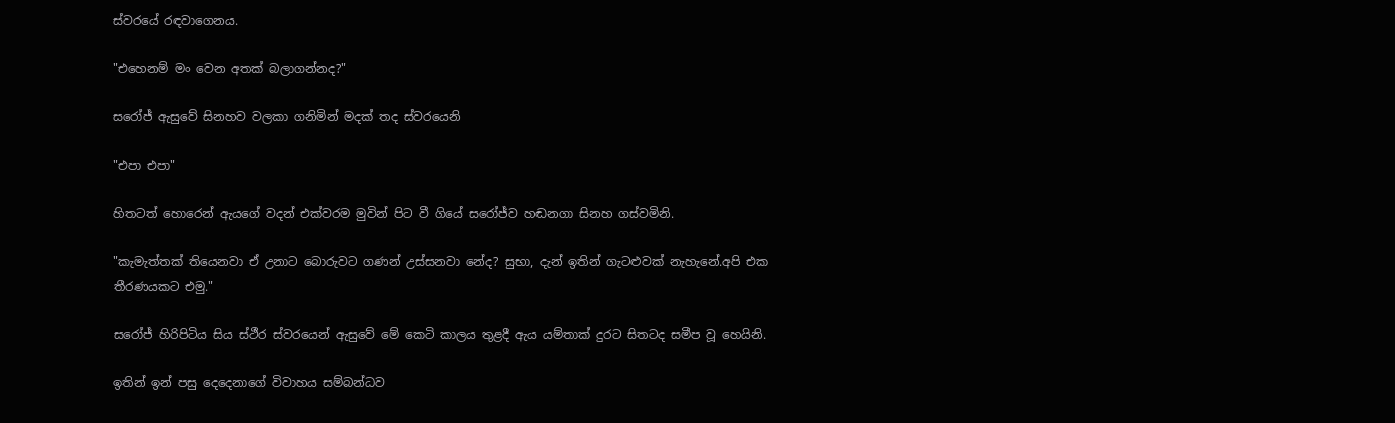ස්වරයේ රඳවාගෙනය.

"එහෙනම් මං වෙන අතක් බලාගන්නද?"

සරෝජ් ඇසුවේ සිනහව වලකා ගනිමින් මදක් තද ස්වරයෙනි

"එපා එපා"

හිතටත් හොරෙන් ඇයගේ වදන් එක්වරම මුවින් පිට වී ගියේ සරෝජ්ව හඬනගා සිනහ ගස්වමිනි.

"කැමැත්තක් තියෙනවා ඒ උනාට බොරුවට ගණන් උස්සනවා නේද? සුභා, දැන් ඉතින් ගැටළුවක් නැහැනේ.අපි එක තීරණයකට එමු."

සරෝජ් හිරිපිටිය සිය ස්ථීර ස්වරයෙන් ඇසුවේ මේ කෙටි කාලය තුළදී ඇය යම්තාක් දුරට සිතටද සමීප වූ හෙයිනි.

ඉතින් ඉන් පසු දෙදෙනාගේ විවාහය සම්බන්ධව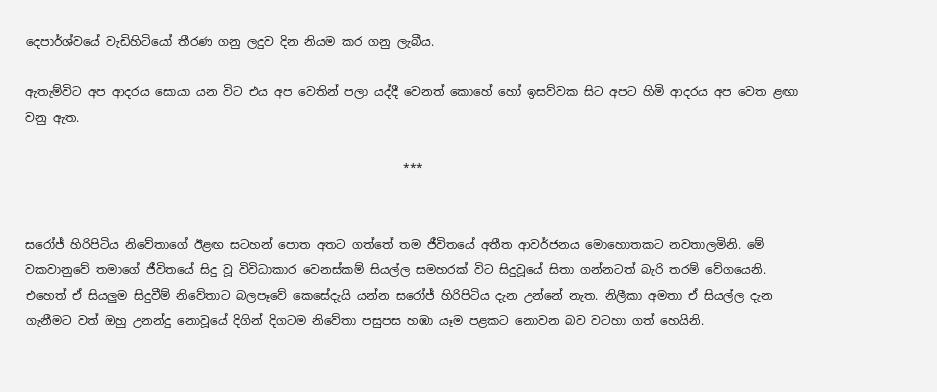දෙපාර්ශ්වයේ වැඩිහිටියෝ තීරණ ගනු ලදුව දින නියම කර ගනු ලැබීය.

ඇතැම්විට අප ආදරය සොයා යන විට එය අප වෙතින් පලා යද්දී වෙනත් කොහේ හෝ ඉසව්වක සිට අපට හිමි ආදරය අප වෙත ළඟා වනු ඇත.

                                                               ***


සරෝජ් හිරිපිටිය නිවේතාගේ ඊළඟ සටහන් පොත අතට ගත්තේ තම ජීවිතයේ අතීත ආවර්ජනය මොහොතකට නවතාලමිනි. මේ වකවානුවේ තමාගේ ජීවිතයේ සිදු වූ විවිධාකාර වෙනස්කම් සියල්ල සමහරක් විට සිදුවූයේ සිතා ගන්නටත් බැරි තරම් වේගයෙනි. එහෙත් ඒ සියලුම සිදුවීම් නිවේතාට බලපෑවේ කෙසේදැයි යන්න සරෝජ් හිරිපිටිය දැන උන්නේ නැත. නිලීකා අමතා ඒ සියල්ල දැන ගැනීමට වත් ඔහු උනන්දු නොවූයේ දිගින් දිගටම නිවේතා පසුපස හඹා යෑම පළකට නොවන බව වටහා ගත් හෙයිනි.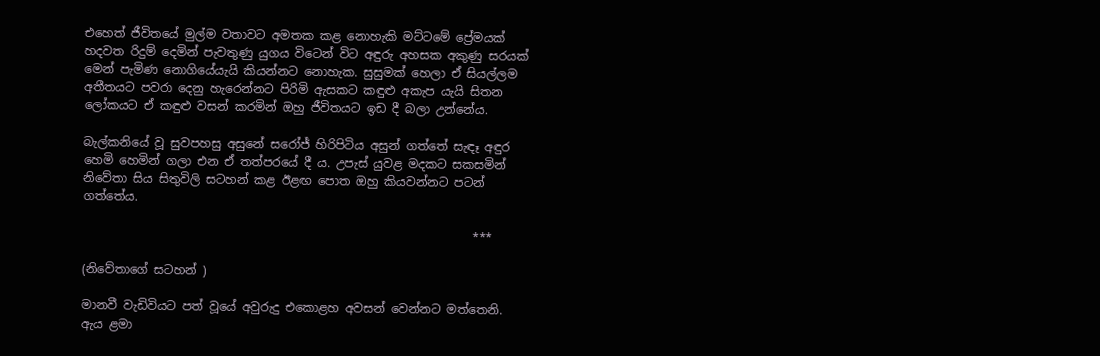එහෙත් ජීවිතයේ මුල්ම වතාවට අමතක කළ නොහැකි මට්ටමේ ප්‍රේමයක් හදවත රිදුම් දෙමින් පැවතුණු යුගය විටෙන් විට අඳුරු අහසක අකුණු සරයක් මෙන් පැමිණ නොගියේයැයි කියන්නට නොහැක. සුසුමක් හෙලා ඒ සියල්ලම අතීතයට පවරා දෙනු හැරෙන්නට පිරිමි ඇසකට කඳුළු අකැප යැයි සිතන ලෝකයට ඒ කඳුළු වසන් කරමින් ඔහු ජීවිතයට ඉඩ දී බලා උන්නේය.

බැල්කනියේ වූ සුවපහසු අසුනේ සරෝජ් හිරිපිටිය අසුන් ගත්තේ සැඳෑ අඳුර හෙමි හෙමින් ගලා එන ඒ තත්පරයේ දී ය. උපැස් යුවළ මදකට සකසමින් නිවේතා සිය සිතුවිලි සටහන් කළ ඊළඟ පොත ඔහු කියවන්නට පටන් ගත්තේය.

                                                                 ***

(නිවේතාගේ සටහන් )

මානවී වැඩිවියට පත් වූයේ අවුරුදු එකොළහ අවසන් වෙන්නට මත්තෙනි. ඇය ළමා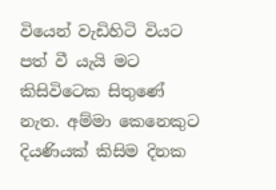වියෙන් වැඩිහිටි වියට පත් වී යැයි මට කිසිවිටෙක සිතුණේ නැත. අම්මා කෙනෙකුට දියණියක් කිසිම දිනක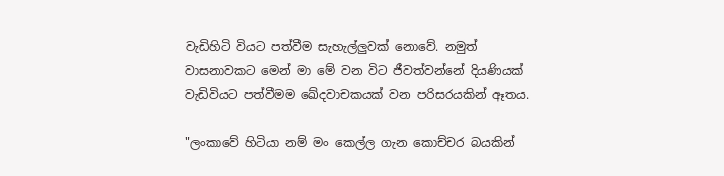වැඩිහිටි වියට පත්වීම සැහැල්ලුවක් නොවේ. නමුත් වාසනාවකට මෙන් මා මේ වන විට ජීවත්වන්නේ දියණියක් වැඩිවියට පත්වීමම ඛේදවාචකයක් වන පරිසරයකින් ඈතය.

"ලංකාවේ හිටියා නම් මං කෙල්ල ගැන කොච්චර බයකින්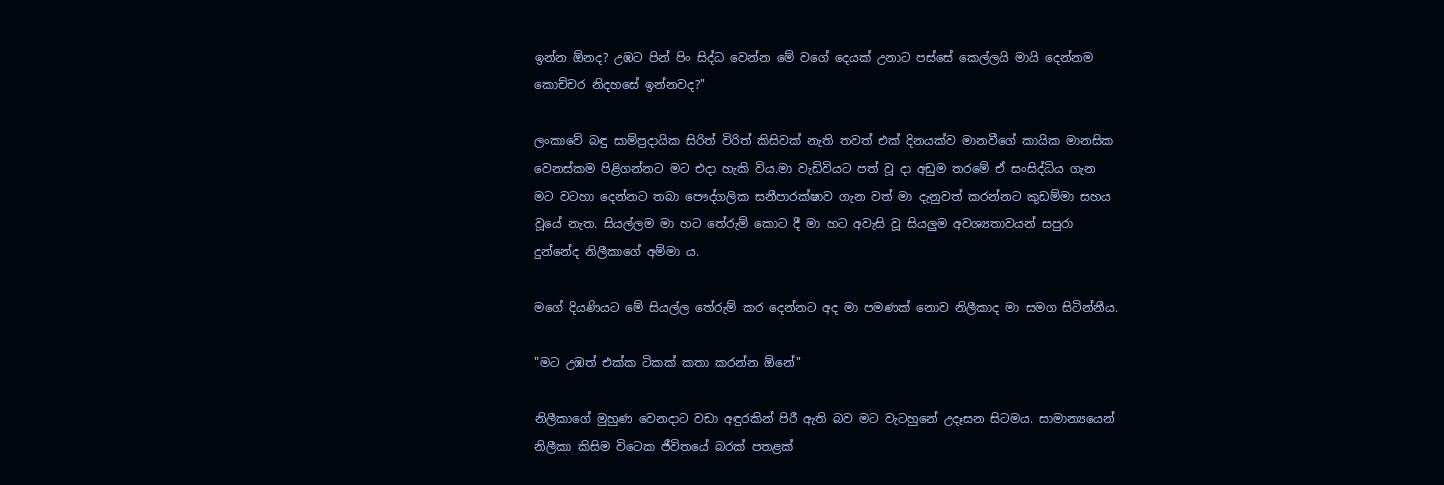ඉන්න ඕනද? උඹට පින් පිං සිද්ධ වෙන්න මේ වගේ දෙයක් උනාට පස්සේ කෙල්ලයි මායි දෙන්නම කොච්චර නිදහසේ ඉන්නවද?"

ලංකාවේ බඳු සාම්ප්‍රදායික සිරිත් විරිත් කිසිවක් නැති තවත් එක් දිනයක්ව මානවීගේ කායික මානසික වෙනස්කම පිළිගන්නට මට එදා හැකි විය.මා වැඩිවියට පත් වූ දා අඩුම තරමේ ඒ සංසිද්ධිය ගැන මට වටහා දෙන්නට තබා පෞද්ගලික සනීපාරක්ෂාව ගැන වත් මා දැනුවත් කරන්නට කුඩම්මා සහය වූයේ නැත. සියල්ලම මා හට තේරුම් කොට දී මා හට අවැසි වූ සියලුම අවශ්‍යතාවයන් සපුරා දුන්නේද නිලීකාගේ අම්මා ය.

මගේ දියණියට මේ සියල්ල තේරුම් කර දෙන්නට අද මා පමණක් නොව නිලීකාද මා සමග සිටින්නීය.

"මට උඹත් එක්ක ටිකක් කතා කරන්න ඕනේ"

නිලීකාගේ මුහුණ වෙනදාට වඩා අඳුරකින් පිරී ඇති බව මට වැටහුනේ උදෑසන සිටමය. සාමාන්‍යයෙන් නිලීකා කිසිම විටෙක ජීවිතයේ බරක් පතළක්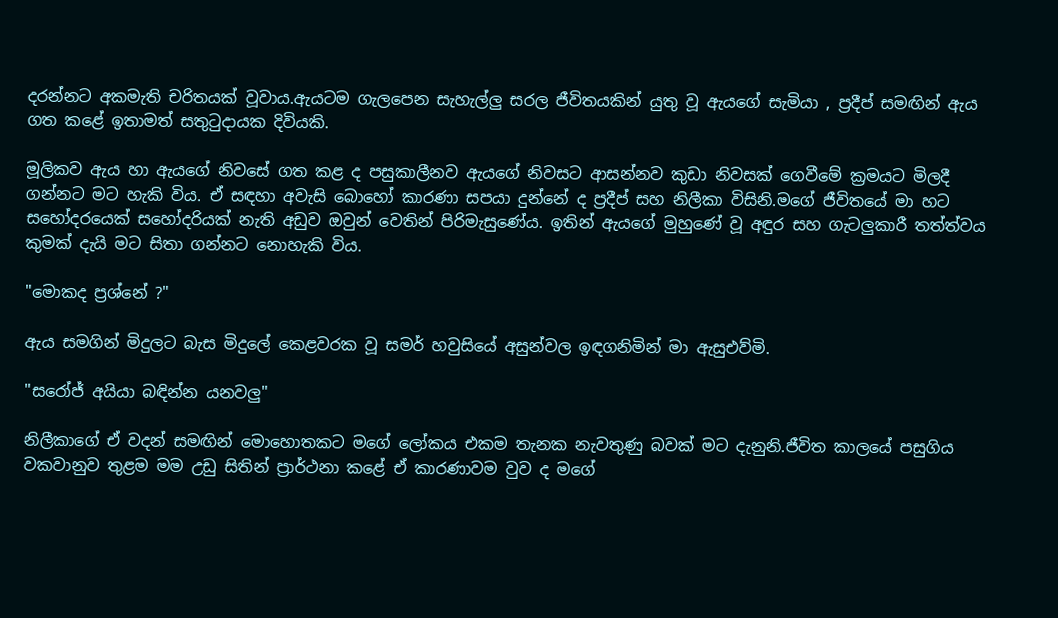දරන්නට අකමැති චරිතයක් වූවාය.ඇයටම ගැලපෙන සැහැල්ලු සරල ජීවිතයකින් යුතු වූ ඇයගේ සැමියා , ප්‍රදීප් සමඟින් ඇය ගත කළේ ඉතාමත් සතුටුදායක දිවියකි.

මූලිකව ඇය හා ඇයගේ නිවසේ ගත කළ ද පසුකාලීනව ඇයගේ නිවසට ආසන්නව කුඩා නිවසක් ගෙවීමේ ක්‍රමයට මිලදී ගන්නට මට හැකි විය. ඒ සඳහා අවැසි බොහෝ කාරණා සපයා දුන්නේ ද ප්‍රදීප් සහ නිලීකා විසිනි.මගේ ජීවිතයේ මා හට සහෝදරයෙක් සහෝදරියක් නැති අඩුව ඔවුන් වෙතින් පිරිමැසුණේය. ඉතින් ඇයගේ මුහුණේ වූ අඳුර සහ ගැටලුකාරී තත්ත්වය කුමක් දැයි මට සිතා ගන්නට නොහැකි විය.

"මොකද ප්‍රශ්නේ ?"

ඇය සමගින් මිදුලට බැස මිදුලේ කෙළවරක වූ සමර් හවුසියේ අසුන්වල ඉඳගනිමින් මා ඇසුඑව්මි.

"සරෝජ් අයියා බඳින්න යනවලු"

නිලීකාගේ ඒ වදන් සමඟින් මොහොතකට මගේ ලෝකය එකම තැනක නැවතුණු බවක් මට දැනුනි.ජීවිත කාලයේ පසුගිය වකවානුව තුළම මම උඩු සිතින් ප්‍රාර්ථනා කළේ ඒ කාරණාවම වුව ද මගේ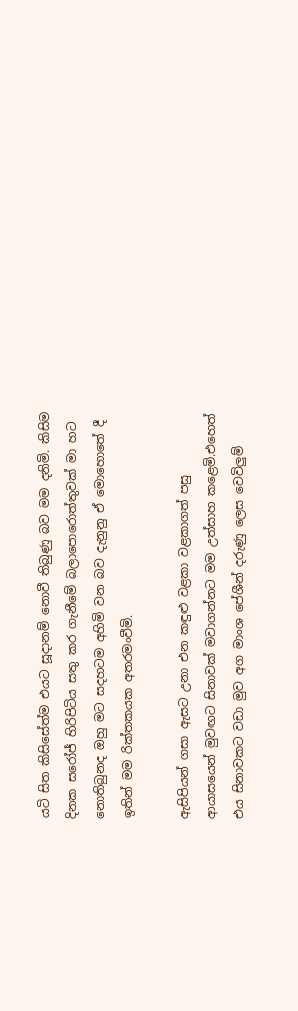යටි සිත කිසිසේත්ම එයට සූදානම් නොවී තිබුණු බව මම දනිමි. කිසිම දිනක සරෝජ් හිරිපිටිය සතු කර ගැනීමේ බලාපොරොත්තුවක් මා හට නොතිබුනද ඔහු මට සදහටම අහිමි වන බව දැනුනු ඒ මොහොතේ දී ඉතින් මම රික්තකයක අතරමංවීමි.

ඇසිපියන් ගසා ඇසට උනා එන කඳුළු වළකා වළකාගත් පසු ආයාසයෙන් මුවඟට සිනාවක් මවාගන්නට මම උත්සාහ කළෙමි.එහෙත් එය සිනාවකට වඩා මුව අග මාංශ පේශීන් දරුණු ලෙස වෙවිලුම්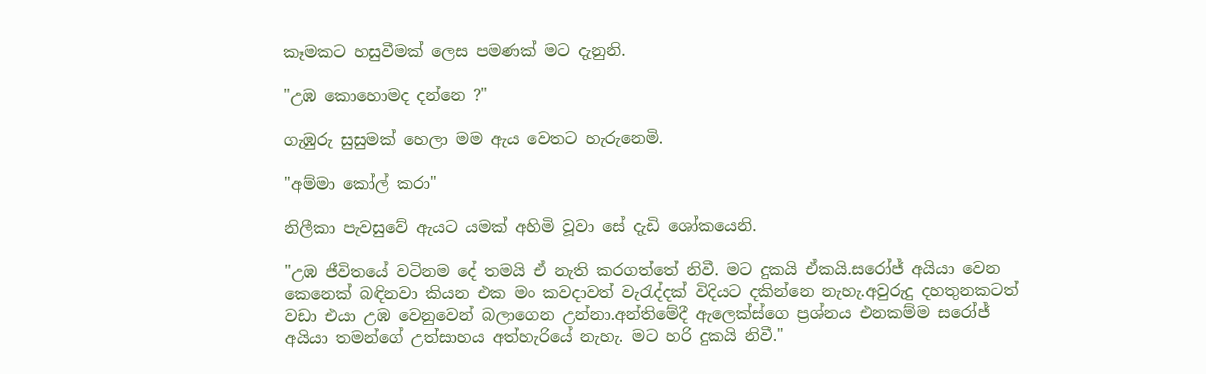කෑමකට හසුවීමක් ලෙස පමණක් මට දැනුනි.

"උඹ කොහොමද දන්නෙ ?"

ගැඹුරු සුසුමක් හෙලා මම ඇය වෙතට හැරුනෙමි.

"අම්මා කෝල් කරා"

නිලීකා පැවසුවේ ඇයට යමක් අහිමි වූවා සේ දැඩි ශෝකයෙනි.

"උඹ ජීවිතයේ වටිනම දේ තමයි ඒ නැති කරගත්තේ නිවී. මට දුකයි ඒකයි.සරෝජ් අයියා වෙන කෙනෙක් බඳිනවා කියන එක මං කවදාවත් වැරැද්දක් විදියට දකින්නෙ නැහැ.අවුරුදු දහතුනකටත් වඩා එයා උඹ වෙනුවෙන් බලාගෙන උන්නා.අන්තිමේදී ඇලෙක්ස්ගෙ ප්‍රශ්නය එනකම්ම සරෝජ් අයියා තමන්ගේ උත්සාහය අත්හැරියේ නැහැ. මට හරි දුකයි නිවී."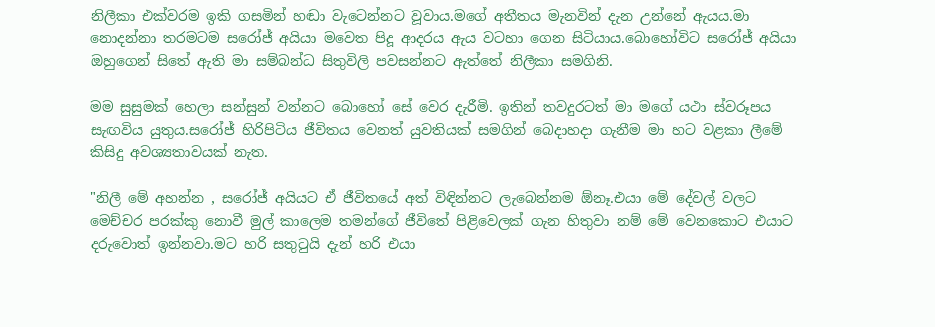නිලීකා එක්වරම ඉකි ගසමින් හඬා වැටෙන්නට වූවාය.මගේ අතීතය මැනවින් දැන උන්නේ ඇයය.මා නොදන්නා තරමටම සරෝජ් අයියා මවෙත පිදූ ආදරය ඇය වටහා ගෙන සිටියාය.බොහෝවිට සරෝජ් අයියා ඔහුගෙන් සිතේ ඇති මා සම්බන්ධ සිතුවිලි පවසන්නට ඇත්තේ නිලීකා සමගිනි.

මම සුසුමක් හෙලා සන්සුන් වන්නට බොහෝ සේ වෙර දැරීමි. ඉතින් තවදුරටත් මා මගේ යථා ස්වරූපය සැඟවිය යුතුය.සරෝජ් හිරිපිටිය ජීවිතය වෙනත් යුවතියක් සමගින් බෙදාහදා ගැනීම මා හට වළකා ලීමේ කිසිදු අවශ්‍යතාවයක් නැත.

"නිලී මේ අහන්න , සරෝජ් අයියට ඒ ජීවිතයේ අත් විඳින්නට ලැබෙන්නම ඕනෑ.එයා මේ දේවල් වලට මෙච්චර පරක්කු නොවී මුල් කාලෙම තමන්ගේ ජීවිතේ පිළිවෙලක් ගැන හිතුවා නම් මේ වෙනකොට එයාට දරුවොත් ඉන්නවා.මට හරි සතුටුයි දැන් හරි එයා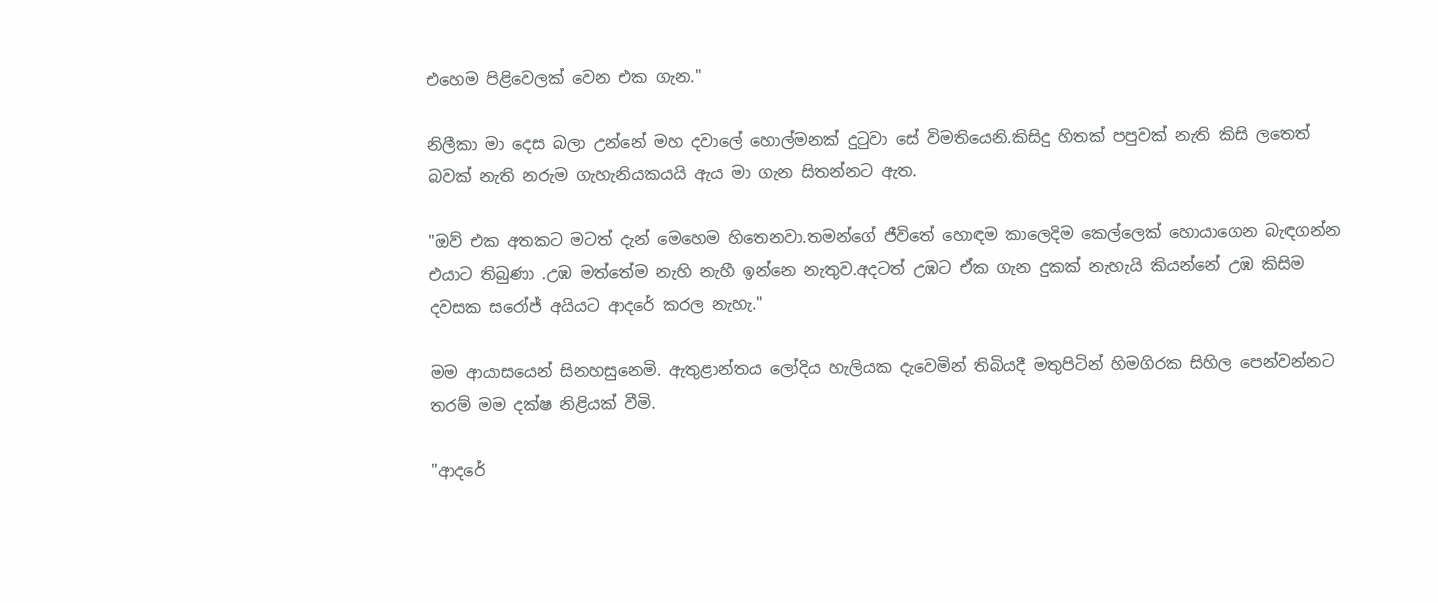එහෙම පිළිවෙලක් වෙන එක ගැන."

නිලීකා මා දෙස බලා උන්නේ මහ දවාලේ හොල්මනක් දුටුවා සේ විමතියෙනි.කිසිදු හිතක් පපුවක් නැති කිසි ලතෙත් බවක් නැති නරුම ගැහැනියකයයි ඇය මා ගැන සිතන්නට ඇත.

"ඔව් එක අතකට මටත් දැන් මෙහෙම හිතෙනවා.තමන්ගේ ජීවිතේ හොඳම කාලෙදිම කෙල්ලෙක් හොයාගෙන බැඳගන්න එයාට තිබුණා .උඹ මත්තේම නැහි නැහී ඉන්නෙ නැතුව.අදටත් උඹට ඒක ගැන දුකක් නැහැයි කියන්නේ උඹ කිසිම දවසක සරෝජ් අයියට ආදරේ කරල නැහැ."

මම ආයාසයෙන් සිනහසුනෙමි. ඇතුළාන්තය ලෝදිය හැලියක දැවෙමින් තිබියදී මතුපිටින් හිමගිරක සිහිල පෙන්වන්නට තරම් මම දක්ෂ නිළියක් වීමි.

"ආදරේ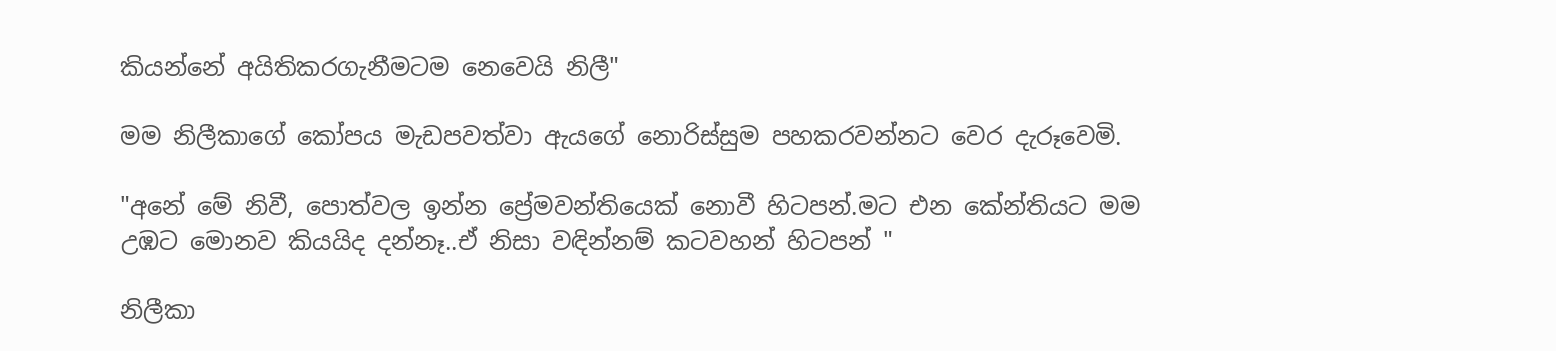කියන්නේ අයිතිකරගැනීමටම නෙවෙයි නිලී"

මම නිලීකාගේ කෝපය මැඩපවත්වා ඇයගේ නොරිස්සුම පහකරවන්නට වෙර දැරූවෙමි.

"අනේ මේ නිවී, පොත්වල ඉන්න ප්‍රේමවන්තියෙක් නොවී හිටපන්.මට එන කේන්තියට මම උඹට මොනව කියයිද දන්නෑ..ඒ නිසා වඳින්නම් කටවහන් හිටපන් "

නිලීකා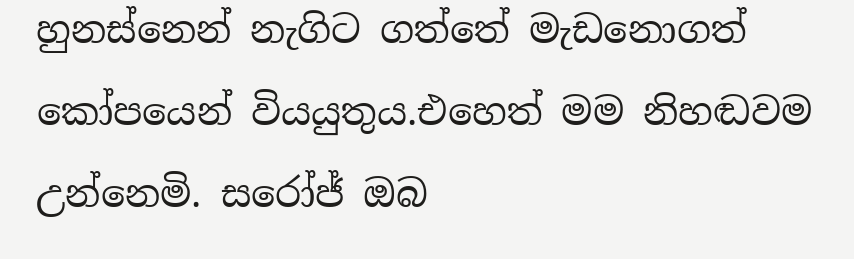හුනස්නෙන් නැගිට ගත්තේ මැඩනොගත් කෝපයෙන් වියයුතුය.එහෙත් මම නිහඬවම උන්නෙමි. සරෝජ් ඔබ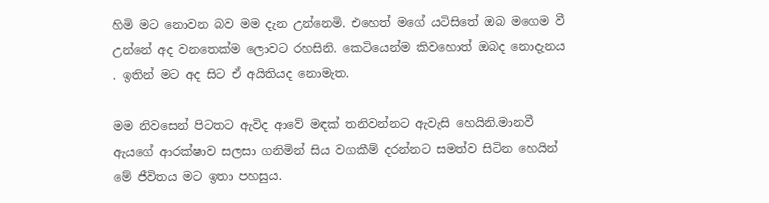හිමි මට නොවන බව මම දැන උන්නෙමි. එහෙත් මගේ යටිසිතේ ඔබ මගෙම වී උන්නේ අද වනතෙක්ම ලොවට රහසිනි. කෙටියෙන්ම කිවහොත් ඔබද නොදැනය . ඉතින් මට අද සිට ඒ අයිතියද නොමැත.

මම නිවසෙන් පිටතට ඇවිද ආවේ මඳක් තනිවන්නට ඇවැසි හෙයිනි.මානවී ඇයගේ ආරක්ෂාව සලසා ගනිමින් සිය වගකීම් දරන්නට සමත්ව සිටින හෙයින් මේ ජීවිතය මට ඉතා පහසුය.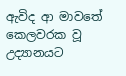ඇවිද ආ මාවතේ කෙලවරක වූ උද්‍යානයට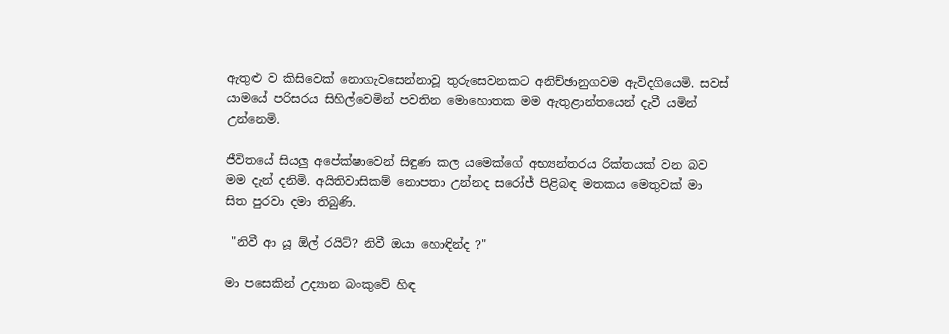ඇතුළු ව කිසිවෙක් නොගැවසෙන්නාවූ තුරුසෙවනකට අනිච්ඡානුගවම ඇවිදගියෙමි. සවස්‍ යාමයේ පරිසරය සිහිල්වෙමින් පවතින මොහොතක මම ඇතුළාන්තයෙන් දැවී යමින් උන්නෙමි.

ජීවිතයේ සියලු අපේක්ෂාවෙන් සිඳුණ කල යමෙක්ගේ අභ්‍යන්තරය රික්තයක් වන බව මම දැන් දනිමි. අයිතිවාසිකම් නොපතා උන්නද සරෝජ් පිළිබඳ මතකය මෙතුවක් මා සිත පුරවා දමා තිබුණි.

 "නිවී ආ යූ ඕල් රයිට්? නිවී ඔයා හොඳින්ද ?"

මා පසෙකින් උද්‍යාන බංකුවේ හිඳ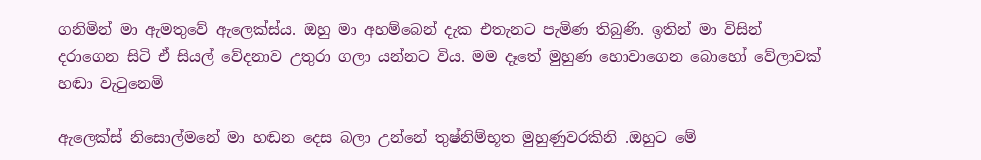ගනිමින් මා ඇමතුවේ ඇලෙක්ස්ය. ඔහු මා අහම්බෙන් දැක එතැනට පැමිණ තිබුණි. ඉතින් මා විසින් දරාගෙන සිටි ඒ සියල් වේදනාව උතුරා ගලා යන්නට විය. මම දෑතේ මුහුණ හොවාගෙන බොහෝ වේලාවක් හඬා වැටුනෙමි

ඇලෙක්ස් නිසොල්මනේ මා හඬන දෙස බලා උන්නේ තුෂ්නිම්භූත මුහුණුවරකිනි .ඔහුට මේ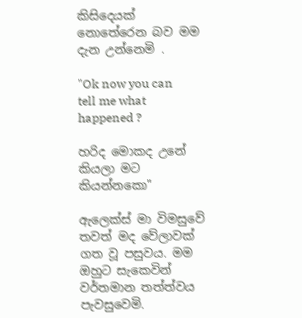කිසිදෙයක් නොතේරෙන බව මම දැන උන්නෙමි .

"Ok now you can tell me what happened ?

හරිද මොකද උනේ කියලා මට කියන්නකො"

ඇලෙක්ස් මා විමසුවේ තවත් මද වේලාවක් ගත වූ පසුවය. මම ඔහුට සැකෙවින් වර්තමාන තත්ත්වය පැවසුවෙමි.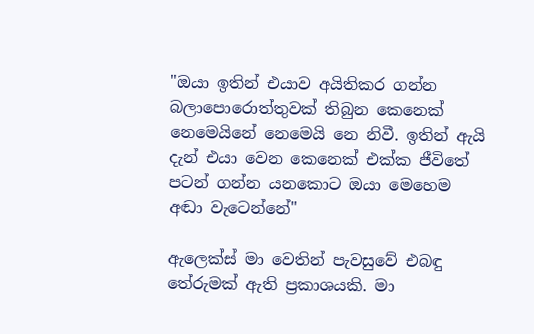"ඔයා ඉතින් එයාව අයිතිකර ගන්න බලාපොරොත්තුවක් තිබුන කෙනෙක් නෙමෙයිනේ නෙමෙයි නෙ නිවී. ඉතින් ඇයි දැන් එයා වෙන කෙනෙක් එක්ක ජීවිතේ පටන් ගන්න යනකොට ඔයා මෙහෙම අඬා වැටෙන්නේ"

ඇලෙක්ස් මා වෙතින් පැවසුවේ එබඳු තේරුමක් ඇති ප්‍රකාශයකි. මා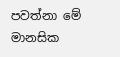පවත්නා මේ මානසික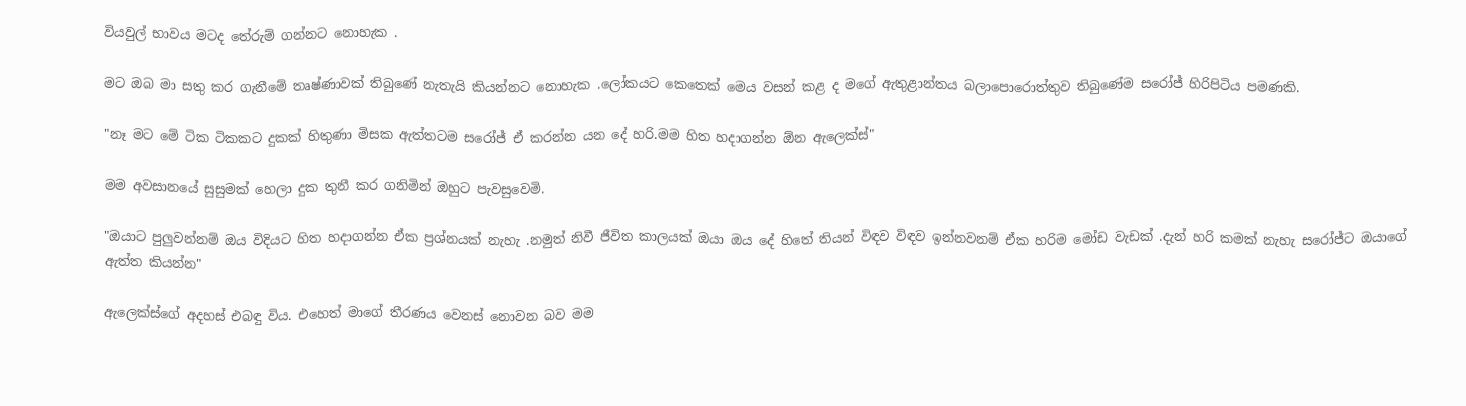වියවුල් භාවය මටද තේරුම් ගන්නට නොහැක .

මට ඔබ මා සතු කර ගැනීමේ තෘෂ්ණාවක් තිබුණේ නැතැයි කියන්නට නොහැක .ලෝකයට කෙතෙක් මෙය වසන් කළ ද මගේ ඇතුළාන්තය බලාපොරොත්තුව තිබුණේම සරෝජ් හිරිපිටිය පමණකි.

"නෑ මට මේ ටික ටිකකට දුකක් හිතුණා මිසක ඇත්තටම සරෝජ් ඒ කරන්න යන දේ හරි.මම හිත හදාගන්න ඕන ඇලෙක්ස්"

මම අවසානයේ සුසුමක් හෙලා දුක තුනී කර ගනිමින් ඔහුට පැවසුවෙමි.

"ඔයාට පුලුවන්නම් ඔය විදියට හිත හදාගන්න ඒක ප්‍රශ්නයක් නැහැ .නමුත් නිවී ජීවිත කාලයක් ඔයා ඔය දේ හිතේ තියන් විඳව විඳව ඉන්නවනම් ඒක හරිම මෝඩ වැඩක් .දැන් හරි කමක් නැහැ සරෝජ්ට ඔයාගේ ඇත්ත කියන්න"

ඇලෙක්ස්ගේ අදහස් එබඳු විය. එහෙත් මාගේ තීරණය වෙනස් නොවන බව මම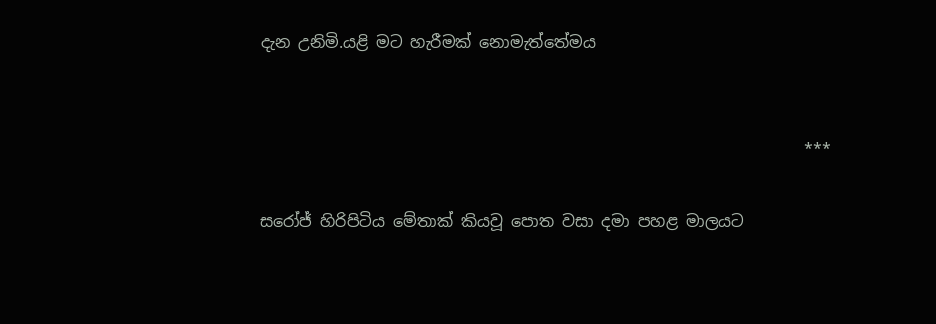දැන උනිමි.යළි මට හැරීමක් නොමැත්තේමය


                                                                    ***

සරෝජ් හිරිපිටිය මේතාක් කියවූ පොත වසා දමා පහළ මාලයට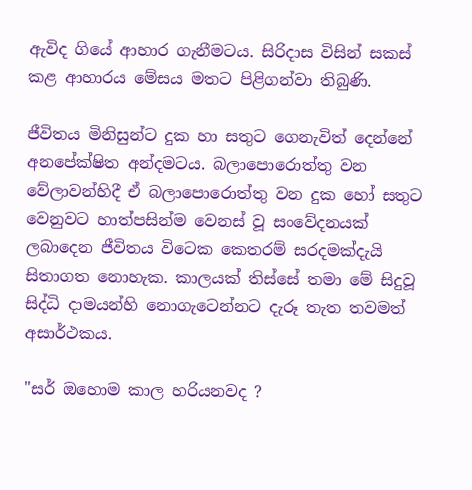ඇවිද ගියේ ආහාර ගැනීමටය. සිරිදාස විසින් සකස් කළ ආහාරය මේසය මතට පිළිගන්වා තිබුණි.

ජීවිතය මිනිසුන්ට දුක හා සතුට ගෙනැවිත් දෙන්නේ අනපේක්ෂිත අන්දමටය. බලාපොරොත්තු වන වේලාවන්හිදී ඒ බලාපොරොත්තු වන දුක හෝ සතුට වෙනුවට හාත්පසින්ම වෙනස් වූ සංවේදනයක් ලබාදෙන ජීවිතය විටෙක කෙතරම් සරදමක්දැයි සිතාගත නොහැක. කාලයක් තිස්සේ තමා මේ සිදුවූ සිද්ධි දාමයන්හි නොගැටෙන්නට දැරූ තැත තවමත් අසාර්ථකය.

"සර් ඔහොම කාල හරියනවද ?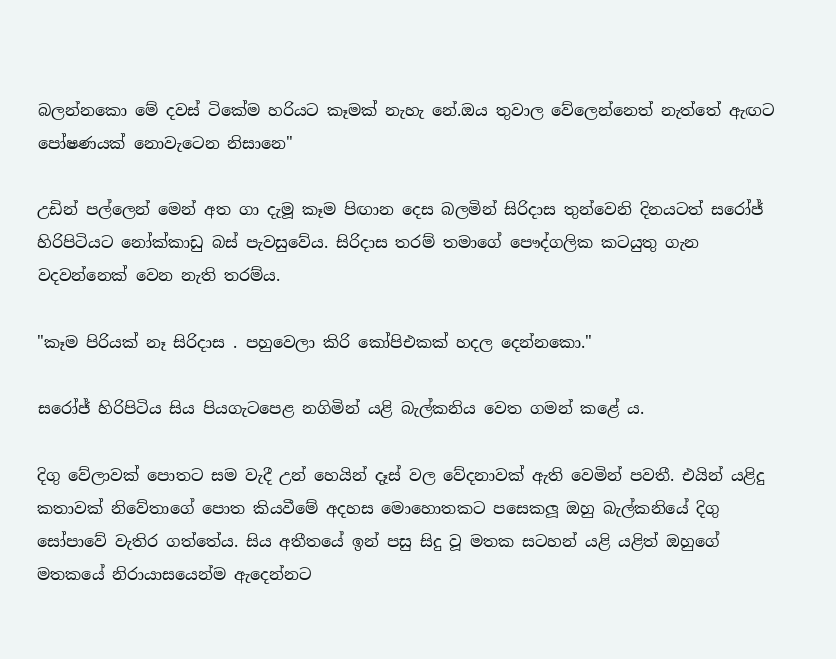බලන්නකො මේ දවස් ටිකේම හරියට කෑමක් නැහැ නේ.ඔය තුවාල වේලෙන්නෙත් නැත්තේ ඇඟට පෝෂණයක් නොවැටෙන නිසානෙ"

උඩින් පල්ලෙන් මෙන් අත ගා දැමූ කෑම පිඟාන දෙස බලමින් සිරිදාස තුන්වෙනි දිනයටත් සරෝජ් හිරිපිටියට නෝක්කාඩු බස් පැවසුවේය. සිරිදාස තරම් තමාගේ පෞද්ගලික කටයුතු ගැන වදවන්නෙක් වෙන නැති තරම්ය.

"කෑම පිරියක් නෑ සිරිදාස . පහුවෙලා කිරි කෝපිඑකක් හදල දෙන්නකො."

සරෝජ් හිරිපිටිය සිය පියගැටපෙළ නගිමින් යළි බැල්කනිය වෙත ගමන් කළේ ය.

දිගු වේලාවක් පොතට සම වැදී උන් හෙයින් දෑස් වල වේදනාවක් ඇති වෙමින් පවතී. එයින් යළිදු කතාවක් නිවේතාගේ පොත කියවීමේ අදහස මොහොතකට පසෙකලූ ඔහු බැල්කනියේ දිගු සෝපාවේ වැතිර ගත්තේය. සිය අතීතයේ ඉන් පසු සිදු වූ මතක සටහන් යළි යළිත් ඔහුගේ මතකයේ නිරායාසයෙන්ම ඇදෙන්නට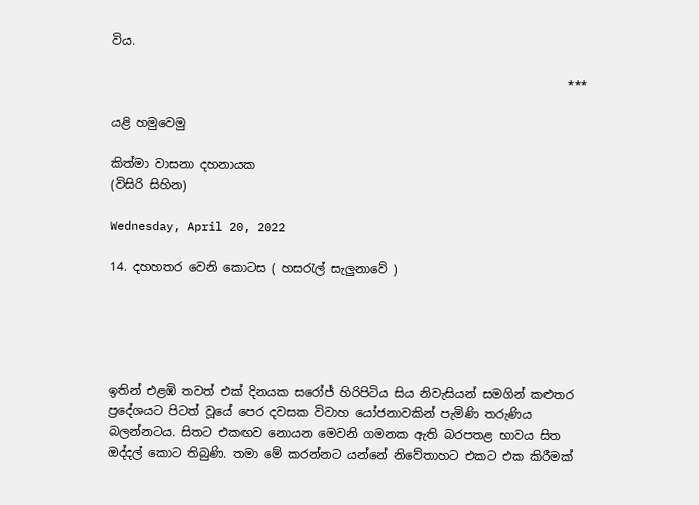විය.

                                                                            ***

යළි හමුවෙමු

කිත්මා වාසනා දහනායක
(විසිරි සිහින)

Wednesday, April 20, 2022

14. දහහතර වෙනි කොටස ( හසරැල් සැලුනාවේ )





ඉතින් එළඹි තවත් එක් දිනයක සරෝජ් හිරිපිටිය සිය නිවැසියන් සමගින් කළුතර ප්‍රදේශයට පිටත් වූයේ පෙර දවසක විවාහ යෝජනාවකින් පැමිණි තරුණිය බලන්නටය. සිතට එකඟව නොයන මෙවනි ගමනක ඇති බරපතළ භාවය සිත ඔද්දල් කොට තිබුණි. තමා මේ කරන්නට යන්නේ නිවේතාහට එකට එක කිරීමක්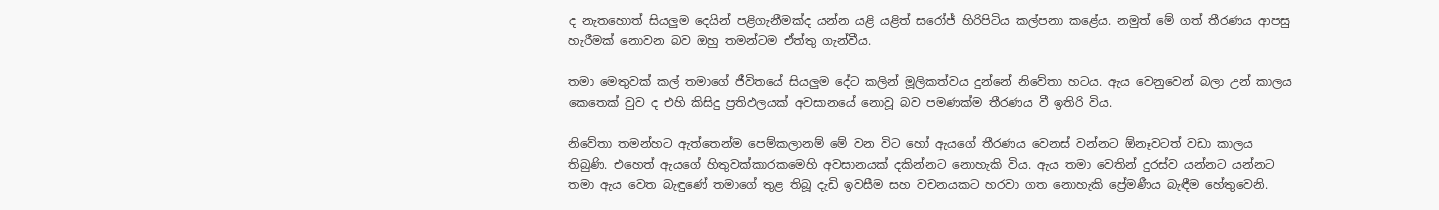ද නැතහොත් සියලුම දෙයින් පළිගැනීමක්ද යන්න යළි යළිත් සරෝජ් හිරිපිටිය කල්පනා කළේය. නමුත් මේ ගත් තීරණය ආපසු හැරීමක් නොවන බව ඔහු තමන්ටම ඒත්තු ගැන්වීය.

තමා මෙතුවක් කල් තමාගේ ජීවිතයේ සියලුම දේට කලින් මූලිකත්වය දුන්නේ නිවේතා හටය. ඇය වෙනුවෙන් බලා උන් කාලය කෙතෙක් වුව ද එහි කිසිදු ප්‍රතිඵලයක් අවසානයේ නොවූ බව පමණක්ම තීරණය වී ඉතිරි විය.

නිවේතා තමන්හට ඇත්තෙන්ම පෙම්කලානම් මේ වන විට හෝ ඇයගේ තීරණය වෙනස් වන්නට ඕනෑවටත් වඩා කාලය තිබුණි. එහෙත් ඇයගේ හිතුවක්කාරකමෙහි අවසානයක් දකින්නට නොහැකි විය. ඇය තමා වෙතින් දුරස්ව යන්නට යන්නට තමා ඇය වෙත බැඳුණේ තමාගේ තුළ තිබූ දැඩි ඉවසීම සහ වචනයකට හරවා ගත නොහැකි ප්‍රේමණීය බැඳීම හේතුවෙනි.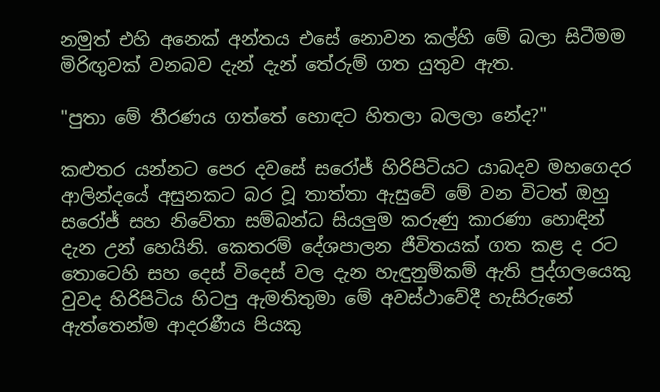නමුත් එහි අනෙක් අන්තය එසේ නොවන කල්හි මේ බලා සිටීමම මිරිඟුවක් වනබව දැන් දැන් තේරුම් ගත යුතුව ඇත.

"පුතා මේ තීරණය ගත්තේ හොඳට හිතලා බලලා නේද?"

කළුතර යන්නට පෙර දවසේ සරෝජ් හිරිපිටියට යාබදව මහගෙදර ආලින්දයේ අසුනකට බර වූ තාත්තා ඇසුවේ මේ වන විටත් ඔහු සරෝජ් සහ නිවේතා සම්බන්ධ සියලුම කරුණු කාරණා හොඳින් දැන උන් හෙයිනි. කෙතරම් දේශපාලන ජීවිතයක් ගත කළ ද රට තොටෙහි සහ දෙස් විදෙස් වල දැන හැඳුනුම්කම් ඇති පුද්ගලයෙකු වුවද හිරිපිටිය හිටපු ඇමතිතුමා මේ අවස්ථාවේදී හැසිරුනේ ඇත්තෙන්ම ආදරණීය පියකු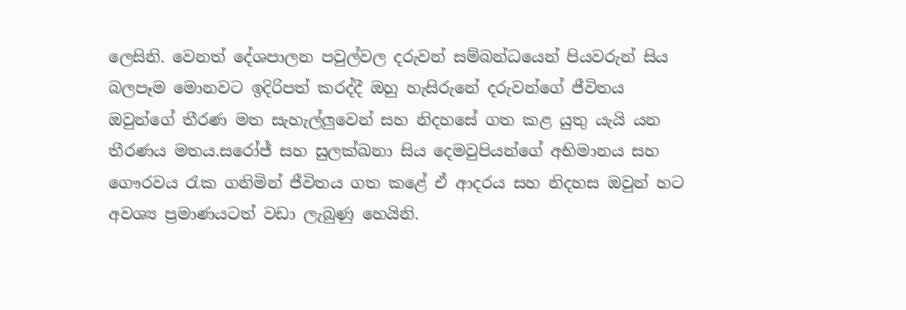ලෙසිනි. වෙනත් දේශපාලන පවුල්වල දරුවන් සම්බන්ධයෙන් පියවරුන් සිය බලපෑම මොනවට ඉදිරිපත් කරද්දී ඔහු හැසිරුනේ දරුවන්ගේ ජීවිතය ඔවුන්ගේ තීරණ මත සැහැල්ලුවෙන් සහ නිදහසේ ගත කළ යුතු යැයි යන තීරණය මතය.සරෝජ් සහ සුලක්ඛනා සිය දෙමවුපියන්ගේ අභිමානය සහ ගෞරවය රැක ගනිමින් ජීවිතය ගත කළේ ඒ ආදරය සහ නිදහස ඔවුන් හට අවශ්‍ය ප්‍රමාණයටත් වඩා ලැබුණු හෙයිනි.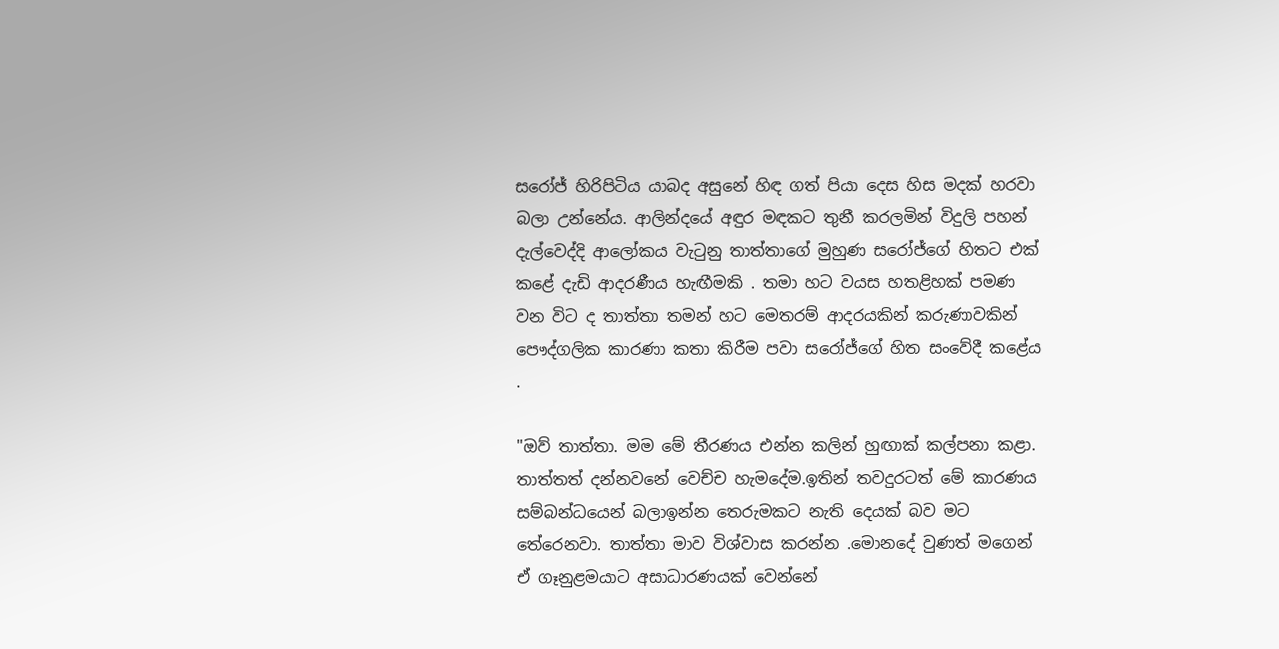සරෝජ් හිරිපිටිය යාබද අසුනේ හිඳ ගත් පියා දෙස හිස මදක් හරවා බලා උන්නේය. ආලින්දයේ අඳුර මඳකට තුනී කරලමින් විදුලි පහන් දැල්වෙද්දි ආලෝකය වැටුනු තාත්තාගේ මුහුණ සරෝජ්ගේ හිතට එක් කළේ දැඩි ආදරණීය හැඟීමකි . තමා හට වයස හතළිහක් පමණ වන විට ද තාත්තා තමන් හට මෙතරම් ආදරයකින් කරුණාවකින් පෞද්ගලික කාරණා කතා කිරීම පවා සරෝජ්ගේ හිත සංවේදී කළේය .

"ඔව් තාත්තා. මම මේ තීරණය එන්න කලින් හුඟාක් කල්පනා කළා. තාත්තත් දන්නවනේ වෙච්ච හැමදේම.ඉතින් තවදුරටත් මේ කාරණය සම්බන්ධයෙන් බලාඉන්න තෙරුමකට නැති දෙයක් බව මට තේරෙනවා. තාත්තා මාව විශ්වාස කරන්න .මොනදේ වුණත් මගෙන් ඒ ගෑනුළමයාට අසාධාරණයක් වෙන්නේ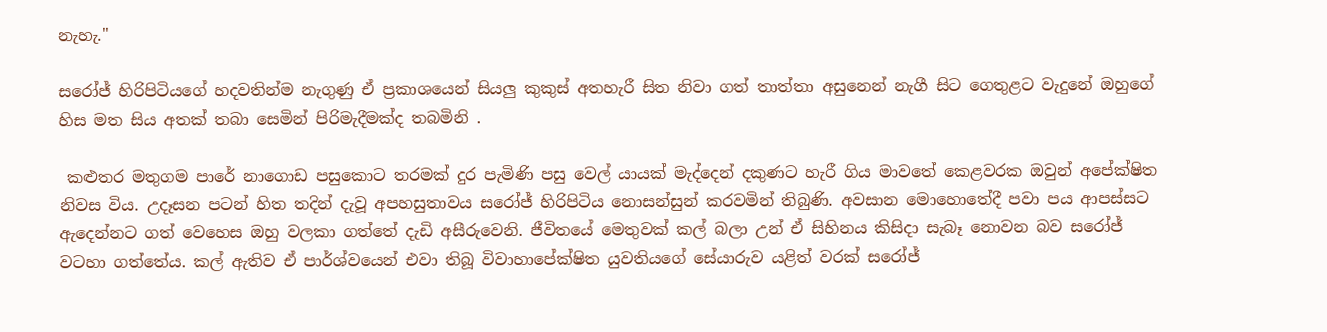නැහැ."

සරෝජ් හිරිපිටියගේ හදවතින්ම නැගුණු ඒ ප්‍රකාශයෙන් සියලු කුකුස් අතහැරී සිත නිවා ගත් තාත්තා අසුනෙන් නැගී සිට ගෙතුළට වැදුනේ ඔහුගේ හිස මත සිය අතක් තබා සෙමින් පිරිමැදීමක්ද තබමිනි .

 කළුතර මතුගම පාරේ නාගොඩ පසුකොට තරමක් දුර පැමිණි පසු වෙල් යායක් මැද්දෙන් දකුණට හැරී ගිය මාවතේ කෙළවරක ඔවුන් අපේක්ෂිත නිවස විය. උදෑසන පටන් හිත තදින් දැවූ අපහසුතාවය සරෝජ් හිරිපිටිය නොසන්සුන් කරවමින් තිබුණි. අවසාන මොහොතේදී පවා පය ආපස්සට ඇදෙන්නට ගත් වෙහෙස ඔහු වලකා ගත්තේ දැඩි අසීරුවෙනි. ජීවිතයේ මෙතුවක් කල් බලා උන් ඒ සිහිනය කිසිදා සැබෑ නොවන බව සරෝජ් වටහා ගත්තේය. කල් ඇතිව ඒ පාර්ශ්වයෙන් එවා තිබූ විවාහාපේක්ෂිත යුවතියගේ සේයාරුව යළිත් වරක් සරෝජ්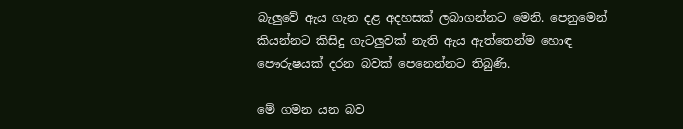බැලුවේ ඇය ගැන දළ අදහසක් ලබාගන්නට මෙනි. පෙනුමෙන් කියන්නට කිසිදු ගැටලුවක් නැති ඇය ඇත්තෙන්ම හොඳ පෞරුෂයක් දරන බවක් පෙනෙන්නට තිබුණි.

මේ ගමන යන බව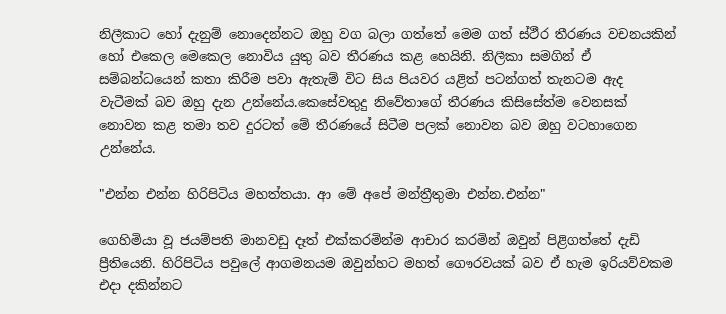නිලීකාට හෝ දැනුම් නොදෙන්නට ඔහු වග බලා ගත්තේ මෙම ගත් ස්ථීර තීරණය වචනයකින් හෝ එකෙල මෙකෙල නොවිය යුතු බව තීරණය කළ හෙයිනි. නිලීකා සමගින් ඒ සම්බන්ධයෙන් කතා කිරීම පවා ඇතැම් විට සිය පියවර යළිත් පටන්ගත් තැනටම ඇද වැටීමක් බව ඔහු දැන උන්නේය.කෙසේවතුදු නිවේතාගේ තීරණය කිසිසේත්ම වෙනසක් නොවන කළ තමා තව දුරටත් මේ තීරණයේ සිටීම පලක් නොවන බව ඔහු වටහාගෙන උන්නේය.

"එන්න එන්න හිරිපිටිය මහත්තයා. ආ මේ අපේ මන්ත්‍රීතුමා එන්න.එන්න"

ගෙහිමියා වූ ජයම්පති මානවඩු දෑත් එක්කරමින්ම ආචාර කරමින් ඔවුන් පිළිගත්තේ දැඩි ප්‍රීතියෙනි. හිරිපිටිය පවුලේ ආගමනයම ඔවුන්හට මහත් ගෞරවයක් බව ඒ හැම ඉරියව්වකම එදා දකින්නට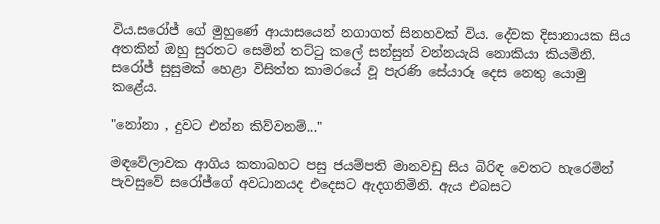විය.සරෝජ් ගේ මුහුණේ ආයාසයෙන් නගාගත් සිනහවක් විය. දේවක දිසානායක සිය අතකින් ඔහු සුරතට සෙමින් තට්ටු කලේ සන්සුන් වන්නයැයි නොකියා කියමිනි. සරෝජ් සුසුමක් හෙළා විසිත්ත කාමරයේ වූ පැරණි සේයාරූ දෙස නෙතු යොමු කළේය.

"නෝනා , දුවට එන්න කිව්වනම්..."

මඳවේලාවක ආගිය කතාබහට පසු ජයම්පති මානවඩු සිය බිරිඳ වෙතට හැරෙමින් පැවසුවේ සරෝජ්ගේ අවධානයද එදෙසට ඇදගනිමිනි. ඇය එබසට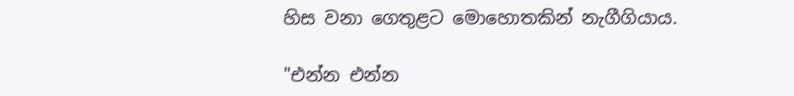හිස වනා ගෙතුළට මොහොතකින් නැගීගියාය.

"එන්න එන්න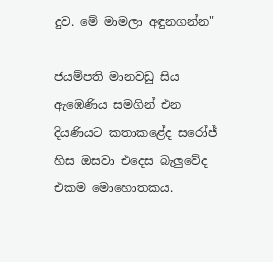දුව. මේ මාමලා අඳුනගන්න"

ජයම්පති මානවඩු සිය ඇඹෙණිය සමගින් එන දියණියට කතාකළේද සරෝජ් හිස ඔසවා එදෙස බැලුවේද එකම මොහොතකය.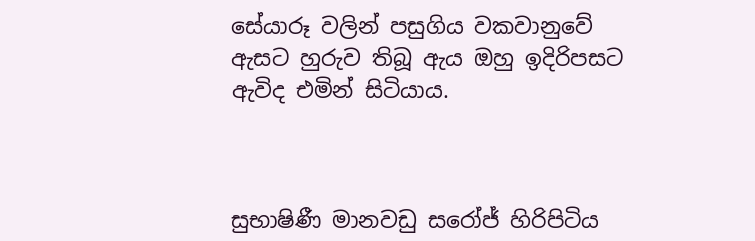සේයාරූ වලින් පසුගිය වකවානුවේ ඇසට හුරුව තිබූ ඇය ඔහු ඉදිරිපසට ඇවිද එමින් සිටියාය.



සුභාෂිණී මානවඩු සරෝජ් හිරිපිටිය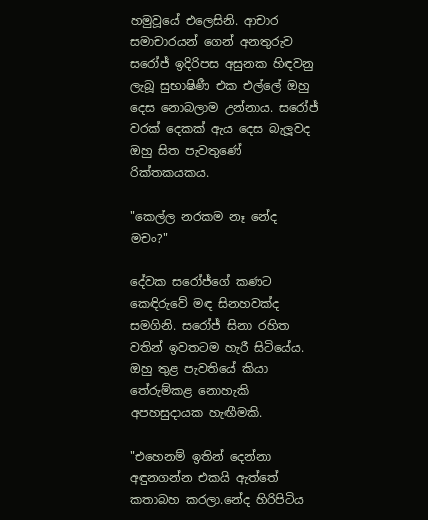හමුවූයේ එලෙසිනි. ආචාර සමාචාරයන් ගෙන් අනතුරුව සරෝජ් ඉදිරිපස අසුනක හිඳවනු ලැබූ සුභාෂිණී එක එල්ලේ ඔහු දෙස නොබලාම උන්නාය. සරෝජ් වරක් දෙකක් ඇය දෙස බැලූවද ඔහු සිත පැවතුණේ රික්තකයකය.

"කෙල්ල නරකම නෑ නේද මචං?"

දේවක සරෝජ්ගේ කණට කෙඳිරුවේ මඳ සිනහවක්ද සමගිනි. සරෝජ් සිනා රහිත වතින් ඉවතටම හැරී සිටියේය. ඔහු තුළ පැවතියේ කියා තේරුම්කළ නොහැකි අපහසුදායක හැඟීමකි.

"එහෙනම් ඉතින් දෙන්නා අඳුනගන්න එකයි ඇත්තේ කතාබහ කරලා.නේද හිරිපිටිය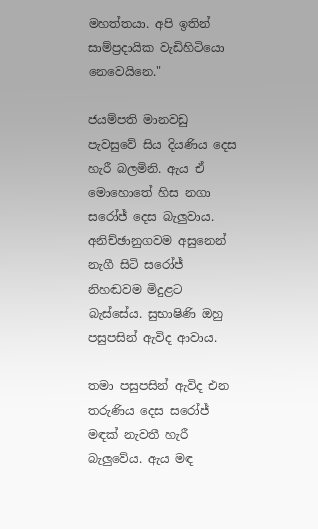මහත්තයා. අපි ඉතින් සාම්ප්‍රදායික වැඩිහිටියො නෙවෙයිනෙ."

ජයම්පති මානවඩු පැවසුවේ සිය දියණිය දෙස හැරී බලමිනි. ඇය ඒ මොහොතේ හිස නගා සරෝජ් දෙස බැලුවාය. අනිච්ඡානුගවම අසුනෙන් නැගී සිටි සරෝජ් නිහඬවම මිදුළට බැස්සේය. සුභාෂිණි ඔහු පසුපසින් ඇවිද ආවාය.

තමා පසුපසින් ඇවිද එන තරුණිය දෙස සරෝජ් මඳක් නැවතී හැරී බැලුවේය. ඇය මඳ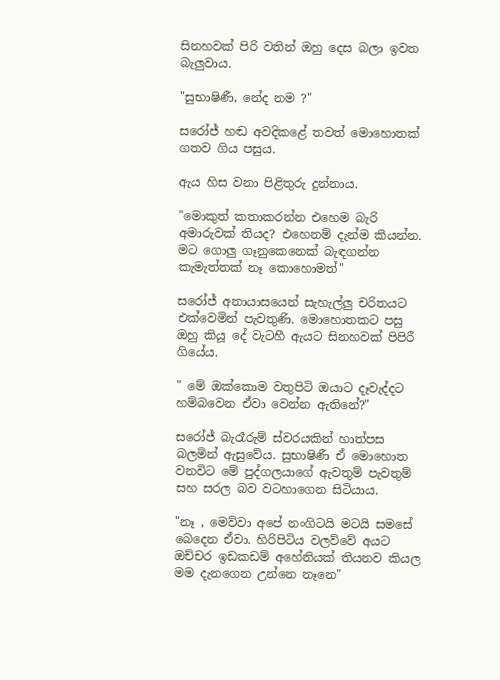සිනහවක් පිරි වතින් ඔහු දෙස බලා ඉවත බැලුවාය.

"සුභාෂිණී, නේද නම ?"

සරෝජ් හඬ අවදිකළේ තවත් මොහොතක් ගතව ගිය පසුය.

ඇය හිස වනා පිළිතුරු දුන්නාය.

"මොකුත් කතාකරන්න එහෙම බැරි අමාරුවක් තියද? එහෙනම් දැන්ම කියන්න. මට ගොලු ගෑනුකෙනෙක් බැඳගන්න කැමැත්තක් නෑ කොහොමත්"

සරෝජ් අනායාසයෙන් සැහැල්ලු චරිතයට එක්වෙමින් පැවතුණි. මොහොතකට පසු ඔහු කියූ දේ වැටහී ඇයට සිනහවක් පිපිරී ගියේය.

" මේ ඔක්කොම වතුපිටි ඔයාට දෑවැද්දට හම්බවෙන ඒවා වෙන්න ඇතිනේ?"

සරෝජ් බැරෑරුම් ස්වරයකින් හාත්පස බලමින් ඇසුවේය. සුභාෂිණී ඒ මොහොත වනවිට මේ පුද්ගලයාගේ ඇවතුම් පැවතුම් සහ සරල බව වටහාගෙන සිටියාය.

"නෑ , මෙව්වා අපේ නංගිටයි මටයි සමසේ බෙදෙන ඒවා. හිරිපිටිය වලව්වේ අයට ඔච්චර ඉඩකඩම් අහේනියක් තියනව කියල මම දැනගෙන උන්නෙ නෑනෙ"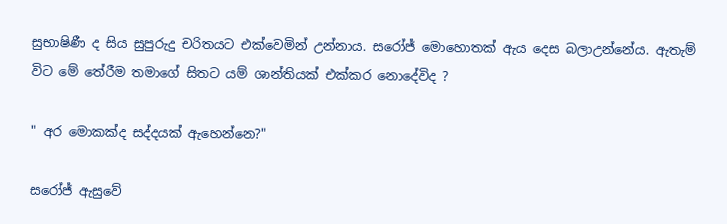සුභාෂිණී ද සිය සුපුරුදු චරිතයට එක්වෙමින් උන්නාය. සරෝජ් මොහොතක් ඇය දෙස බලාඋන්නේය. ඇතැම් විට මේ තේරීම තමාගේ සිතට යම් ශාන්තියක් එක්කර නොදේවිද ?

" අර මොකක්ද සද්දයක් ඇහෙන්නෙ?"

සරෝජ් ඇසුවේ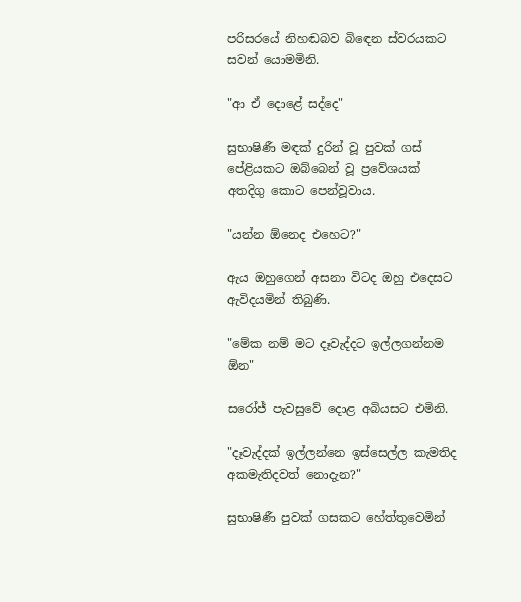පරිසරයේ නිහඬබව බිඳෙන ස්වරයකට සවන් යොමමිනි.

"ආ ඒ දොළේ සද්දෙ"

සුභාෂිණී මඳක් දුරින් වූ පුවක් ගස් පේළියකට ඔබ්බෙන් වූ ප්‍රවේශයක් අතදිගු කොට පෙන්වූවාය.

"යන්න ඕනෙද එහෙට?"

ඇය ඔහුගෙන් අසනා විටද ඔහු එදෙසට ඇවිදයමින් තිබුණි.

"මේක නම් මට දෑවැද්දට ඉල්ලගන්නම ඕන"

සරෝජ් පැවසුවේ දොළ අබියසට එමිනි.

"දෑවැද්දක් ඉල්ලන්නෙ ඉස්සෙල්ල කැමතිද අකමැතිදවත් නොදැන?"

සුභාෂිණී පුවක් ගසකට හේත්තුවෙමින්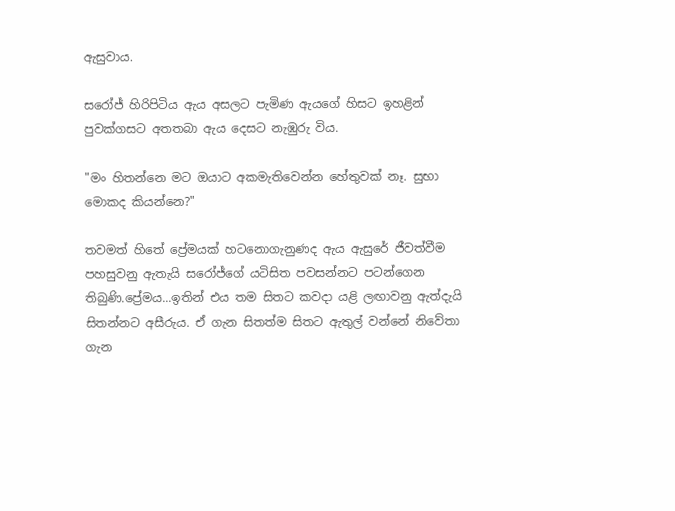ඇසුවාය.

සරෝජ් හිරිපිටිය ඇය අසලට පැමිණ ඇයගේ හිසට ඉහළින් පුවක්ගසට අතතබා ඇය දෙසට නැඹුරු විය.

"මං හිතන්නෙ මට ඔයාට අකමැතිවෙන්න හේතුවක් නෑ. සුභා මොකද කියන්නෙ?"

තවමත් හිතේ ප්‍රේමයක් හටනොගැනුණද ඇය ඇසුරේ ජීවත්වීම පහසුවනු ඇතැයි සරෝජ්ගේ යටිසිත පවසන්නට පටන්ගෙන තිබුණි.ප්‍රේමය...ඉතින් එය තම සිතට කවදා යළි ලඟාවනු ඇත්දැයි සිතන්නට අසීරුය. ඒ ගැන සිතත්ම සිතට ඇතුල් වන්නේ නිවේතා ගැන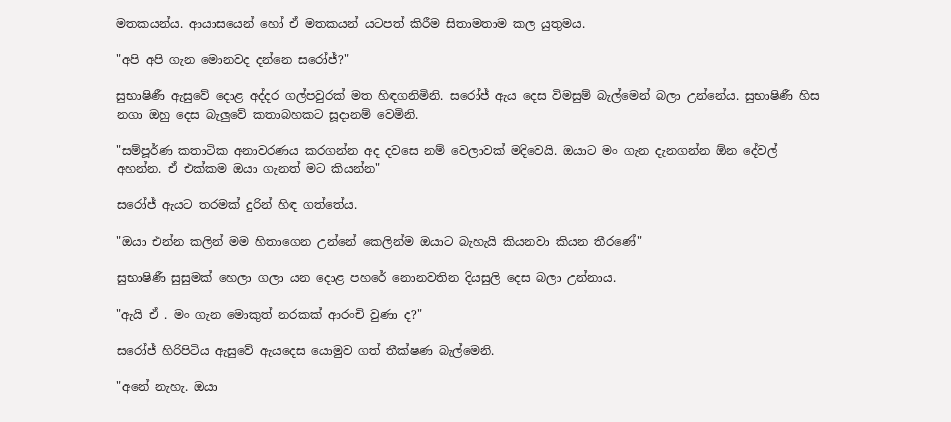මතකයන්ය. ආයාසයෙන් හෝ ඒ මතකයන් යටපත් කිරීම සිතාමතාම කල යුතුමය.

"අපි අපි ගැන මොනවද දන්නෙ සරෝජ්?"

සුභාෂිණී ඇසුවේ දොළ අද්දර ගල්පවුරක් මත හිඳගනිමිනි. සරෝජ් ඇය දෙස විමසුම් බැල්මෙන් බලා උන්නේය. සුභාෂිණී හිස නගා ඔහු දෙස බැලුවේ කතාබහකට සූදානම් වෙමිනි.

"සම්පූර්ණ කතාටික අනාවරණය කරගන්න අද දවසෙ නම් වෙලාවක් මදිවෙයි. ඔයාට මං ගැන දැනගන්න ඕන දේවල් අහන්න. ඒ එක්කම ඔයා ගැනත් මට කියන්න"

සරෝජ් ඇයට තරමක් දුරින් හිඳ ගත්තේය.

"ඔයා එන්න කලින් මම හිතාගෙන උන්නේ කෙලින්ම ඔයාට බැහැයි කියනවා කියන තීරණේ"

සුභාෂිණී සුසුමක් හෙලා ගලා යන දොළ පහරේ නොනවතින දියසුලි දෙස බලා උන්නාය.

"ඇයි ඒ . මං ගැන මොකුත් නරකක් ආරංචි වුණා ද?"

සරෝජ් හිරිපිටිය ඇසුවේ ඇයදෙස යොමුව ගත් තීක්ෂණ බැල්මෙනි.

"අනේ නැහැ. ඔයා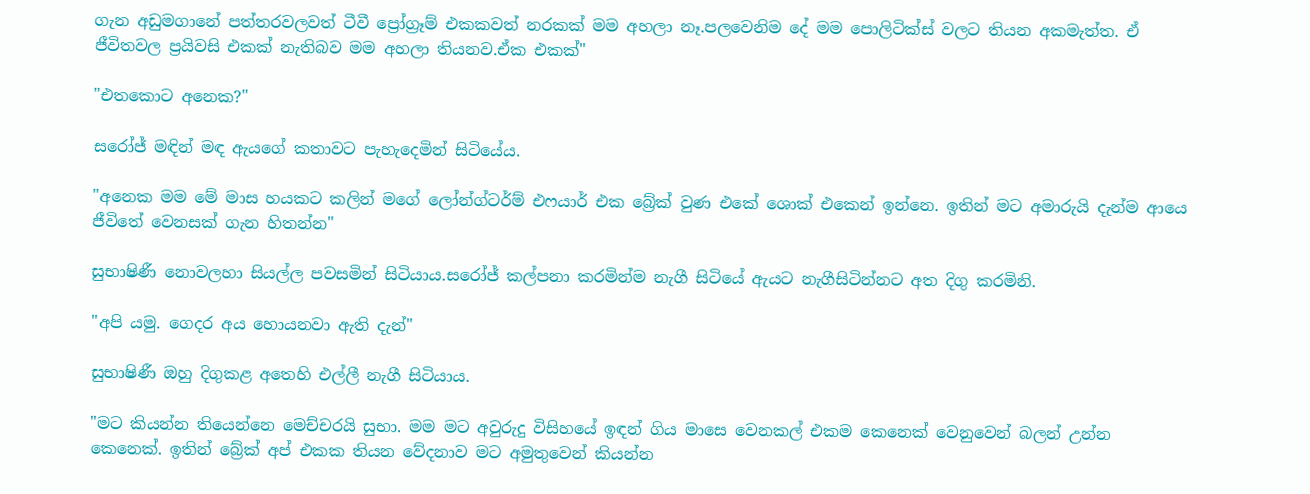ගැන අඩුමගානේ පත්තරවලවත් ටීවී ප්‍රෝග්‍රෑම් එකකවත් නරකක් මම අහලා නෑ.පලවෙනිම දේ මම පොලිටික්ස් වලට තියන අකමැත්ත. ඒ ජීවිතවල ප්‍රයිවසි එකක් නැතිබව මම අහලා තියනව.ඒක එකක්"

"එතකොට අනෙක?"

සරෝජ් මඳින් මඳ ඇයගේ කතාවට පැහැදෙමින් සිටියේය.

"අනෙක මම මේ මාස හයකට කලින් මගේ ලෝන්ග්ටර්ම් එෆයාර් එක බ්‍රේක් වුණ එකේ ශොක් එකෙන් ඉන්නෙ. ඉතින් මට අමාරුයි දැන්ම ආයෙ ජීවිතේ වෙනසක් ගැන හිතන්න"

සුභාෂිණී නොවලහා සියල්ල පවසමින් සිටියාය.සරෝජ් කල්පනා කරමින්ම නැගී සිටියේ ඇයට නැගීසිටින්නට අත දිගු කරමිනි.

"අපි යමු. ගෙදර අය හොයනවා ඇති දැන්"

සුභාෂිණී ඔහු දිගුකළ අතෙහි එල්ලී නැගී සිටියාය.

"මට කියන්න තියෙන්නෙ මෙච්චරයි සුභා. මම මට අවුරුදු විසිහයේ ඉඳන් ගිය මාසෙ වෙනකල් එකම කෙනෙක් වෙනුවෙන් බලන් උන්න කෙනෙක්. ඉතින් බ්‍රේක් අප් එකක තියන වේදනාව මට අමුතුවෙන් කියන්න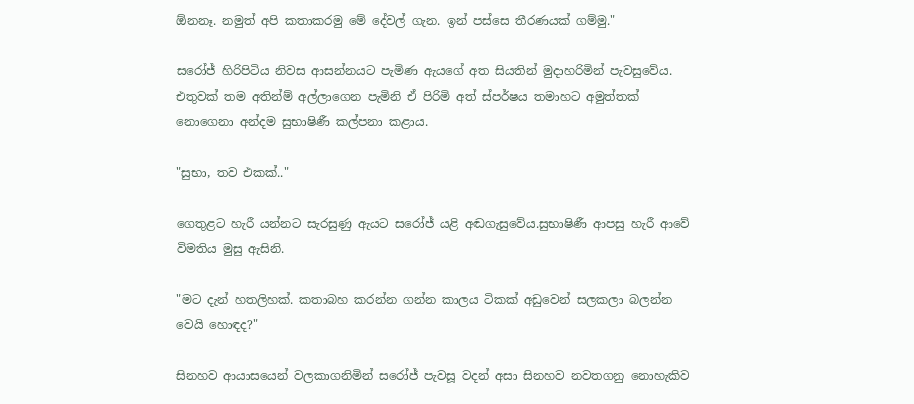ඕනනෑ. නමුත් අපි කතාකරමු මේ දේවල් ගැන. ඉන් පස්සෙ තීරණයක් ගම්මු."

සරෝජ් හිරිපිටිය නිවස ආසන්නයට පැමිණ ඇයගේ අත සියතින් මුදාහරිමින් පැවසුවේය. එතුවක් තම අතින්ම් අල්ලාගෙන පැමිනි ඒ පිරිමි අත් ස්පර්ෂය තමාහට අමුත්තක් නොගෙනා අන්දම සුභාෂිණී කල්පනා කළාය.

"සුභා, තව එකක්.."

ගෙතුළට හැරී යන්නට සැරසුණු ඇයට සරෝජ් යළි අඬගැසුවේය.සුභාෂිණී ආපසු හැරී ආවේ විමතිය මුසු ඇසිනි.

"මට දැන් හතලිහක්. කතාබහ කරන්න ගන්න කාලය ටිකක් අඩුවෙන් සලකලා බලන්න වෙයි හොඳද?"

සිනහව ආයාසයෙන් වලකාගනිමින් සරෝජ් පැවසූ වදන් අසා සිනහව නවතගනු නොහැකිව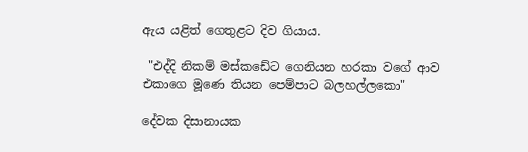ඇය යළිත් ගෙතුළට දිව ගියාය.

 "එද්දි නිකම් මස්කඩේට ගෙනියන හරකා වගේ ආව එකාගෙ මූණෙ තියන පෙම්පාට බලහල්ලකො"

දේවක දිසානායක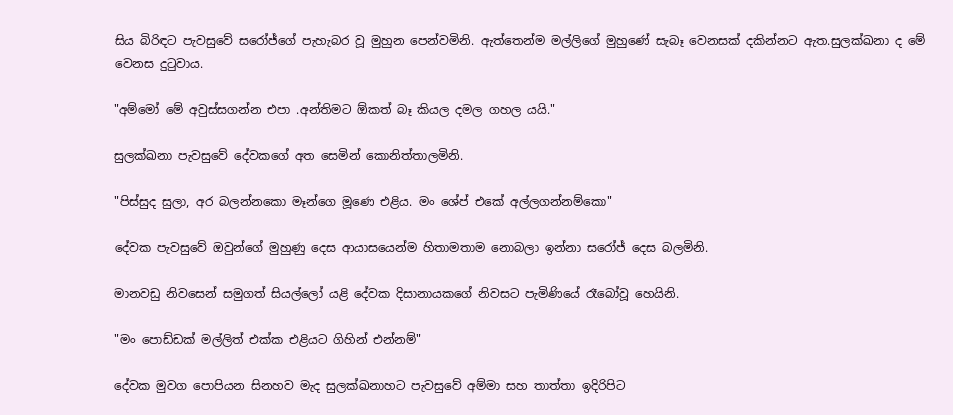සිය බිරිඳට පැවසුවේ සරෝජ්ගේ පැහැබර වූ මුහුන පෙන්වමිනි. ඇත්තෙන්ම මල්ලිගේ මුහුණේ සැබෑ වෙනසක් දකින්නට ඇත.සුලක්ඛනා ද මේ වෙනස දුටුවාය.

"අම්මෝ මේ අවුස්සගන්න එපා .අන්තිමට ඕකත් බෑ කියල දමල ගහල යයි."

සුලක්ඛනා පැවසුවේ දේවකගේ අත සෙමින් කොනිත්තාලමිනි.

"පිස්සුද සුලා, අර බලන්නකො මෑන්ගෙ මූණෙ එළිය. මං ශේප් එකේ අල්ලගන්නම්කො"

දේවක පැවසුවේ ඔවුන්ගේ මුහුණු දෙස ආයාසයෙන්ම හිතාමතාම නොබලා ඉන්නා සරෝජ් දෙස බලමිනි.

මානවඩු නිවසෙන් සමුගත් සියල්ලෝ යළි දේවක දිසානායකගේ නිවසට පැමිණියේ රෑබෝවූ හෙයිනි.

"මං පොඩ්ඩක් මල්ලිත් එක්ක එළියට ගිහින් එන්නම්"

දේවක මුවග පොපියන සිනහව මැද සුලක්ඛනාහට පැවසුවේ අම්මා සහ තාත්තා ඉදිරිපිට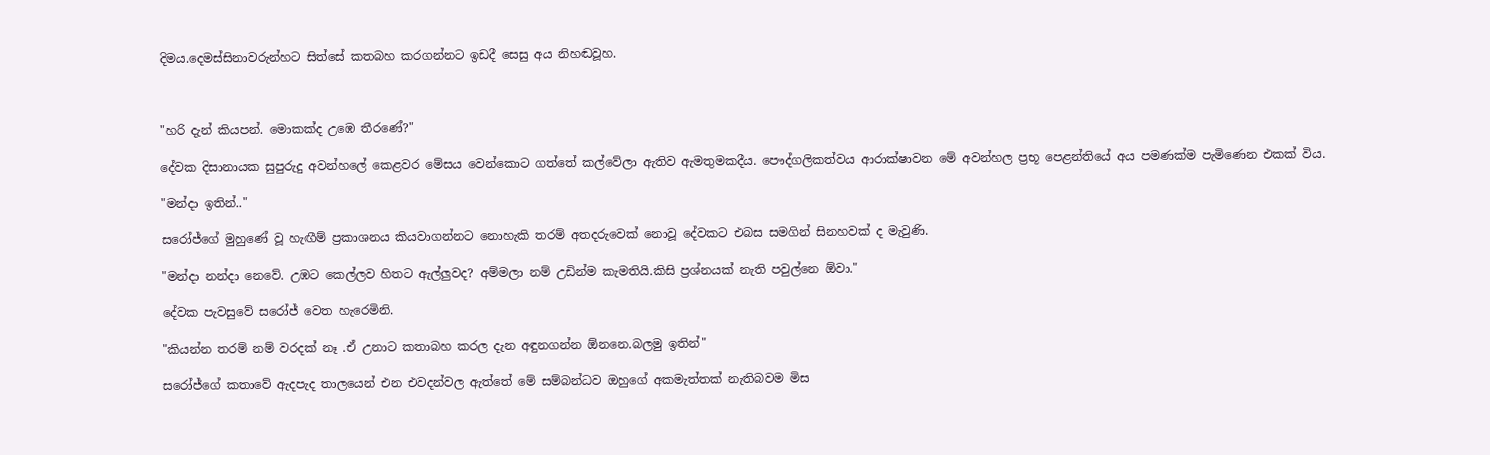දිමය.දෙමස්සිනාවරුන්හට සිත්සේ කතබහ කරගන්නට ඉඩදී සෙසු අය නිහඬවූහ.



"හරි දැන් කියපන්. මොකක්ද උඹෙ තීරණේ?"

දේවක දිසානායක සුපුරුදු අවන්හලේ කෙළවර මේසය වෙන්කොට ගත්තේ කල්වේලා ඇතිව ඇමතුමකදීය. පෞද්ගලිකත්වය ආරාක්ෂාවන මේ අවන්හල ප්‍රභූ පෙළන්තියේ අය පමණක්ම පැමිණෙන එකක් විය.

"මන්දා ඉතින්.."

සරෝජ්ගේ මුහුණේ වූ හැඟීම් ප්‍රකාශනය කියවාගන්නට නොහැකි තරම් අතදරුවෙක් නොවූ දේවකට එබස සමගින් සිනහවක් ද මැවුණි.

"මන්දා නන්දා නෙවේ. උඹට කෙල්ලව හිතට ඇල්ලුවද? අම්මලා නම් උඩින්ම කැමතියි.කිසි ප්‍රශ්නයක් නැති පවුල්නෙ ඕවා."

දේවක පැවසුවේ සරෝජ් වෙත හැරෙමිනි.

"කියන්න තරම් නම් වරදක් නෑ .ඒ උනාට කතාබහ කරල දැන අඳුනගන්න ඕනනෙ.බලමු ඉතින්"

සරෝජ්ගේ කතාවේ ඇදපැද තාලයෙන් එන එවදන්වල ඇත්තේ මේ සම්බන්ධව ඔහුගේ අකමැත්තක් නැතිබවම මිස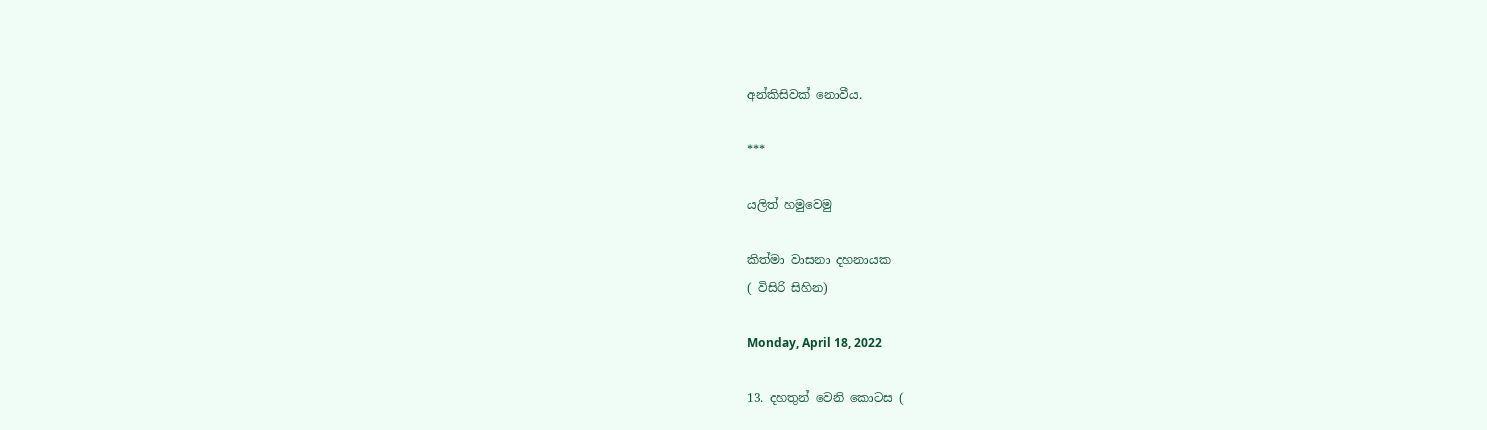අන්කිසිවක් නොවීය.

***

යලිත් හමුවෙමු

කිත්මා වාසනා දහනායක
( විසිරි සිහින)

Monday, April 18, 2022

13. දහතුන් වෙනි කොටස (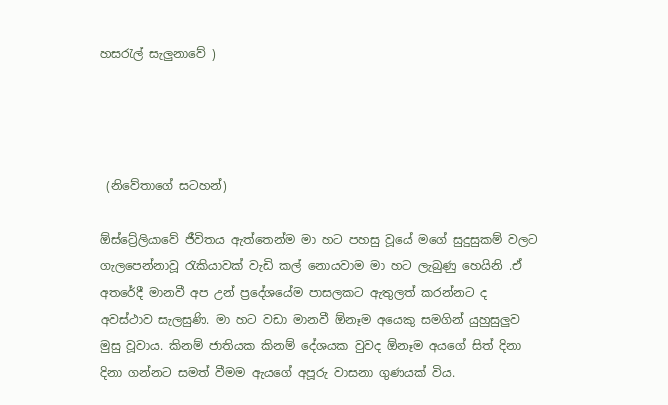හසරැල් සැලුනාවේ )




 (නිවේතාගේ සටහන්)

ඕස්ට්‍රේලියාවේ ජීවිතය ඇත්තෙන්ම මා හට පහසු වූයේ මගේ සුදුසුකම් වලට ගැලපෙන්නාවූ රැකියාවක් වැඩි කල් නොයවාම මා හට ලැබුණු හෙයිනි .ඒ අතරේදී මානවී අප උන් ප්‍රදේශයේම පාසලකට ඇතුලත් කරන්නට ද අවස්ථාව සැලසුණි. මා හට වඩා මානවී ඕනෑම අයෙකු සමගින් යුහුසුලුව මුසු වූවාය. කිනම් ජාතියක කිනම් දේශයක වුවද ඕනෑම අයගේ සිත් දිනා දිනා ගන්නට සමත් වීමම ඇයගේ අපූරු වාසනා ගුණයක් විය.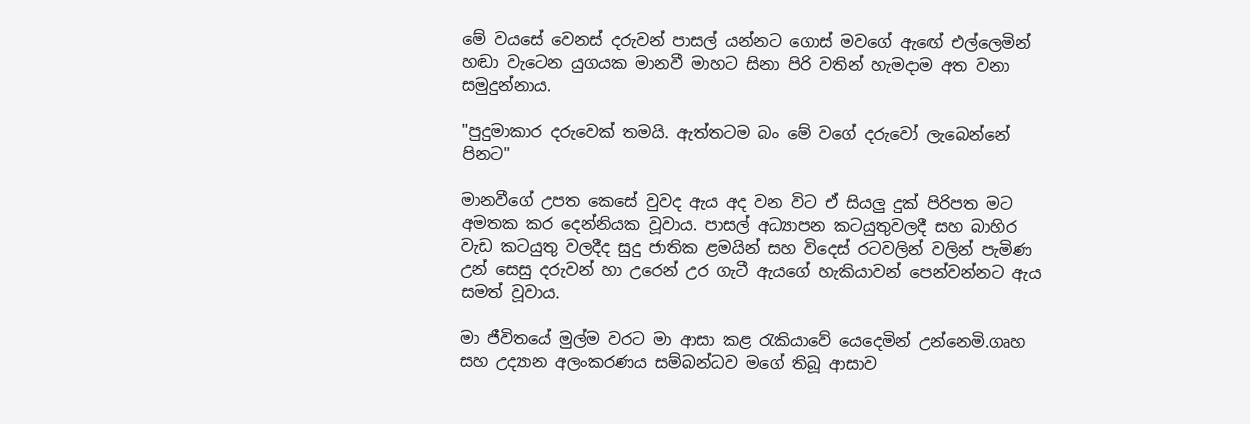මේ වයසේ වෙනස් දරුවන් පාසල් යන්නට ගොස් මවගේ ඇඟේ එල්ලෙමින් හඬා වැටෙන යුගයක මානවී මාහට සිනා පිරි වතින් හැමදාම අත වනා සමුදුන්නාය.

"පුදුමාකාර දරුවෙක් තමයි. ඇත්තටම බං මේ වගේ දරුවෝ ලැබෙන්නේ පිනට"

මානවීගේ උපත කෙසේ වුවද ඇය අද වන විට ඒ සියලු දුක් පිරිපත මට අමතක කර දෙන්නියක වූවාය. පාසල් අධ්‍යාපන කටයුතුවලදී සහ බාහිර වැඩ කටයුතු වලදීද සුදු ජාතික ළමයින් සහ විදෙස් රටවලින් වලින් පැමිණ උන් සෙසු දරුවන් හා උරෙන් උර ගැටී ඇයගේ හැකියාවන් පෙන්වන්නට ඇය සමත් වූවාය.

මා ජීවිතයේ මුල්ම වරට මා ආසා කළ රැකියාවේ යෙදෙමින් උන්නෙමි.ගෘහ සහ උද්‍යාන අලංකරණය සම්බන්ධව මගේ තිබූ ආසාව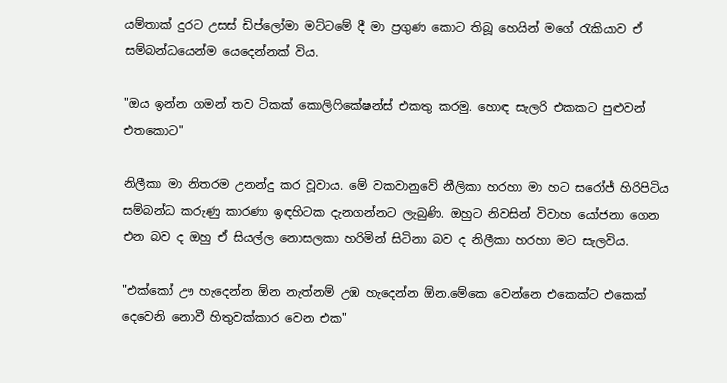යම්තාක් දුරට උසස් ඩිප්ලෝමා මට්ටමේ දී මා ප්‍රගුණ කොට තිබූ හෙයින් මගේ රැකියාව ඒ සම්බන්ධයෙන්ම යෙදෙන්නක් විය.

"ඔය ඉන්න ගමන් තව ටිකක් කොලිෆිකේෂන්ස් එකතු කරමු. හොඳ සැලරි එකකට පුළුවන් එතකොට"

නිලීකා මා නිතරම උනන්දු කර වූවාය. මේ වකවානුවේ නීලිකා හරහා මා හට සරෝජ් හිරිපිටිය සම්බන්ධ කරුණු කාරණා ඉඳහිටක දැනගන්නට ලැබුණි. ඔහුට නිවසින් විවාහ යෝජනා ගෙන එන බව ද ඔහු ඒ සියල්ල නොසලකා හරිමින් සිටිනා බව ද නිලීකා හරහා මට සැලවිය.

"එක්කෝ ඌ හැදෙන්න ඕන නැත්නම් උඹ හැදෙන්න ඕන.මේකෙ වෙන්නෙ එකෙක්ට එකෙක් දෙවෙනි නොවී හිතුවක්කාර වෙන එක"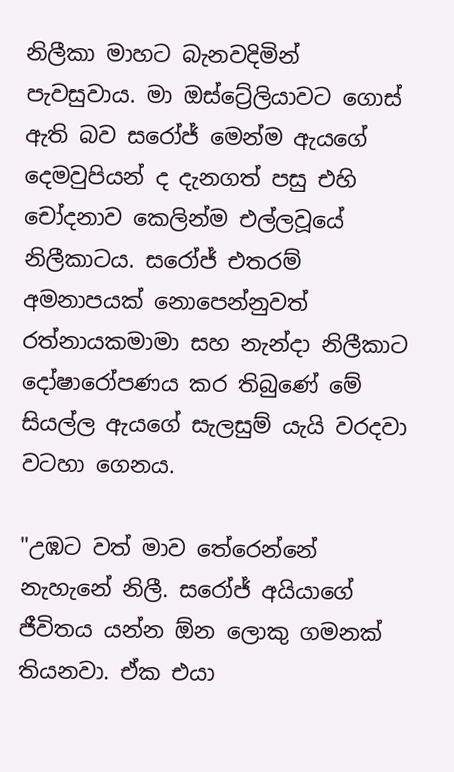නිලීකා මාහට බැනවදිමින් පැවසුවාය. මා ඔස්ට්‍රේලියාවට ගොස් ඇති බව සරෝජ් මෙන්ම ඇයගේ දෙමවුපියන් ද දැනගත් පසු එහි චෝදනාව කෙලින්ම එල්ලවූයේ නිලීකාටය. සරෝජ් එතරම් අමනාපයක් නොපෙන්නුවත් රත්නායකමාමා සහ නැන්දා නිලීකාට දෝෂාරෝපණය කර තිබුණේ මේ සියල්ල ඇයගේ සැලසුම් යැයි වරදවා වටහා ගෙනය.

"උඹට වත් මාව තේරෙන්නේ නැහැනේ නිලී. සරෝජ් අයියාගේ ජීවිතය යන්න ඕන ලොකු ගමනක් තියනවා. ඒක එයා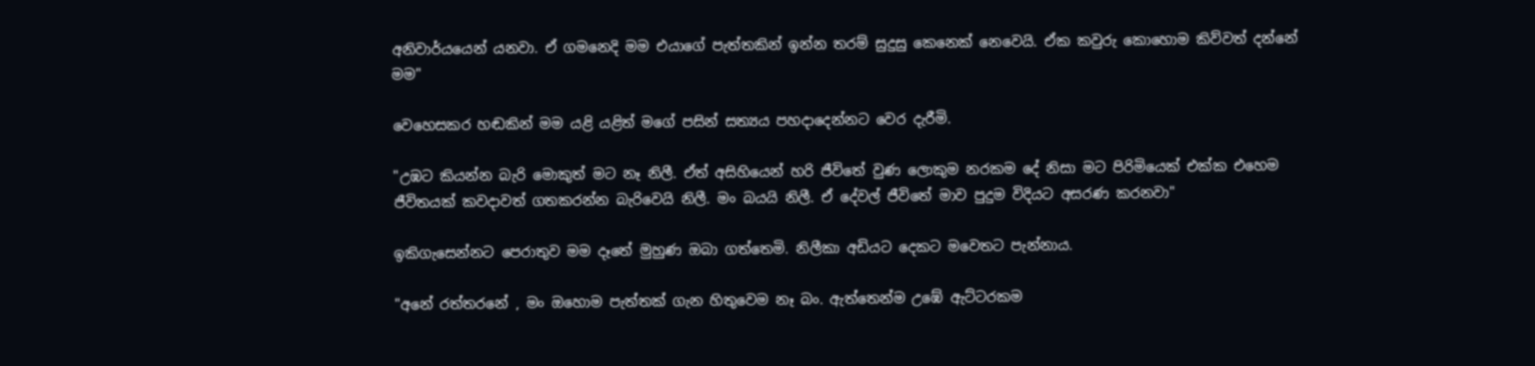අනිවාර්යයෙන් යනවා. ඒ ගමනෙදි මම එයාගේ පැත්තකින් ඉන්න තරම් සුදුසු කෙනෙක් නෙවෙයි. ඒක කවුරු කොහොම කිව්වත් දන්නේ මම"

වෙහෙසකර හඬකින් මම යළි යළිත් මගේ පසින් සත්‍යය පහදාදෙන්නට වෙර දැරීමි.

"උඹට කියන්න බැරි මොකුත් මට නෑ නිලී. ඒත් අසිහියෙන් හරි ජීවිතේ වුණ ලොකුම නරකම දේ නිසා මට පිරිමියෙක් එක්ක එහෙම ජීවිතයක් කවදාවත් ගතකරන්න බැරිවෙයි නිලී. මං බයයි නිලී. ඒ දේවල් ජීවිතේ මාව පුදුම විදියට අසරණ කරනවා"

ඉකිගැසෙන්නට පෙරාතුව මම දෑතේ මුහුණ ඔබා ගත්තෙමි. නිලීකා අඩියට දෙකට මවෙතට පැන්නාය.

"අනේ රත්තරනේ , මං ඔහොම පැත්තක් ගැන හිතුවෙම නෑ බං. ඇත්තෙන්ම උඹේ ඇට්ටරකම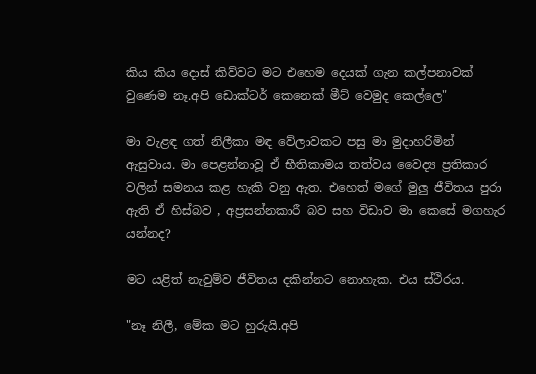කිය කිය දොස් කිව්වට මට එහෙම දෙයක් ගැන කල්පනාවක් වුණෙම නෑ.අපි ඩොක්ටර් කෙනෙක් මීට් වෙමුද කෙල්ලෙ"

මා වැළඳ ගත් නිලීකා මඳ වේලාවකට පසු මා මුදාහරිමින් ඇසුවාය. මා පෙළන්නාවූ ඒ භීතිකාමය තත්වය වෛද්‍ය ප්‍රතිකාර වලින් සමනය කළ හැකි වනු ඇත. එහෙත් මගේ මුලු ජීවිතය පුරා ඇති ඒ හිස්බව , අප්‍රසන්නකාරී බව සහ විඩාව මා කෙසේ මගහැර යන්නද?

මට යළිත් නැවුම්ව ජීවිතය දකින්නට නොහැක. එය ස්ථිරය.

"නෑ නිලී, මේක මට හුරුයි.අපි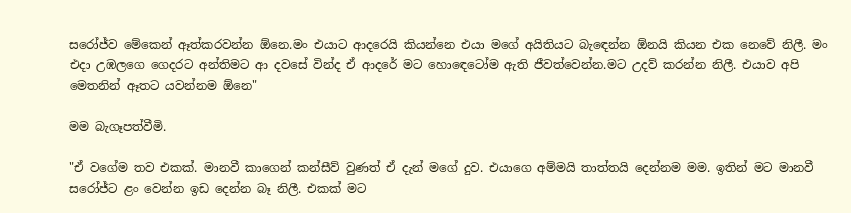සරෝජ්ව මේකෙන් ඈත්කරවන්න ඕනෙ.මං එයාට ආදරෙයි කියන්නෙ එයා මගේ අයිතියට බැඳෙන්න ඕනයි කියන එක නෙවේ නිලී. මං එදා උඹලගෙ ගෙදරට අන්තිමට ආ දවසේ වින්ද ඒ ආදරේ මට හොඳෙටෝම ඇති ජීවත්වෙන්න.මට උදව් කරන්න නිලී. එයාව අපි මෙතනින් ඈතට යවන්නම ඕනෙ"

මම බැගෑපත්වීමි.

"ඒ වගේම තව එකක්. මානවී කාගෙන් කන්සීව් වුණත් ඒ දැන් මගේ දුව. එයාගෙ අම්මයි තාත්තයි දෙන්නම මම. ඉතින් මට මානවී සරෝජ්ට ළං වෙන්න ඉඩ දෙන්න බෑ නිලී. එකක් මට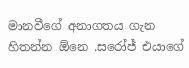මානවීගේ අනාගතය ගැන හිතන්න ඕනෙ .සරෝජ් එයාගේ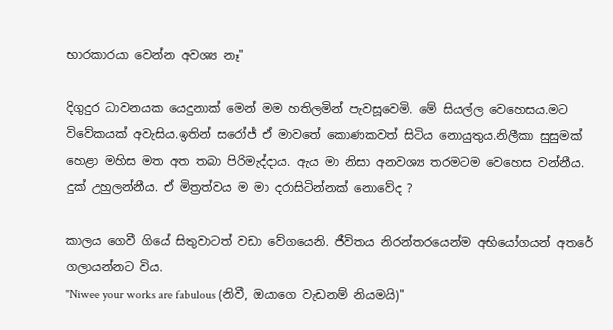භාරකාරයා වෙන්න අවශ්‍ය නෑ"

දිගුදුර ධාවනයක යෙදුනාක් මෙන් මම හතිලමින් පැවසූවෙමි. මේ සියල්ල වෙහෙසය.මට විවේකයක් අවැසිය.ඉතින් සරෝජ් ඒ මාවතේ කොණකවත් සිටිය නොයුතුය.නිලීකා සුසුමක් හෙළා මහිස මත අත තබා පිරිමැද්දාය. ඇය මා නිසා අනවශ්‍ය තරමටම වෙහෙස වන්නීය. දුක් උහුලන්නීය. ඒ මිත්‍රත්වය ම මා දරාසිටින්නක් නොවේද ?

කාලය ගෙවී ගියේ සිතුවාටත් වඩා වේගයෙනි. ජීවිතය නිරන්තරයෙන්ම අභියෝගයන් අතරේ ගලායන්නට විය.
"Niwee your works are fabulous (නිවී, ඔයාගෙ වැඩනම් නියමයි)"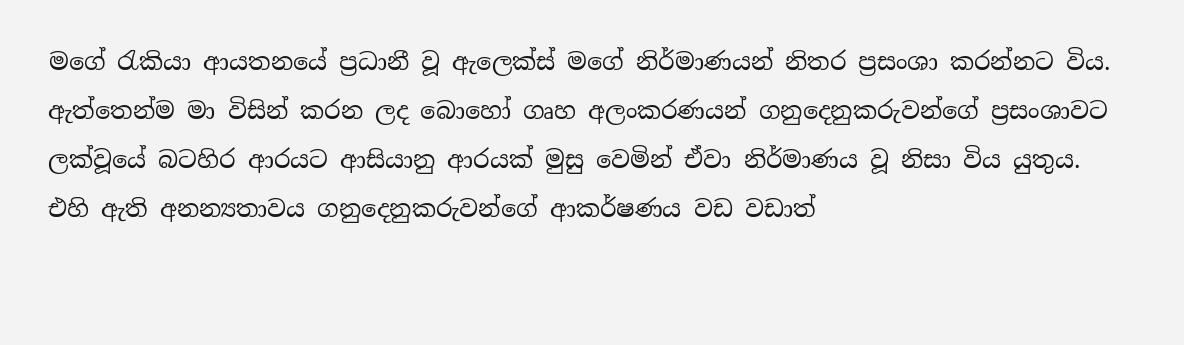මගේ රැකියා ආයතනයේ ප්‍රධානී වූ ඇලෙක්ස් මගේ නිර්මාණයන් නිතර ප්‍රසංශා කරන්නට විය. ඇත්තෙන්ම මා විසින් කරන ලද බොහෝ ගෘහ අලංකරණයන් ගනුදෙනුකරුවන්ගේ ප්‍රසංශාවට ලක්වූයේ බටහිර ආරයට ආසියානු ආරයක් මුසු වෙමින් ඒවා නිර්මාණය වූ නිසා විය යුතුය. එහි ඇති අනන්‍යතාවය ගනුදෙනුකරුවන්ගේ ආකර්ෂණය වඩ වඩාත්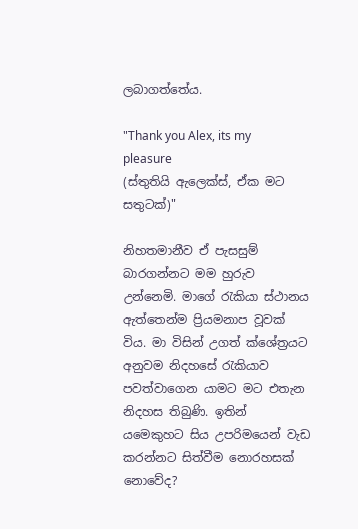ලබාගත්තේය.

"Thank you Alex, its my pleasure
(ස්තුතියි ඇලෙක්ස්, ඒක මට සතුටක්)"

නිහතමානීව ඒ පැසසුම් බාරගන්නට මම හුරුව උන්නෙමි. මාගේ රැකියා ස්ථානය ඇත්තෙන්ම ප්‍රියමනාප වූවක් විය. මා විසින් උගත් ක්ශේත්‍රයට අනුවම නිදහසේ රැකියාව පවත්වාගෙන යාමට මට එතැන නිදහස තිබුණි. ඉතින් යමෙකුහට සිය උපරිමයෙන් වැඩ කරන්නට සිත්වීම නොරහසක් නොවේද?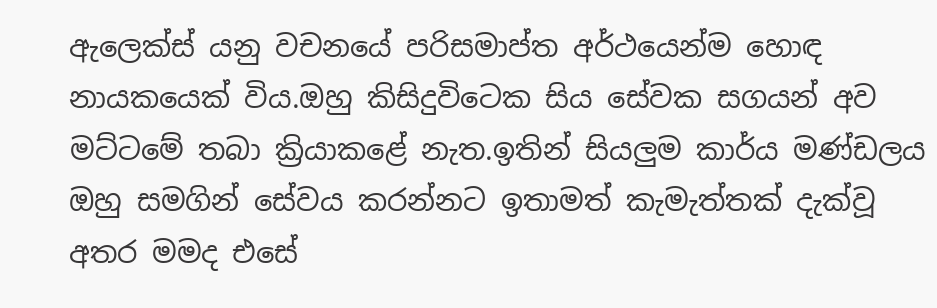ඇලෙක්ස් යනු වචනයේ පරිසමාප්ත අර්ථයෙන්ම හොඳ නායකයෙක් විය.ඔහු කිසිදුවිටෙක සිය සේවක සගයන් අව මට්ටමේ තබා ක්‍රියාකළේ නැත.ඉතින් සියලුම කාර්ය මණ්ඩලය ඔහු සමගින් සේවය කරන්නට ඉතාමත් කැමැත්තක් දැක්වූ අතර මමද එසේ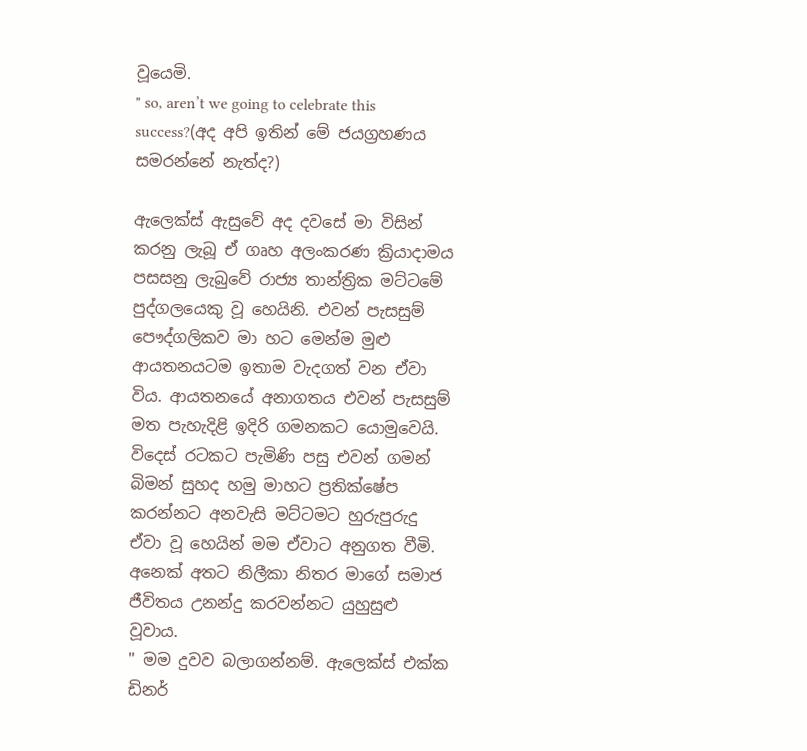වූයෙමි.
" so, aren’t we going to celebrate this success?(අද අපි ඉතින් මේ ජයග්‍රහණය සමරන්නේ නැත්ද?)

ඇලෙක්ස් ඇසුවේ අද දවසේ මා විසින් කරනු ලැබූ ඒ ගෘහ අලංකරණ ක්‍රියාදාමය පසසනු ලැබුවේ රාජ්‍ය තාන්ත්‍රික මට්ටමේ පුද්ගලයෙකු වූ හෙයිනි. එවන් පැසසුම් පෞද්ගලිකව මා හට මෙන්ම මුළු ආයතනයටම ඉතාම වැදගත් වන ඒවා විය. ආයතනයේ අනාගතය එවන් පැසසුම් මත පැහැදිළි ඉදිරි ගමනකට යොමුවෙයි.
විදෙස් රටකට පැමිණි පසු එවන් ගමන් බිමන් සුහද හමු මාහට ප්‍රතික්ෂේප කරන්නට අනවැසි මට්ටමට හුරුපුරුදු ඒවා වූ හෙයින් මම ඒවාට අනුගත වීමි. අනෙක් අතට නිලීකා නිතර මාගේ සමාජ ජීවිතය උනන්දු කරවන්නට යුහුසුළු වූවාය.
" මම දුවව බලාගන්නම්. ඇලෙක්ස් එක්ක ඩිනර්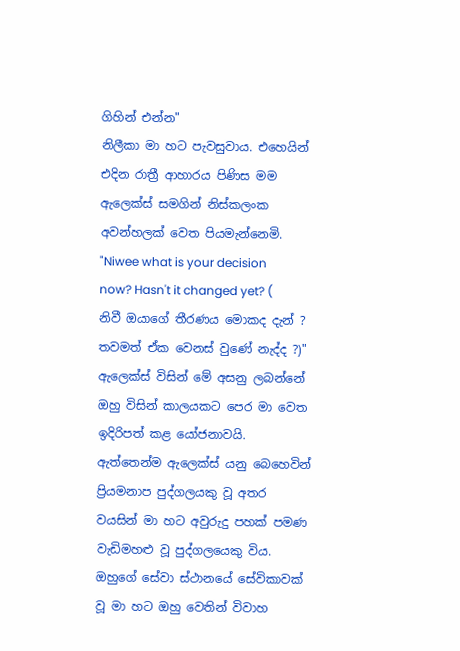ගිහින් එන්න"
නිලීකා මා හට පැවසුවාය. එහෙයින් එදින රාත්‍රී ආහාරය පිණිස මම ඇලෙක්ස් සමගින් නිස්කලංක අවන්හලක් වෙත පියමැන්නෙමි.
"Niwee what is your decision now? Hasn't it changed yet? ( නිවී ඔයාගේ තීරණය මොකද දැන් ? තවමත් ඒක වෙනස් වුණේ නැද්ද ?)"
ඇලෙක්ස් විසින් මේ අසනු ලබන්නේ ඔහු විසින් කාලයකට පෙර මා වෙත ඉදිරිපත් කළ යෝජනාවයි. ඇත්තෙන්ම ඇලෙක්ස් යනු බෙහෙවින් ප්‍රියමනාප පුද්ගලයකු වූ අතර වයසින් මා හට අවුරුදු පහක් පමණ වැඩිමහළු වූ පුද්ගලයෙකු විය. ඔහුගේ සේවා ස්ථානයේ සේවිකාවක් වූ මා හට ඔහු වෙතින් විවාහ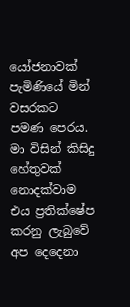යෝජනාවක් පැමිණියේ මින් වසරකට පමණ පෙරය.
මා විසින් කිසිදු හේතුවක් නොදක්වාම එය ප්‍රතික්ෂේප කරනු ලැබුවේ අප දෙදෙනා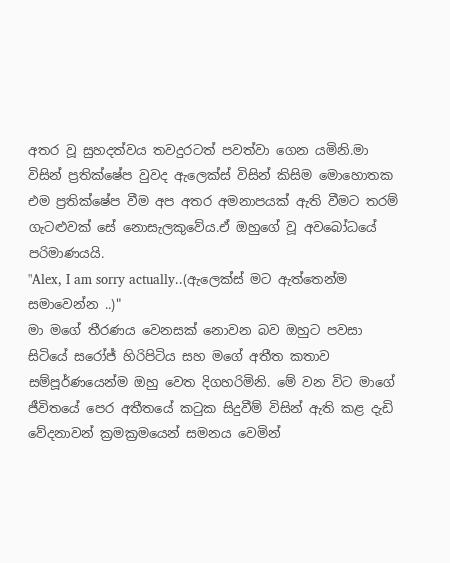අතර වූ සුහදත්වය තවදුරටත් පවත්වා ගෙන යමිනි.මා විසින් ප්‍රතික්ෂේප වුවද ඇලෙක්ස් විසින් කිසිම මොහොතක එම ප්‍රතික්ෂේප වීම අප අතර අමනාපයක් ඇති වීමට තරම් ගැටළුවක් සේ නොසැලකුවේය.ඒ ඔහුගේ වූ අවබෝධයේ පරිමාණයයි.
"Alex, I am sorry actually..(ඇලෙක්ස් මට ඇත්තෙන්ම සමාවෙන්න ..)"
මා මගේ තීරණය වෙනසක් නොවන බව ඔහුට පවසා සිටියේ සරෝජ් හිරිපිටිය සහ මගේ අතීත කතාව සම්පූර්ණයෙන්ම ඔහු වෙත දිගහරිමිනි. මේ වන විට මාගේ ජීවිතයේ පෙර අතීතයේ කටුක සිදුවීම් විසින් ඇති කළ දැඩි වේදනාවන් ක්‍රමක්‍රමයෙන් සමනය වෙමින්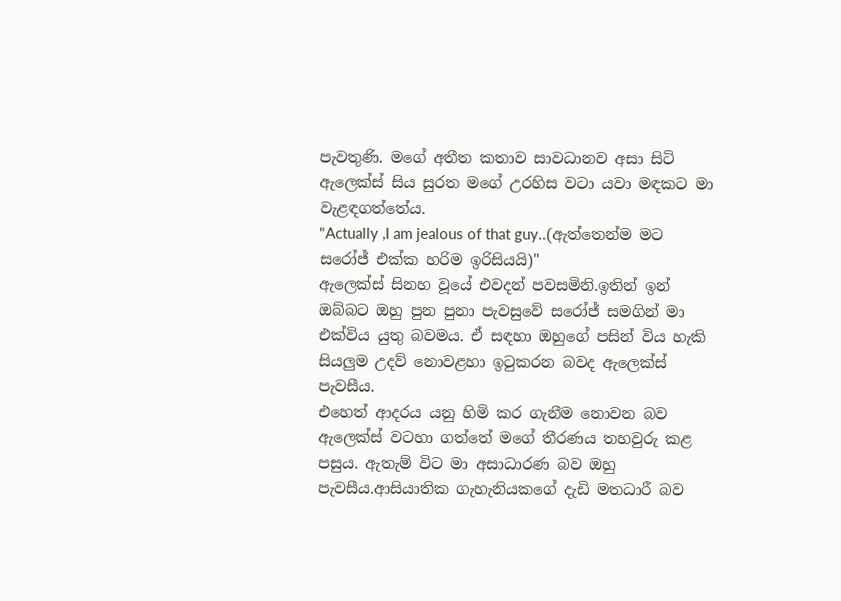පැවතුණි. මගේ අතීත කතාව සාවධානව අසා සිටි ඇලෙක්ස් සිය සුරත මගේ උරහිස වටා යවා මඳකට මා වැළඳගත්තේය.
"Actually ,I am jealous of that guy..(ඇත්තෙන්ම මට සරෝජ් එක්ක හරිම ඉරිසියයි)"
ඇලෙක්ස් සිනහ වූයේ එවදන් පවසමිනි.ඉතින් ඉන් ඔබ්බට ඔහු පුන පුනා පැවසුවේ සරෝජ් සමගින් මා එක්විය යුතු බවමය. ඒ සඳහා ඔහුගේ පසින් විය හැකි සියලුම උදව් නොවළහා ඉටුකරන බවද ඇලෙක්ස් පැවසීය.
එහෙත් ආදරය යනු හිමි කර ගැනීම නොවන බව ඇලෙක්ස් වටහා ගත්තේ මගේ තීරණය තහවුරු කළ පසුය. ඇතැම් විට මා අසාධාරණ බව ඔහු පැවසීය.ආසියාතික ගැහැනියකගේ දැඩි මතධාරී බව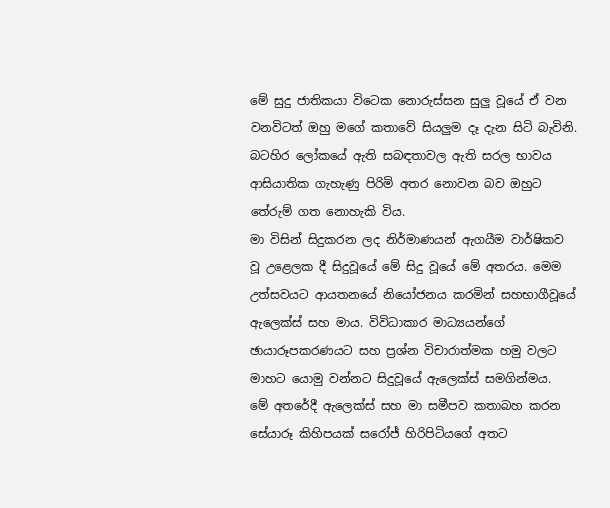මේ සුදු ජාතිකයා විටෙක නොරුස්සන සුලු වූයේ ඒ වන වනවිටත් ඔහු මගේ කතාවේ සියලුම දෑ දැන සිටි බැවිනි. බටහිර ලෝකයේ ඇති සබඳතාවල ඇති සරල භාවය ආසියාතික ගැහැණු පිරිමි අතර නොවන බව ඔහුට තේරුම් ගත නොහැකි විය.
මා විසින් සිදුකරන ලද නිර්මාණයන් ඇගයීම වාර්ෂිකව වූ උළෙලක දී සිදුවූයේ මේ සිදු වූයේ මේ අතරය. මෙම උත්සවයට ආයතනයේ නියෝජනය කරමින් සහභාගීවූයේ ඇලෙක්ස් සහ මාය. විවිධාකාර මාධ්‍යයන්ගේ ඡායාරූපකරණයට සහ ප්‍රශ්න විචාරාත්මක හමු වලට මාහට යොමු වන්නට සිදුවූයේ ඇලෙක්ස් සමගින්මය.
මේ අතරේදී ඇලෙක්ස් සහ මා සමීපව කතාබහ කරන සේයාරූ කිහිපයක් සරෝජ් හිරිපිටියගේ අතට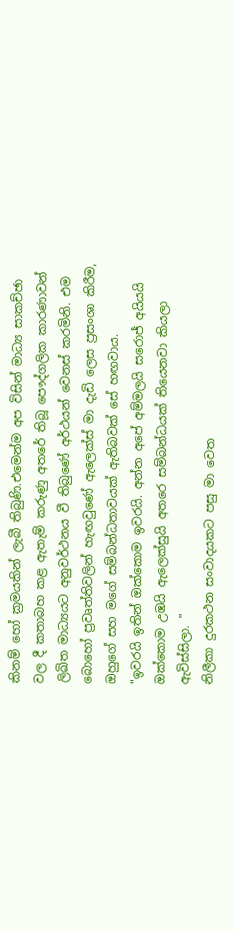කිනම් හෝ ක්‍රමයකින් ලැබී තිබුණි.එමෙන්ම අප විසින් මාධ්‍ය සාකච්ඡා වල දී කතාබහ කළ ඇතැම් කරුණු අතරේ තිබූ පෞද්ගලික කාරණාවන් ලිඛිත මාධ්‍යයට අනුවර්ථනය වී තිබුණේ අර්ථයන් වෙනස් කරමිනි. එම බොහෝ ප්‍රවෘත්තිවලින් හැඟවුණේ ඇලෙක්ස් මා දැඩි ලෙස ප්‍රසංශා කිරීම, ඔහුගේ සහ මගේ සම්බන්ධතාවයක් ඇතිබවක් සේ හඟවාය.
"ඉවරයි ඉතින් ඔක්කොම ඉවරයි. අන්න අපේ අම්මලයි සරොජ් අයියයි ඔක්කොම උඹයි ඇලෙක්සුයි අතරෙ සම්බන්ධයක් තියෙනවා කියලා ඇවිස්සිලා. "
නිලීකා දුරකථන සංවාදයකට පසු මා වෙත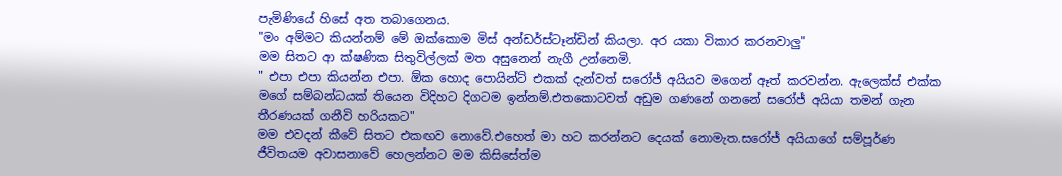පැමිණියේ හිසේ අත තබාගෙනය.
"මං අම්මට කියන්නම් මේ ඔක්කොම මිස් අන්ඩර්ස්ටෑන්ඩින් කියලා. අර යකා විකාර කරනවාලු"
මම සිතට ආ ක්ෂණික සිතුවිල්ලක් මත අසුනෙන් නැගී උන්නෙමි.
" එපා එපා කියන්න එපා. ඕක හොද පොයින්ට් එකක් දැන්වත් සරෝජ් අයියව මගෙන් ඈත් කරවන්න. ඇලෙක්ස් එක්ක මගේ සම්බන්ධයක් තියෙන විදිහට දිගටම ඉන්නම්.එතකොටවත් අඩුම ගණනේ ගනනේ සරෝජ් අයියා තමන් ගැන තීරණයක් ගනීවි හරියකට"
මම එවදන් කීවේ සිතට එකඟව නොවේ.එහෙත් මා හට කරන්නට දෙයක් නොමැත.සරෝජ් අයියාගේ සම්පූර්ණ ජීවිතයම අවාසනාවේ හෙලන්නට මම කිසිසේත්ම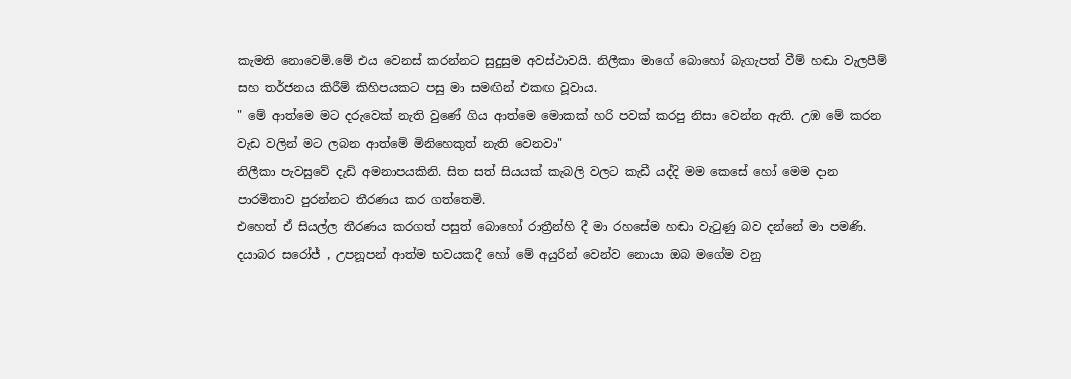කැමති නොවෙමි.මේ එය වෙනස් කරන්නට සුදුසුම අවස්ථාවයි. නිලීකා මාගේ බොහෝ බැගැපත් වීම් හඬා වැලපීම් සහ තර්ජනය කිරීම් කිහිපයකට පසු මා සමඟින් එකඟ වූවාය.
" මේ ආත්මෙ මට දරුවෙක් නැති වුණේ ගිය ආත්මෙ මොකක් හරි පවක් කරපු නිසා වෙන්න ඇති. උඹ මේ කරන වැඩ වලින් මට ලබන ආත්මේ මිනිහෙකුත් නැති වෙනවා"
නිලීකා පැවසුවේ දැඩි අමනාපයකිනි. සිත සත් සියයක් කැබලි වලට කැඩී යද්දි මම කෙසේ හෝ මෙම දාන පාරමිතාව පුරන්නට තීරණය කර ගත්තෙමි.
එහෙත් ඒ සියල්ල තීරණය කරගත් පසුත් බොහෝ රාත්‍රීන්හි දී මා රහසේම හඬා වැටුණු බව දන්නේ මා පමණි.
දයාබර සරෝජ් , උපනූපන් ආත්ම භවයකදී හෝ මේ අයුරින් වෙන්ව නොයා ඔබ මගේම වනු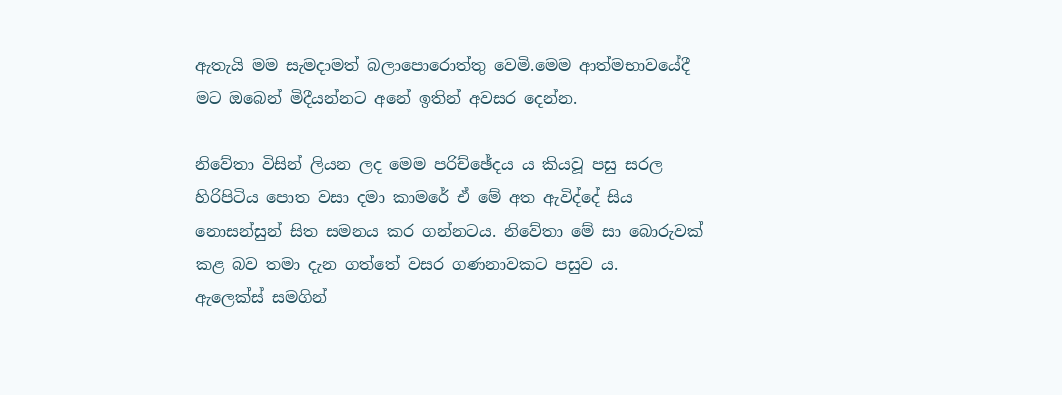ඇතැයි මම සැමදාමත් බලාපොරොත්තු වෙමි.මෙම ආත්මභාවයේදී මට ඔබෙන් මිදීයන්නට අනේ ඉතින් අවසර දෙන්න.

නිවේතා විසින් ලියන ලද මෙම පරිච්ඡේදය ය කියවූ පසු සරල හිරිපිටිය පොත වසා දමා කාමරේ ඒ මේ අත ඇවිද්දේ සිය නොසන්සුන් සිත සමනය කර ගන්නටය. නිවේතා මේ සා බොරුවක් කළ බව තමා දැන ගත්තේ වසර ගණනාවකට පසුව ය.
ඇලෙක්ස් සමගින්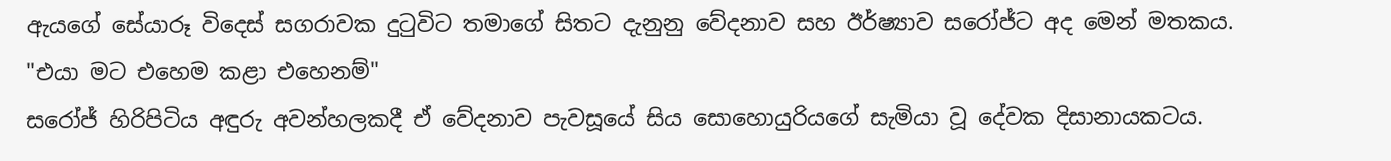ඇයගේ සේයාරූ විදෙස් සගරාවක දුටුවිට තමාගේ සිතට දැනුනු වේදනාව සහ ඊර්ෂ්‍යාව සරෝජ්ට අද මෙන් මතකය.
"එයා මට එහෙම කළා එහෙනම්"
සරෝජ් හිරිපිටිය අඳුරු අවන්හලකදී ඒ වේදනාව පැවසූයේ සිය සොහොයුරියගේ සැමියා වූ දේවක දිසානායකටය.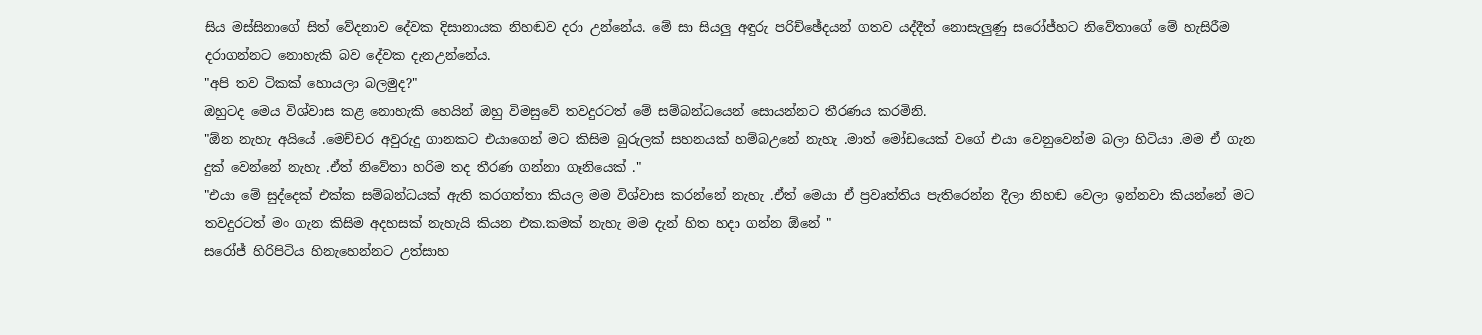සිය මස්සිනාගේ සිත් වේදනාව දේවක දිසානායක නිහඬව දරා උන්නේය. මේ සා සියලු අඳුරු පරිච්ඡේදයන් ගතව යද්දීත් නොසැලුණු සරෝජ්හට නිවේතාගේ මේ හැසිරීම දරාගන්නට නොහැකි බව දේවක දැනඋන්නේය.
"අපි තව ටිකක් හොයලා බලමුද?"
ඔහුටද මෙය විශ්වාස කළ නොහැකි හෙයින් ඔහු විමසුවේ තවදුරටත් මේ සම්බන්ධයෙන් සොයන්නට තීරණය කරමිනි.
"ඕන නැහැ අයියේ .මෙච්චර අවුරුදු ගානකට එයාගෙන් මට කිසිම බුරුලක් සහනයක් හම්බඋනේ නැහැ .මාත් මෝඩයෙක් වගේ එයා වෙනුවෙන්ම බලා හිටියා .මම ඒ ගැන දුක් වෙන්නේ නැහැ .ඒත් නිවේතා හරිම තද තීරණ ගන්නා ගෑනියෙක් ."
"එයා මේ සුද්දෙක් එක්ක සම්බන්ධයක් ඇති කරගත්තා කියල මම විශ්වාස කරන්නේ නැහැ .ඒත් මෙයා ඒ ප්‍රවෘත්තිය පැතිරෙන්න දීලා නිහඬ වෙලා ඉන්නවා කියන්නේ මට තවදුරටත් මං ගැන කිසිම අදහසක් නැහැයි කියන එක.කමක් නැහැ මම දැන් හිත හදා ගන්න ඕනේ "
සරෝජ් හිරිපිටිය හිනැහෙන්නට උත්සාහ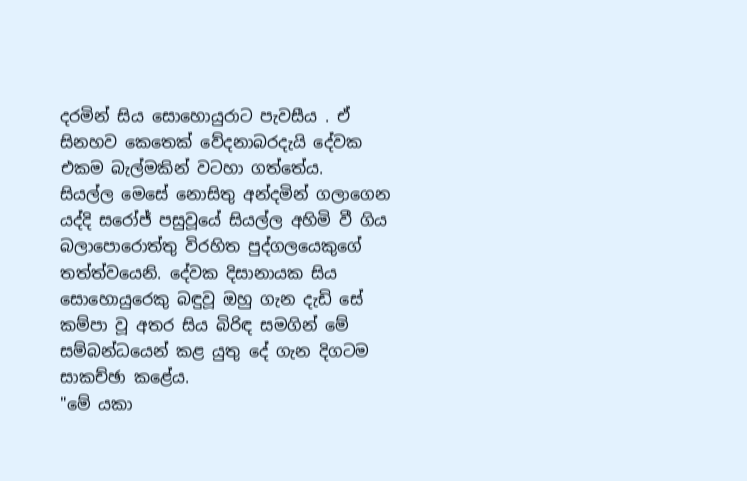දරමින් සිය සොහොයුරාට පැවසීය . ඒ සිනහව කෙතෙක් වේදනාබරදැයි දේවක එකම බැල්මකින් වටහා ගත්තේය.
සියල්ල මෙසේ නොසිතු අන්දමින් ගලාගෙන යද්දි සරෝජ් පසුවූයේ සියල්ල අහිමි වී ගිය බලාපොරොත්තු විරහිත පුද්ගලයෙකුගේ තත්ත්වයෙනි. දේවක දිසානායක සිය සොහොයුරෙකු බඳුවූ ඔහු ගැන දැඩි සේ කම්පා වූ අතර සිය බිරිඳ සමගින් මේ සම්බන්ධයෙන් කළ යුතු දේ ගැන දිගටම සාකච්ඡා කළේය.
"මේ යකා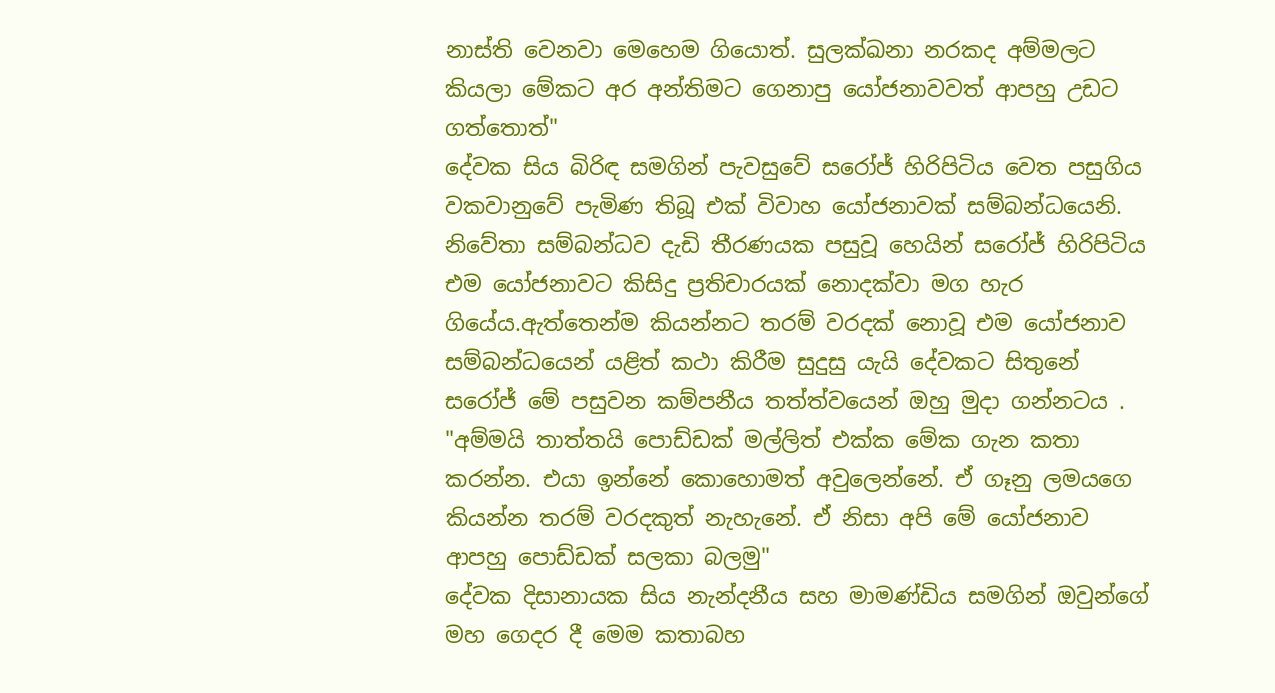නාස්ති වෙනවා මෙහෙම ගියොත්. සුලක්ඛනා නරකද අම්මලට කියලා මේකට අර අන්තිමට ගෙනාපු යෝජනාවවත් ආපහු උඩට ගත්තොත්"
දේවක සිය බිරිඳ සමගින් පැවසුවේ සරෝජ් හිරිපිටිය වෙත පසුගිය වකවානුවේ පැමිණ තිබූ එක් විවාහ යෝජනාවක් සම්බන්ධයෙනි. නිවේතා සම්බන්ධව දැඩි තීරණයක පසුවූ හෙයින් සරෝජ් හිරිපිටිය එම යෝජනාවට කිසිදු ප්‍රතිචාරයක් නොදක්වා මග හැර ගියේය.ඇත්තෙන්ම කියන්නට තරම් වරදක් නොවූ එම යෝජනාව සම්බන්ධයෙන් යළිත් කථා කිරීම සුදුසු යැයි දේවකට සිතුනේ සරෝජ් මේ පසුවන කම්පනීය තත්ත්වයෙන් ඔහු මුදා ගන්නටය .
"අම්මයි තාත්තයි පොඩ්ඩක් මල්ලිත් එක්ක මේක ගැන කතා කරන්න. එයා ඉන්නේ කොහොමත් අවුලෙන්නේ. ඒ ගෑනු ලමයගෙ කියන්න තරම් වරදකුත් නැහැනේ. ඒ නිසා අපි මේ යෝජනාව ආපහු පොඩ්ඩක් සලකා බලමු"
දේවක දිසානායක සිය නැන්දනීය සහ මාමණ්ඩිය සමගින් ඔවුන්ගේ මහ ගෙදර දී මෙම කතාබහ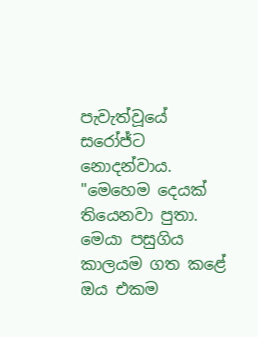පැවැත්වූයේ සරෝජ්ට නොදන්වාය.
"මෙහෙම දෙයක් තියෙනවා පුතා. මෙයා පසුගිය කාලයම ගත කළේ ඔය එකම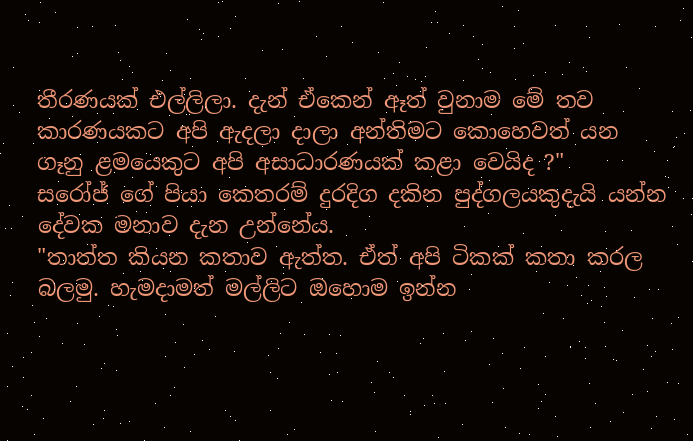තීරණයක් එල්ලිලා. දැන් ඒකෙන් ඈත් වුනාම මේ තව කාරණයකට අපි ඇදලා දාලා අන්තිමට කොහෙවත් යන ගෑනු ළමයෙකුට අපි අසාධාරණයක් කළා වෙයිද ?"
සරෝජ් ගේ පියා කෙතරම් දුරදිග දකින පුද්ගලයකුදැයි යන්න දේවක මනාව දැන උන්නේය.
"තාත්ත කියන කතාව ඇත්ත. ඒත් අපි ටිකක් කතා කරල බලමු. හැමදාමත් මල්ලිට ඔහොම ඉන්න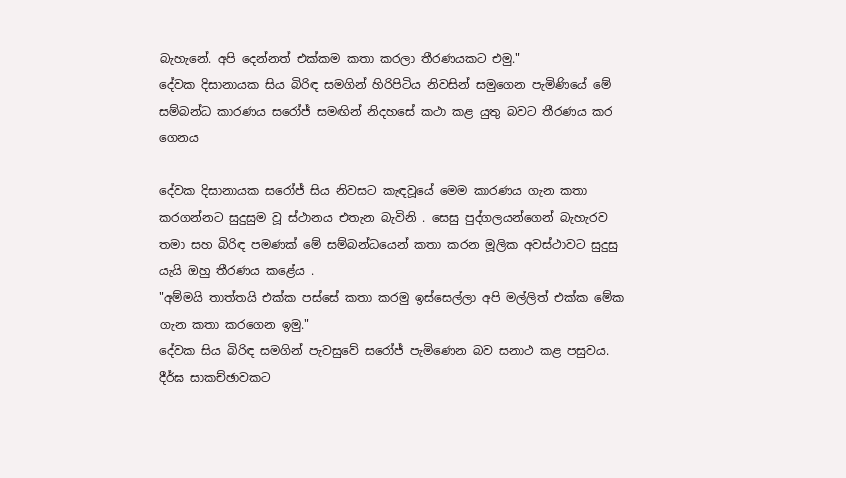බැහැනේ. අපි දෙන්නත් එක්කම කතා කරලා තීරණයකට එමු."
දේවක දිසානායක සිය බිරිඳ සමගින් හිරිපිටිය නිවසින් සමුගෙන පැමිණියේ මේ සම්බන්ධ කාරණය සරෝජ් සමඟින් නිදහසේ කථා කළ යුතු බවට තීරණය කර ගෙනය

දේවක දිසානායක සරෝජ් සිය නිවසට කැඳවූයේ මෙම කාරණය ගැන කතා කරගන්නට සුදුසුම වූ ස්ථානය එතැන බැවිනි . සෙසු පුද්ගලයන්ගෙන් බැහැරව තමා සහ බිරිඳ පමණක් මේ සම්බන්ධයෙන් කතා කරන මූලික අවස්ථාවට සුදුසු යැයි ඔහු තීරණය කළේය .
"අම්මයි තාත්තයි එක්ක පස්සේ කතා කරමු ඉස්සෙල්ලා අපි මල්ලිත් එක්ක මේක ගැන කතා කරගෙන ඉමු."
දේවක සිය බිරිඳ සමගින් පැවසුවේ සරෝජ් පැමිණෙන බව සනාථ කළ පසුවය.
දීර්ඝ සාකච්ඡාවකට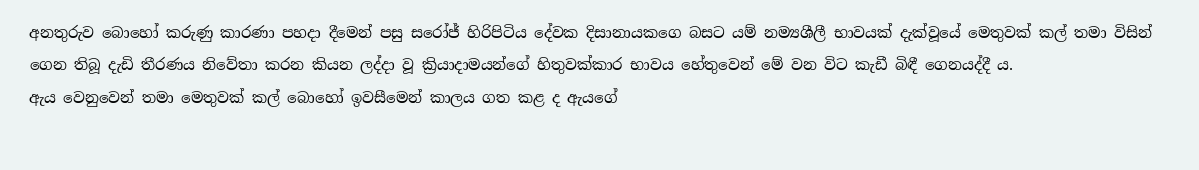අනතුරුව බොහෝ කරුණු කාරණා පහදා දීමෙන් පසු සරෝජ් හිරිපිටිය දේවක දිසානායකගෙ බසට යම් නම්‍යශීලී භාවයක් දැක්වූයේ මෙතුවක් කල් තමා විසින් ගෙන තිබූ දැඩි තීරණය නිවේතා කරන කියන ලද්දා වූ ක්‍රියාදාමයන්ගේ හිතුවක්කාර භාවය හේතුවෙන් මේ වන විට කැඩී බිඳී ගෙනයද්දී ය.
ඇය වෙනුවෙන් තමා මෙතුවක් කල් බොහෝ ඉවසීමෙන් කාලය ගත කළ ද ඇයගේ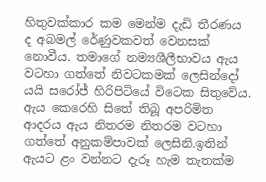හිතුවක්කාර කම මෙන්ම දැඩි තීරණය ද අබමල් රේණුවකවත් වෙනසක් නොවීය. තමාගේ නම්‍යශීලීභාවය ඇය වටහා ගත්තේ නිවටකමක් ලෙසින්දෝ යයි සරෝජ් හිරිපිටියේ විටෙක සිතුවේය. ඇය කෙරෙහි සිතේ තිබූ අපරිමිත ආදරය ඇය නිතරම නිතරම වටහා ගත්තේ අනුකම්පාවක් ලෙසිනි.ඉතින් ඇයට ළං වන්නට දැරූ හැම තැතක්ම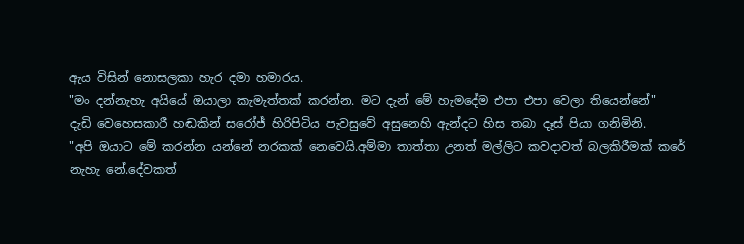ඇය විසින් නොසලකා හැර දමා හමාරය.
"මං දන්නැහැ අයියේ ඔයාලා කැමැත්තක් කරන්න. මට දැන් මේ හැමදේම එපා එපා වෙලා තියෙන්නේ"
දැඩි වෙහෙසකාරී හඬකින් සරෝජ් හිරිපිටිය පැවසුවේ අසුනෙහි ඇන්දට හිස තබා දෑස් පියා ගනිමිනි.
"අපි ඔයාට මේ කරන්න යන්නේ නරකක් නෙවෙයි.අම්මා තාත්තා උනත් මල්ලිට කවදාවත් බලකිරීමක් කරේ නැහැ නේ.දේවකත්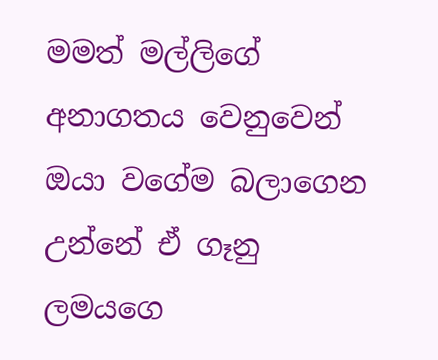මමත් මල්ලිගේ අනාගතය වෙනුවෙන් ඔයා වගේම බලාගෙන උන්නේ ඒ ගෑනු ලමයගෙ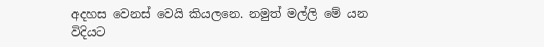අදහස වෙනස් වෙයි කියලනෙ. නමුත් මල්ලි මේ යන විදියට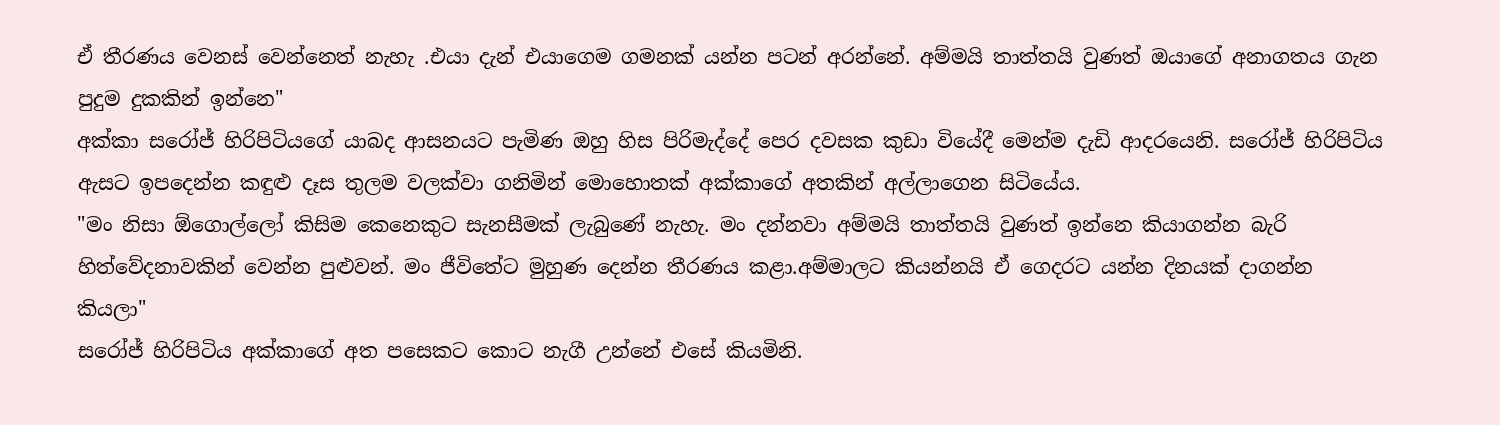ඒ තීරණය වෙනස් වෙන්නෙත් නැහැ .එයා දැන් එයාගෙම ගමනක් යන්න පටන් අරන්නේ. අම්මයි තාත්තයි වුණත් ඔයාගේ අනාගතය ගැන පුදුම දුකකින් ඉන්නෙ"
අක්කා සරෝජ් හිරිපිටියගේ යාබද ආසනයට පැමිණ ඔහු හිස පිරිමැද්දේ පෙර දවසක කුඩා වියේදී මෙන්ම දැඩි ආදරයෙනි. සරෝජ් හිරිපිටිය ඇසට ඉපදෙන්න කඳුළු දෑස තුලම වලක්වා ගනිමින් මොහොතක් අක්කාගේ අතකින් අල්ලාගෙන සිටියේය.
"මං නිසා ඕගොල්ලෝ කිසිම කෙනෙකුට සැනසීමක් ලැබුණේ නැහැ. මං දන්නවා අම්මයි තාත්තයි වුණත් ඉන්නෙ කියාගන්න බැරි හිත්වේදනාවකින් වෙන්න පුළුවන්. මං ජීවිතේට මුහුණ දෙන්න තීරණය කළා.අම්මාලට කියන්නයි ඒ ගෙදරට යන්න දිනයක් දාගන්න කියලා"
සරෝජ් හිරිපිටිය අක්කාගේ අත පසෙකට කොට නැගී උන්නේ එසේ කියමිනි.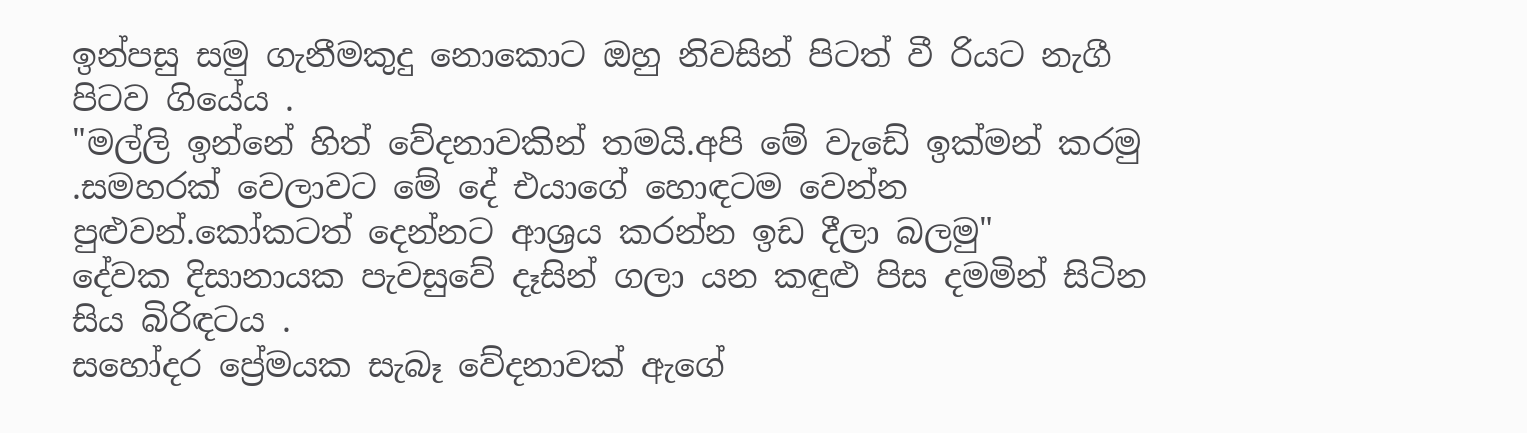ඉන්පසු සමු ගැනීමකුදු නොකොට ඔහු නිවසින් පිටත් වී රියට නැගී පිටව ගියේය .
"මල්ලි ඉන්නේ හිත් වේදනාවකින් තමයි.අපි මේ වැඩේ ඉක්මන් කරමු .සමහරක් වෙලාවට මේ දේ එයාගේ හොඳටම වෙන්න පුළුවන්.කෝකටත් දෙන්නට ආශ්‍රය කරන්න ඉඩ දීලා බලමු"
දේවක දිසානායක පැවසුවේ දෑසින් ගලා යන කඳුළු පිස දමමින් සිටින සිය බිරිඳටය .
සහෝදර ප්‍රේමයක සැබෑ වේදනාවක් ඇගේ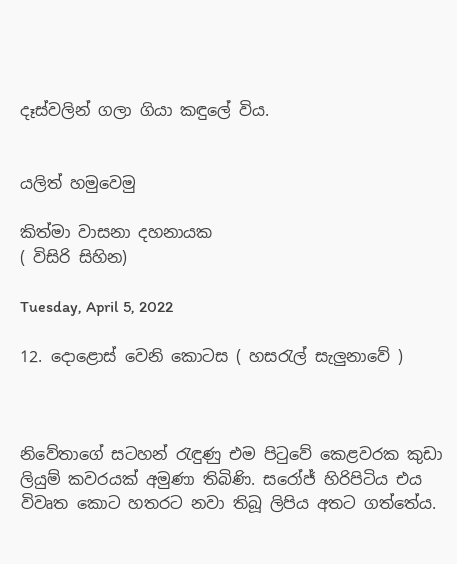දෑස්වලින් ගලා ගියා කඳුලේ විය.


යලිත් හමුවෙමු

කිත්මා වාසනා දහනායක
( විසිරි සිහින)

Tuesday, April 5, 2022

12. දොළොස් වෙනි කොටස ( හසරැල් සැලුනාවේ )



නිවේතාගේ සටහන් රැඳුණු එම පිටුවේ කෙළවරක කුඩා ලියුම් කවරයක් අමුණා තිබිණි. සරෝජ් හිරිපිටිය එය විවෘත කොට හතරට නවා තිබූ ලිපිය අතට ගත්තේය.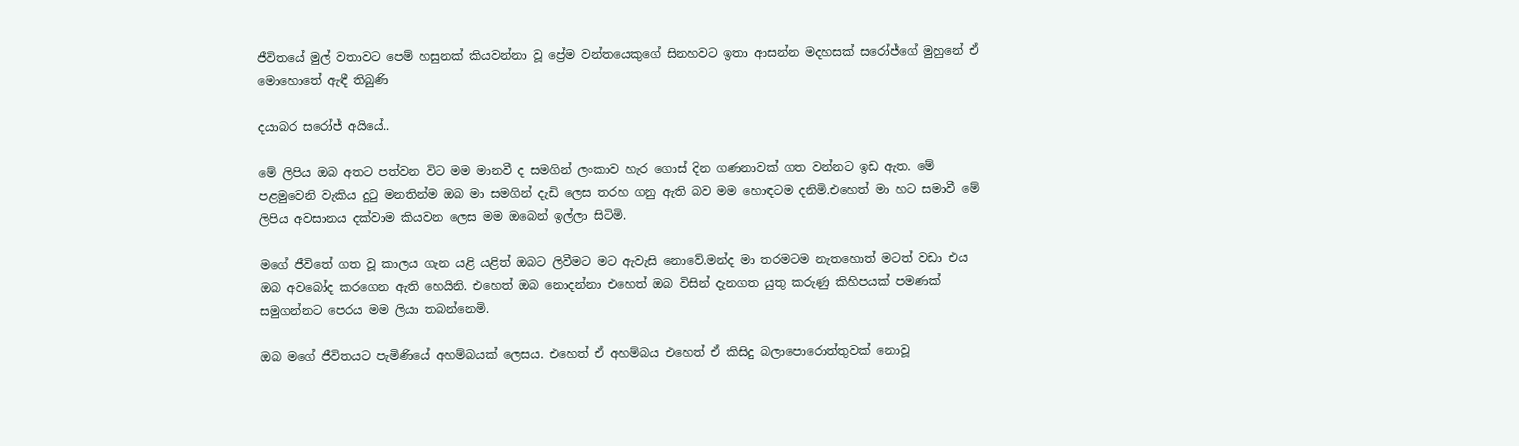ජීවිතයේ මුල් වතාවට පෙම් හසුනක් කියවන්නා වූ ප්‍රේම වන්තයෙකුගේ සිනහවට ඉතා ආසන්න මදහසක් සරෝජ්ගේ මුහුනේ ඒ මොහොතේ ඇඳී තිබුණි

දයාබර සරෝජ් අයියේ..

මේ ලිපිය ඔබ අතට පත්වන විට මම මානවී ද සමගින් ලංකාව හැර ගොස් දින ගණනාවක් ගත වන්නට ඉඩ ඇත. මේ පළමුවෙනි වැකිය දුටු මනතින්ම ඔබ මා සමගින් දැඩි ලෙස තරහ ගනු ඇති බව මම හොඳටම දනිමි.එහෙත් මා හට සමාවී මේ ලිපිය අවසානය දක්වාම කියවන ලෙස මම ඔබෙන් ඉල්ලා සිටිමි.

මගේ ජීවිතේ ගත වූ කාලය ගැන යළි යළිත් ඔබට ලිවීමට මට ඇවැසි නොවේ.මන්ද මා තරමටම නැතහොත් මටත් වඩා එය ඔබ අවබෝද කරගෙන ඇති හෙයිනි. එහෙත් ඔබ නොදන්නා එහෙත් ඔබ විසින් දැනගත යුතු කරුණු කිහිපයක් පමණක් සමුගන්නට පෙරය මම ලියා තබන්නෙමි.

ඔබ මගේ ජීවිතයට පැමිණියේ අහම්බයක් ලෙසය. එහෙත් ඒ අහම්බය එහෙත් ඒ කිසිදු බලාපොරොත්තුවක් නොවූ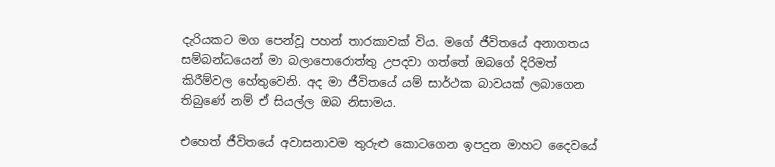දැරියකට මග පෙන්වූ පහන් තාරකාවක් විය. මගේ ජීවිතයේ අනාගතය සම්බන්ධයෙන් මා බලාපොරොත්තු උපදවා ගත්තේ ඔබගේ දිරිමත් කිරීම්වල හේතුවෙනි. අද මා ජීවිතයේ යම් සාර්ථක බාවයක් ලබාගෙන තිබුණේ නම් ඒ සියල්ල ඔබ නිසාමය.

එහෙත් ජීවිතයේ අවාසනාවම තුරුළු කොටගෙන ඉපදුන මාහට දෛවයේ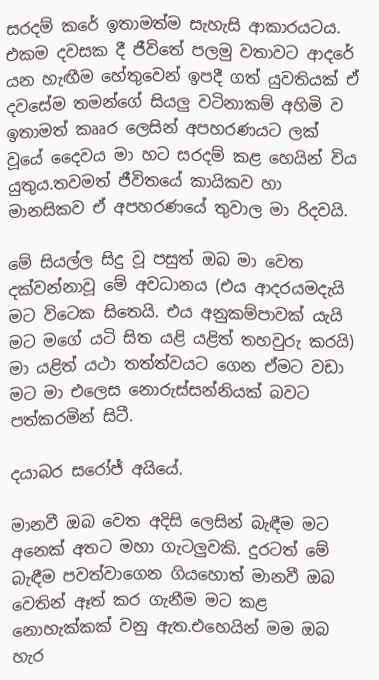සරදම් කරේ ඉතාමත්ම සැහැසි ආකාරයටය. එකම දවසක දී ජීවිතේ පලමු වතාවට ආදරේ යන හැඟීම හේතුවෙන් ඉපදී ගත් යුවතියක් ඒ දවසේම තමන්ගේ සියලු වටිනාකම් අහිමි ව ඉතාමත් කෲර ලෙසින් අපහරණයට ලක් වූයේ දෛවය මා හට සරදම් කළ හෙයින් විය යුතුය.තවමත් ජීවිතයේ කායිකව හා මානසිකව ඒ අපහරණයේ තුවාල මා රිදවයි.

මේ සියල්ල සිදු වූ පසුත් ඔබ මා වෙත දක්වන්නාවූ මේ අවධානය (එය ආදරයමදැයි මට විටෙක සිතෙයි. එය අනුකම්පාවක් යැයි මට මගේ යටි සිත යළි යළිත් තහවුරු කරයි) මා යළිත් යථා තත්ත්වයට ගෙන ඒමට වඩා මට මා එලෙස නොරුස්සන්නියක් බවට පත්කරමින් සිටී.

දයාබර සරෝජ් අයියේ.

මානවී ඔබ වෙත අදිසි ලෙසින් බැඳීම මට අනෙක් අතට මහා ගැටලුවකි. දුරටත් මේ බැඳීම පවත්වාගෙන ගියහොත් මානවී ඔබ වෙතින් ඈත් කර ගැනීම මට කළ නොහැක්කක් වනු ඇත.එහෙයින් මම ඔබ හැර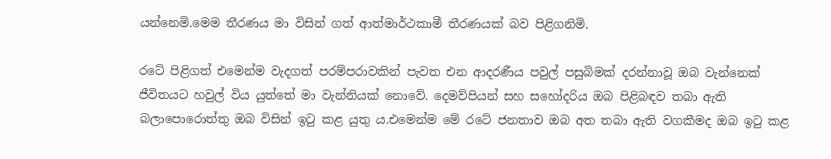යන්නෙමි.මෙම තීරණය මා විසින් ගත් ආත්මාර්ථකාමී තීරණයක් බව පිළිගනිමි.

රටේ පිළිගත් එමෙන්ම වැදගත් පරම්පරාවකින් පැවත එන ආදරණීය පවුල් පසුබිමක් දරන්නාවූ ඔබ වැන්නෙක් ජීවිතයට හවුල් විය යුත්තේ මා වැන්නියක් නොවේ. දෙමව්පියන් සහ සහෝදරිය ඔබ පිළිබඳව තබා ඇති බලාපොරොත්තු ඔබ විසින් ඉටු කළ යුතු ය.එමෙන්ම මේ රටේ ජනතාව ඔබ අත තබා ඇති වගකීමද ඔබ ඉටු කළ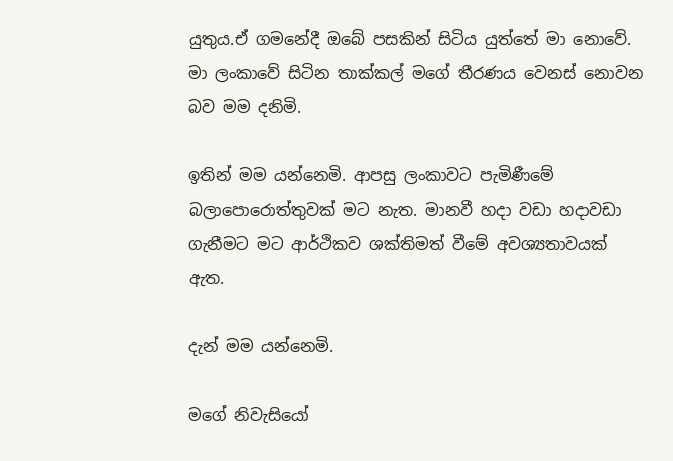යුතුය.ඒ ගමනේදී ඔබේ පසකින් සිටිය යුත්තේ මා නොවේ. මා ලංකාවේ සිටින තාක්කල් මගේ තීරණය වෙනස් නොවන බව මම දනිමි.

ඉතින් මම යන්නෙමි. ආපසු ලංකාවට පැමිණීමේ බලාපොරොත්තුවක් මට නැත. මානවී හදා වඩා හදාවඩා ගැනීමට මට ආර්ථිකව ශක්තිමත් වීමේ අවශ්‍යතාවයක් ඇත.

දැන් මම යන්නෙමි.

මගේ නිවැසියෝ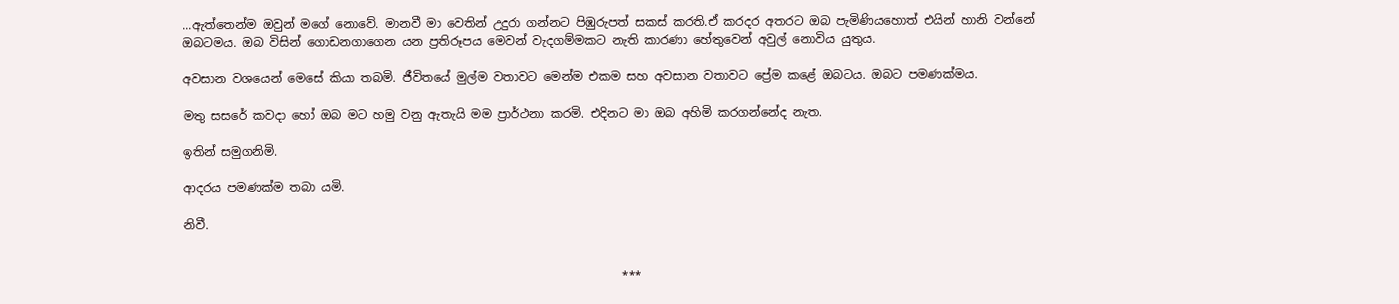...ඇත්තෙන්ම ඔවුන් මගේ නොවේ. මානවී මා වෙතින් උදුරා ගන්නට පිඹුරුපත් සකස් කරති.ඒ කරදර අතරට ඔබ පැමිණියහොත් එයින් හානි වන්නේ ඔබටමය. ඔබ විසින් ගොඩනගාගෙන යන ප්‍රතිරූපය මෙවන් වැදගම්මකට නැති කාරණා හේතුවෙන් අවුල් නොවිය යුතුය.

අවසාන වශයෙන් මෙසේ කියා තබමි. ජීවිතයේ මුල්ම වතාවට මෙන්ම එකම සහ අවසාන වතාවට ප්‍රේම කළේ ඔබටය. ඔබට පමණක්මය.

මතු සසරේ කවදා හෝ ඔබ මට හමු වනු ඇතැයි මම ප්‍රාර්ථනා කරමි. එදිනට මා ඔබ අහිමි කරගන්නේද නැත.

ඉතින් සමුගනිමි.

ආදරය පමණක්ම තබා යමි.

නිවී.


                                                                         ***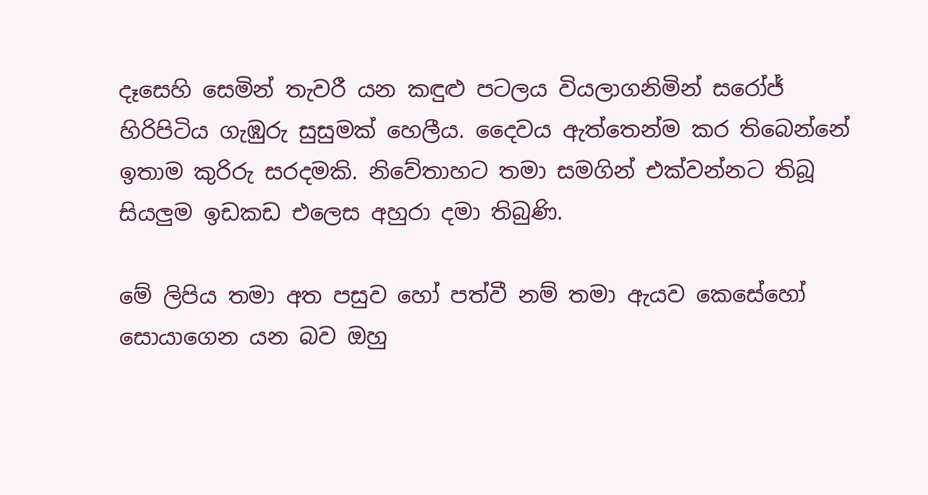දෑසෙහි සෙමින් තැවරී යන කඳුළු පටලය වියලාගනිමින් සරෝජ් හිරිපිටිය ගැඹුරු සුසුමක් හෙලීය. දෛවය ඇත්තෙන්ම කර තිබෙන්නේ ඉතාම කුරිරු සරදමකි. නිවේතාහට තමා සමගින් එක්වන්නට තිබූ සියලුම ඉඩකඩ එලෙස අහුරා දමා තිබුණි.

මේ ලිපිය තමා අත පසුව හෝ පත්වී නම් තමා ඇයව කෙසේහෝ සොයාගෙන යන බව ඔහු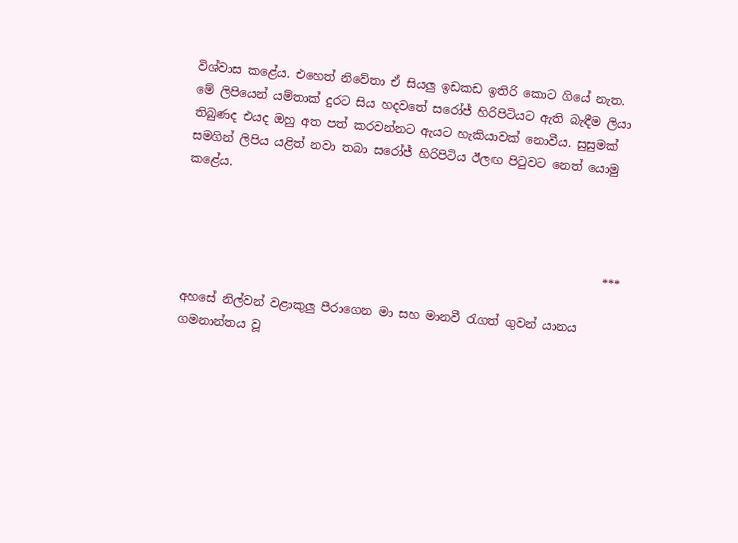විශ්වාස කළේය. එහෙත් නිවේතා ඒ සියලු ඉඩකඩ ඉතිරි කොට ගියේ නැත. මේ ලිපියෙන් යම්තාක් දුරට සිය හදවතේ සරෝජ් හිරිපිටියට ඇති බැඳීම ලියා තිබුණද එයද ඔහු අත පත් කරවන්නට ඇයට හැකියාවක් නොවීය. සුසුමක් සමගින් ලිපිය යළිත් නවා තබා සරෝජ් හිරිපිටිය ඊලඟ පිටුවට නෙත් යොමු කළේය.



                                                                      ***

අහසේ නිල්වන් වළාකුලු පීරාගෙන මා සහ මානවී රැගත් ගුවන්‍ යානය ගමනාන්තය වූ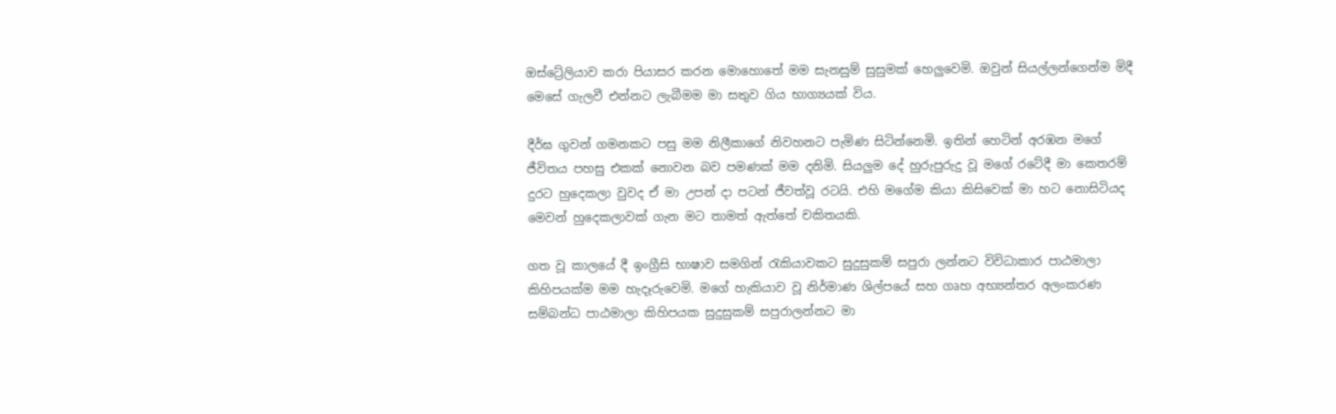ඔස්ට්‍රේලියාව කරා පියාසර කරන මොහොතේ මම සැනසුම් සුසුමක් හෙලුවෙමි. ඔවුන් සියල්ලන්ගෙන්ම මිදී මෙසේ ගැලවී එන්නට ලැබීමම මා සතුව ගිය භාග්‍යයක් විය.

දීර්ඝ ගුවන් ගමනකට පසු මම නිලීකාගේ නිවහනට පැමිණ සිටින්නෙමි. ඉතින් හෙටින් අරඹන මගේ ජීවිතය පහසු එකක් නොවන බව පමණක් මම දනිමි. සියලුම දේ හුරුපුරුදු වූ මගේ රටේදී මා කෙතරම් දුරට හුදෙකලා වුවද ඒ මා උපන් දා පටන් ජීවත්වූ රටයි. එහි මගේම කියා කිසිවෙක් මා හට නොසිටියද මෙවන් හුදෙකලාවක් ගැන මට තාමත් ඇත්තේ චකිතයකි.

ගත වූ කාලයේ දී ඉංග්‍රීසි භාෂාව සමගින් රැකියාවකට සුදුසුකම් සපුරා ලන්නට විවිධාකාර පාඨමාලා කිහිපයක්ම මම හැදෑරුවෙමි. මගේ හැකියාව වූ නිර්මාණ ශිල්පයේ සහ ගෘහ අභ්‍යන්තර අලංකරණ සම්බන්ධ පාඨමාලා කිහිපයක සුදුසුකම් සපුරාලන්නට මා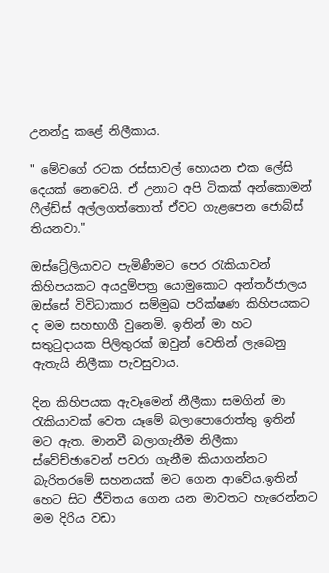උනන්දු කළේ නිලීකාය.

" මේවගේ රටක රස්සාවල් හොයන එක ලේසි දෙයක් නෙවෙයි. ඒ උනාට අපි ටිකක් අන්කොමන් ෆීල්ඩ්ස් අල්ලගත්තොත් ඒවට ගැළපෙන ජොබ්ස් තියනවා."

ඔස්ට්‍රේලියාවට පැමිණීමට පෙර රැකියාවන් කිහිපයකට අයදුම්පත්‍ර යොමුකොට අන්තර්ජාලය ඔස්සේ විවිධාකාර සම්මුඛ පරික්ෂණ කිහිපයකට ද මම සහභාගී වුනෙමි. ඉතින් මා හට සතුටුදායක පිලිතුරක් ඔවුන් වෙතින් ලැබෙනු ඇතැයි නිලීකා පැවසුවාය.

දින කිහිපයක ඇවෑමෙන් නීලීකා සමගින් මා රැකියාවක් වෙත යෑමේ බලාපොරොත්තු ඉතින් මට ඇත. මානවී බලාගැනීම නිලීකා ස්වේච්ඡාවෙන් පවරා ගැනීම කියාගන්නට බැරිතරමේ සහනයක් මට ගෙන ආවේය.ඉතින් හෙට සිට ජීවිතය ගෙන යන මාවතට හැරෙන්නට මම දිරිය වඩා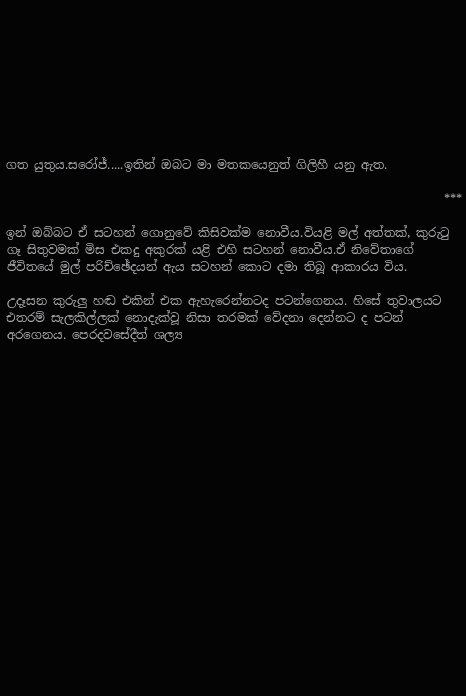ගත යුතුය.සරෝජ්.....ඉතින් ඔබට මා මතකයෙනුත් ගිලිහී යනු ඇත.

                                                                         ***

ඉන් ඔබ්බට ඒ සටහන් ගොනුවේ කිසිවක්ම නොවීය.වියළි මල් අත්තක්, කුරුටු ගෑ සිතුවමක් මිස එකදු අකුරක් යළි එහි සටහන් නොවීය.ඒ නිවේතාගේ ජීවිතයේ මුල් පරිච්ඡේදයන් ඇය සටහන් කොට දමා තිබූ ආකාරය විය.

උදෑසන කුරුලු හඬ එකින් එක ඇහැරෙන්නටද පටන්ගෙනය. හිසේ තුවාලයට එතරම් සැලකිල්ලක් නොදැක්වූ නිසා තරමක් වේදනා දෙන්නට ද පටන් අරගෙනය. පෙරදවසේදීත් ශල්‍ය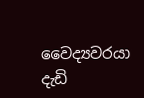වෛද්‍යවරයා දැඩි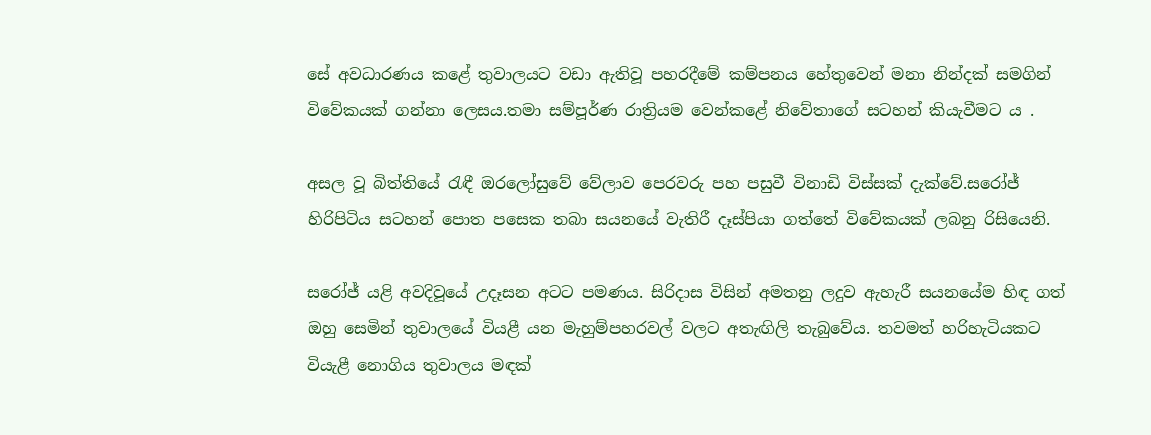සේ අවධාරණය කළේ තුවාලයට වඩා ඇතිවූ පහරදීමේ කම්පනය හේතුවෙන් මනා නින්දක් සමගින් විවේකයක් ගන්නා ලෙසය.තමා සම්පූර්ණ රාත්‍රියම වෙන්කළේ නිවේතාගේ සටහන් කියැවීමට ය .

අසල වූ බිත්තියේ රැඳී ඔරලෝසුවේ වේලාව පෙරවරු පහ පසුවී විනාඩි විස්සක් දැක්වේ.සරෝජ් හිරිපිටිය සටහන් පොත පසෙක තබා සයනයේ වැතිරී දෑස්පියා ගත්තේ විවේකයක් ලබනු රිසියෙනි.

සරෝජ් යළි අවදිවූයේ උදෑසන අටට පමණය. සිරිදාස විසින් අමතනු ලදුව ඇහැරී සයනයේම හිඳ ගත් ඔහු සෙමින් තුවාලයේ වියළී යන මැහුම්පහරවල් වලට අතැඟිලි තැබුවේය. තවමත් හරිහැටියකට වියැළී නොගිය තුවාලය මඳක්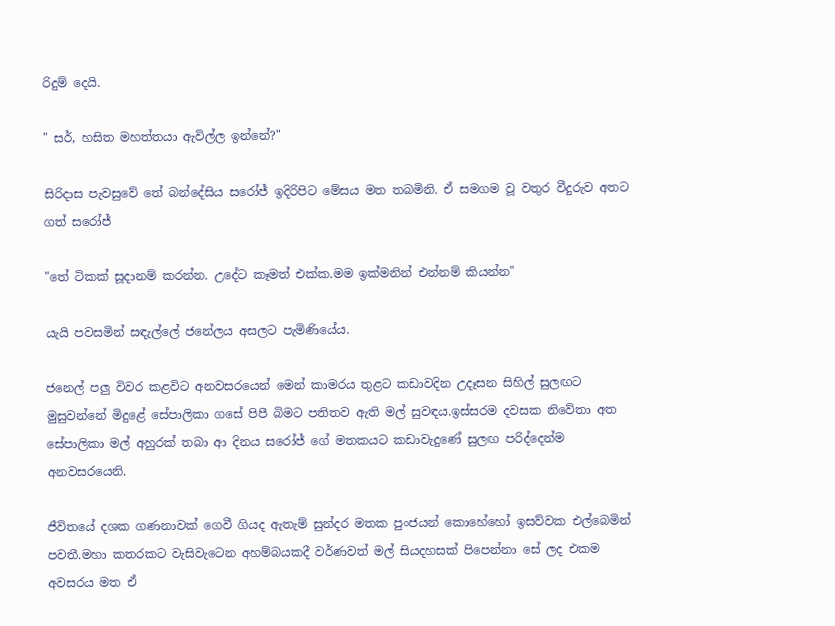රිදුම් දෙයි.

" සර්, හසිත මහත්තයා ඇවිල්ල ඉන්නේ?"

සිරිදාස පැවසුවේ තේ බන්දේසිය සරෝජ් ඉදිරිපිට මේසය මත තබමිනි. ඒ සමගම වූ වතුර වීදුරුව අතට ගත් සරෝජ්

"තේ ටිකක් සූදානම් කරන්න. උදේට කෑමත් එක්ක.මම ඉක්මනින් එන්නම් කියන්න"

යැයි පවසමින් සඳැල්ලේ ජනේලය අසලට පැමිණියේය.

ජනෙල් පලු විවර කළවිට අනවසරයෙන් මෙන් කාමරය තුළට කඩාවදින උදෑසන සිහිල් සුලඟට මුසුවන්නේ මිදුළේ සේපාලිකා ගසේ පිපී බිමට පතිතව ඇති මල් සුවඳය.ඉස්සරම දවසක නිවේතා අත සේපාලිකා මල් අහුරක් තබා ආ දිනය සරෝජ් ගේ මතකයට කඩාවැදුණේ සුලඟ පරිද්දෙන්ම අනවසරයෙනි.

ජීවිතයේ දශක ගණනාවක් ගෙවී ගියද ඇතැම් සුන්දර මතක පුංජයන් කොහේහෝ ඉසව්වක එල්බෙමින් පවතී.මහා කතරකට වැසිවැටෙන අහම්බයකදී වර්ණවත් මල් සියදහසක් පිපෙන්නා සේ ලද එකම අවසරය මත ඒ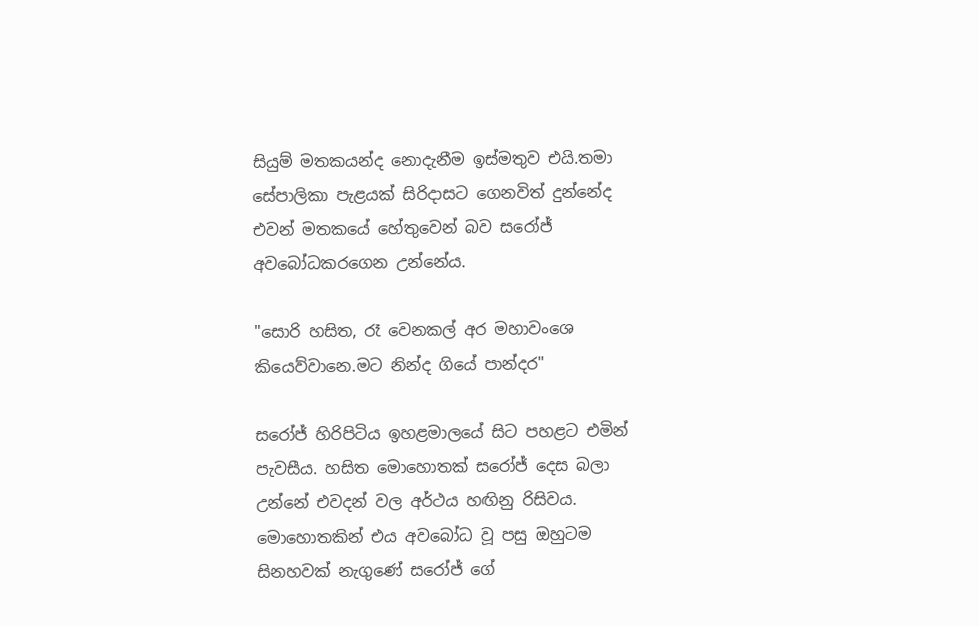සියුම් මතකයන්ද නොදැනීම ඉස්මතුව එයි.තමා සේපාලිකා පැළයක් සිරිදාසට ගෙනවිත් දුන්නේද එවන් මතකයේ හේතුවෙන් බව සරෝජ් අවබෝධකරගෙන උන්නේය.

"සොරි හසිත, රෑ වෙනකල් අර මහාවංශෙ කියෙව්වානෙ.මට නින්ද ගියේ පාන්දර"

සරෝජ් හිරිපිටිය ඉහළමාලයේ සිට පහළට එමින් පැවසීය. හසිත මොහොතක් සරෝජ් දෙස බලා උන්නේ එවදන් වල අර්ථය හඟිනු රිසිවය. මොහොතකින් එය අවබෝධ වූ පසු ඔහුටම සිනහවක් නැගුණේ සරෝජ් ගේ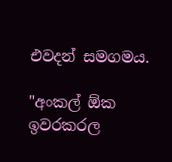එවදන් සමගමය.

"අංකල් ඕක ඉවරකරල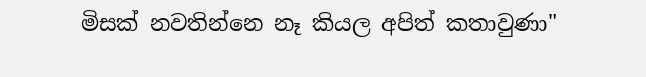මිසක් නවතින්නෙ නෑ කියල අපිත් කතාවුණා"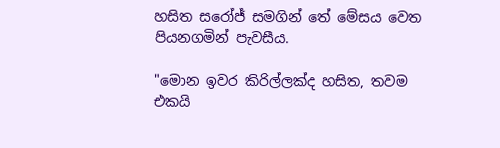හසිත සරෝජ් සමගින් තේ මේසය වෙත පියනගමින් පැවසීය.

"මොන ඉවර කිරිල්ලක්ද හසිත, තවම එකයි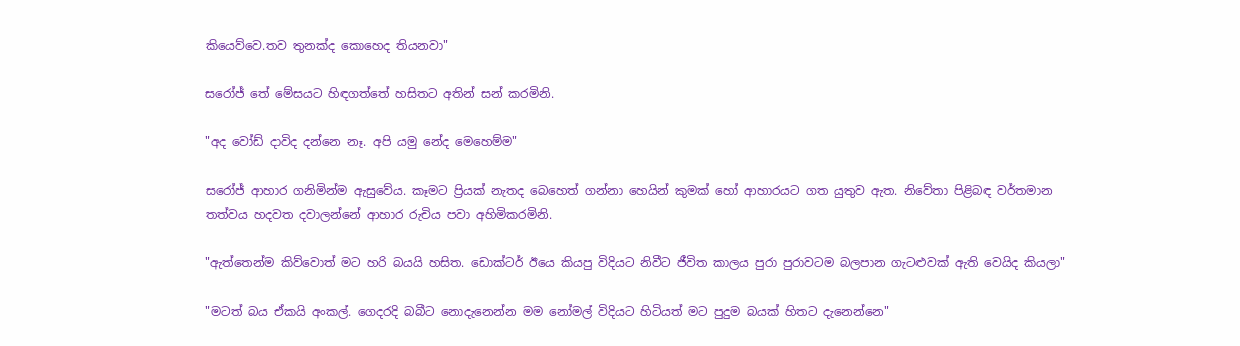කියෙව්වෙ.තව තුනක්ද කොහෙද තියනවා"

සරෝජ් තේ මේසයට හිඳගත්තේ හසිතට අතින් සන් කරමිනි.

"අද වෝඩ් දාවිද දන්නෙ නෑ. අපි යමු නේද මෙහෙම්ම"

සරෝජ් ආහාර ගනිමින්ම ඇසුවේය. කෑමට ප්‍රියක් නැතද බෙහෙත් ගන්නා හෙයින් කුමක් හෝ ආහාරයට ගත යුතුව ඇත. නිවේතා පිළිබඳ වර්තමාන තත්වය හදවත දවාලන්නේ ආහාර රුචිය පවා අහිමිකරමිනි.

"ඇත්තෙන්ම කිව්වොත් මට හරි බයයි හසිත. ඩොක්ටර් ඊයෙ කියපු විදියට නිවීට ජීවිත කාලය පුරා පුරාවටම බලපාන ගැටළුවක් ඇති වෙයිද කියලා"

"මටත් බය ඒකයි අංකල්. ගෙදරදි බබීට නොදැනෙන්න මම නෝමල් විදියට හිටියත් මට පුදුම බයක් හිතට දැනෙන්නෙ"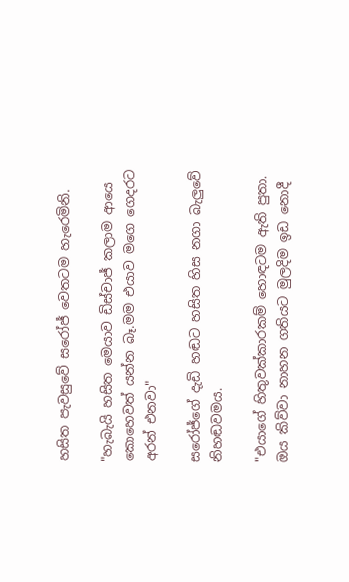හසිත පැවසුවේ සරෝජ් වෙතටම හැරෙමිනි.

"හැබැයි හසිත මෙයාව ඩිස්චාජ් කලාම ආයෙ කොහෙවත් යන්න බෑ.මම එයාව මගෙ ගෙදරට අරන් එනවා"

සරෝජ්ගේ දැඩි හඬට හසිත හිස නගා බැලුවේ නිහඬවමය.

"එයාගේ හිතුවක්කාරකම් හොඳටම ඇති පුතා. ඔය කිව්වා නාහන ගතියට මුලදිම ඉඩ නොදී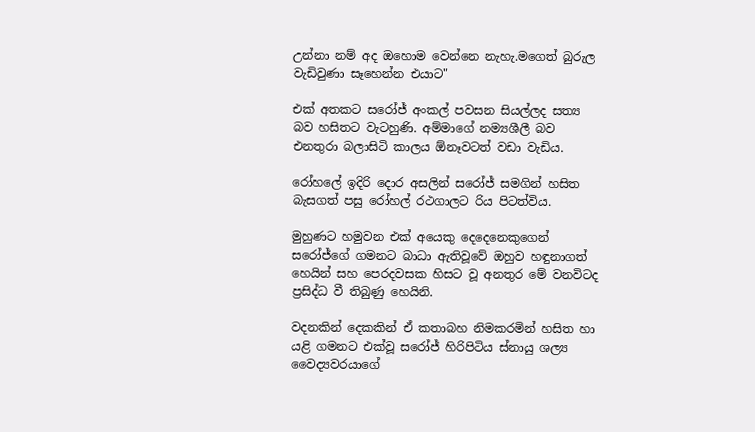උන්නා නම් අද ඔහොම වෙන්නෙ නැහැ.මගෙත් බුරුල වැඩිවුණා සෑහෙන්න එයාට"

එක් අතකට සරෝජ් අංකල් පවසන සියල්ලද සත්‍ය බව හසිතට වැටහුණි. අම්මාගේ නම්‍යශීලී බව එනතුරා බලාසිටි කාලය ඕනෑවටත් වඩා වැඩිය.

රෝහලේ ඉදිරි දොර අසලින් සරෝජ් සමගින් හසිත බැසගත් පසු රෝහල් රථගාලට රිය පිටත්විය.

මුහුණට හමුවන එක් අයෙකු දෙදෙනෙකුගෙන් සරෝජ්ගේ ගමනට බාධා ඇතිවූවේ ඔහුව හඳුනාගත් හෙයින් සහ පෙරදවසක හිසට වූ අනතුර මේ වනවිටද ප්‍රසිද්ධ වී තිබුණු හෙයිනි.

වදනකින් දෙකකින් ඒ කතාබහ නිමකරමින් හසිත හා යළි ගමනට එක්වූ සරෝජ් හිරිපිටිය ස්නායු ශල්‍ය වෛද්‍යවරයාගේ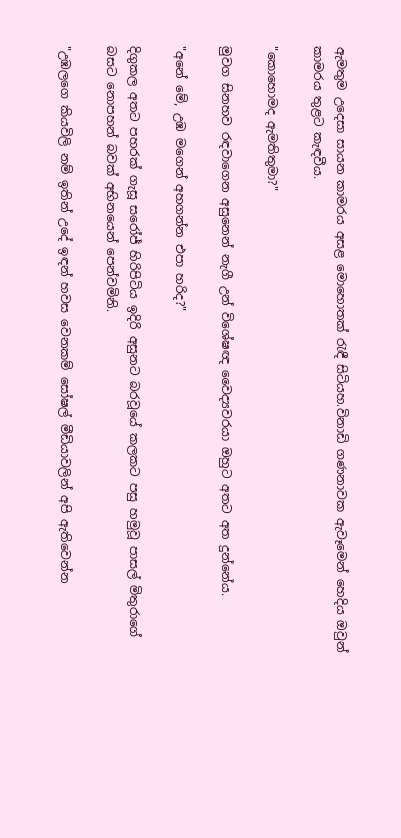ඇමතුම උදෙසා සායන කාමරය අසළ මොහොතක් රැඳී සිටියහ.විනාඩි ගණනාවක ඇවෑමෙන් හෙදිය ඔවුන් කාමරය තුළට කැඳවීය.

"කොහොමද ඇමතිතුමා?"

මුවග සිනහව රඳවාගෙන අසුනෙන් නැගී උන් විශේෂඥ වෛද්‍යවරයා ඔහුට අතට අත දුන්නේය.

"අනේ මේ, උඹ මගෙන් අහගන්න එපා හරිද?"

දිගුකල අතට පහරක් ගැසූ සරෝජ් හිරිපිටිය ඉදිරි අසුනට බරවූයේ කලකට පසු හමුවූ පාසල් මිතුරාගේ බසට නොපහන් බවක් අභිනයෙන් පෙන්වමිනි.

"උඹලගෙ කියවිලි නම් ඉතින් උදේ ඉඳන් හවස වෙනකම් සෝෂල් මීඩියාවලින් අපි ඇතිවෙන්න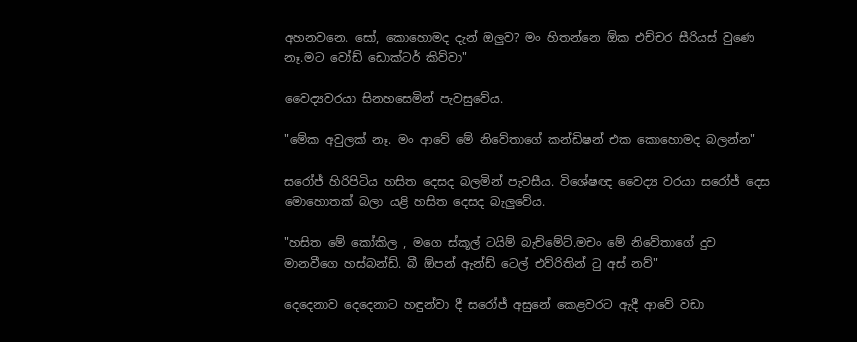අහනවනෙ. සෝ, කොහොමද දැන් ඔලුව? මං හිතන්නෙ ඕක එච්චර සීරියස් වුණෙ නෑ.මට වෝඩ් ඩොක්ටර් කිව්වා"

වෛද්‍යවරයා සිනහසෙමින් පැවසුවේය.

"මේක අවුලක් නෑ. මං ආවේ මේ නිවේතාගේ කන්ඩිෂන් එක කොහොමද බලන්න"

සරෝජ් හිරිපිටිය හසිත දෙසද බලමින් පැවසීය. විශේෂඥ වෛද්‍ය වරයා සරෝජ් දෙස මොහොතක් බලා යළි හසිත දෙසද බැලුවේය.

"හසිත මේ කෝකිල , මගෙ ස්කූල් ටයිම් බැච්මේට්.මචං මේ නිවේතාගේ දුව මානවීගෙ හස්බන්ඩ්. බී ඕපන් ඇන්ඩ් ටෙල් එව්රිතින් ටු අස් නව්"

දෙදෙනාව දෙදෙනාට හඳුන්වා දී සරෝජ් අසුනේ කෙළවරට ඇදී ආවේ වඩා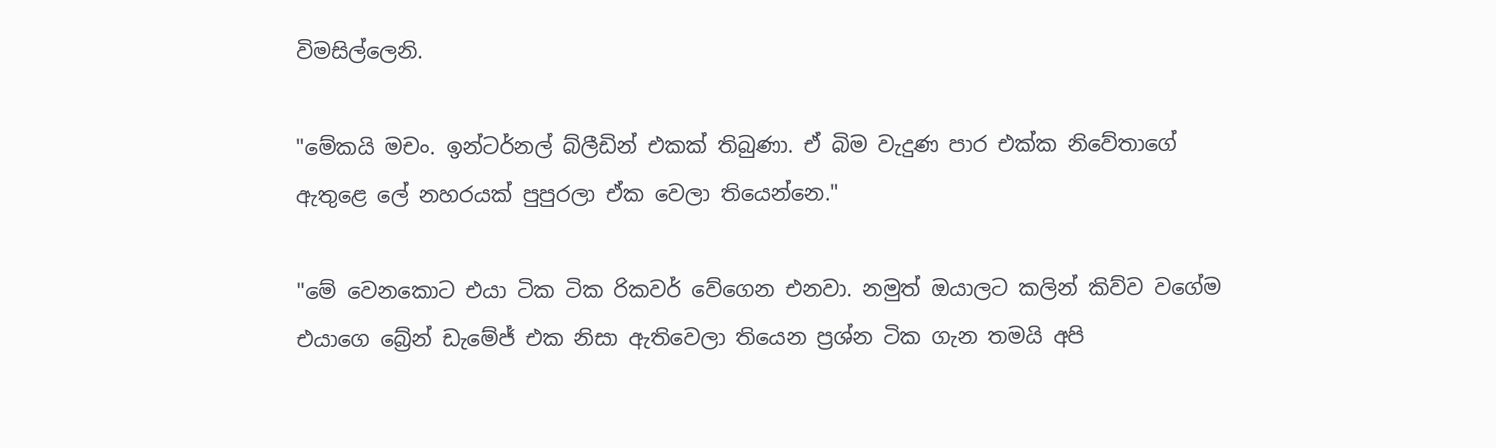විමසිල්ලෙනි.

"මේකයි මචං. ඉන්ටර්නල් බ්ලීඩින් එකක් තිබුණා. ඒ බිම වැදුණ පාර එක්ක නිවේතාගේ ඇතුළෙ ලේ නහරයක් පුපුරලා ඒක වෙලා තියෙන්නෙ."

"මේ වෙනකොට එයා ටික ටික රිකවර් වේගෙන එනවා. නමුත් ඔයාලට කලින් කිව්ව වගේම එයාගෙ බ්‍රේන් ඩැමේජ් එක නිසා ඇතිවෙලා තියෙන ප්‍රශ්න ටික ගැන තමයි අපි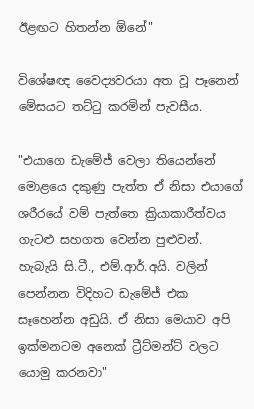ඊළඟට හිතන්න ඕනේ"

විශේෂඥ වෛද්‍යවරයා අත වූ පෑනෙන් මේසයට තට්ටු කරමින් පැවසීය.

"එයාගෙ ඩැමේජ් වෙලා තියෙන්නේ මොළයෙ දකුණු පැත්ත ඒ නිසා එයාගේ ශරීරයේ වම් පැත්තෙ ක්‍රියාකාරීත්වය ගැටළු සහගත වෙන්න පුළුවන්. හැබැයි සි.ටී., එම්.ආර්.අයි. වලින් පෙන්නන විදිහට ඩැමේජ් එක සෑහෙන්න අඩුයි. ඒ නිසා මෙයාව අපි ඉක්මනටම අනෙක් ට්‍රීට්මන්ට් වලට යොමු කරනවා"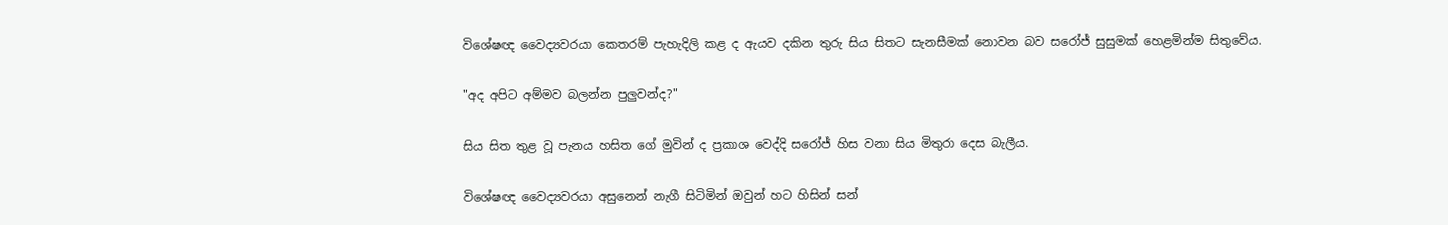විශේෂඥ වෛද්‍යවරයා කෙතරම් පැහැදිලි කළ ද ඇයව දකින තුරු සිය සිතට සැනසීමක් නොවන බව සරෝජ් සුසුමක් හෙළමින්ම සිතුවේය.

"අද අපිට අම්මව බලන්න පුලුවන්ද?"

සිය සිත තුළ වූ පැනය හසිත ගේ මුවින් ද ප්‍රකාශ වෙද්දි සරෝජ් හිස වනා සිය මිතුරා දෙස බැලීය.

විශේෂඥ වෛද්‍යවරයා අසුනෙන් නැගී සිටිමින් ඔවුන් හට හිසින් සන්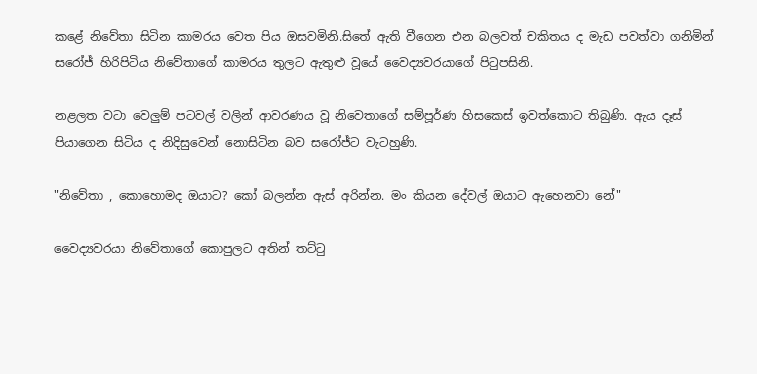කළේ නිවේතා සිටින කාමරය වෙත පිය ඔසවමිනි.සිතේ ඇති වීගෙන එන බලවත් චකිතය ද මැඩ පවත්වා ගනිමින් සරෝජ් හිරිපිටිය නිවේතාගේ කාමරය තුලට ඇතුළු වූයේ වෛද්‍යවරයාගේ පිටුපසිනි.

නළලත වටා වෙලුම් පටවල් වලින් ආවරණය වූ නිවෙතාගේ සම්පූර්ණ හිසකෙස් ඉවත්කොට තිබුණි. ඇය දෑස් පියාගෙන සිටිය ද නිදිසුවෙන් නොසිටින බව සරෝජ්ට වැටහුණි.

"නිවේතා , කොහොමද ඔයාට? කෝ බලන්න ඇස් අරින්න. මං කියන දේවල් ඔයාට ඇහෙනවා නේ"

වෛද්‍යවරයා නිවේතාගේ කොපුලට අතින් තට්ටු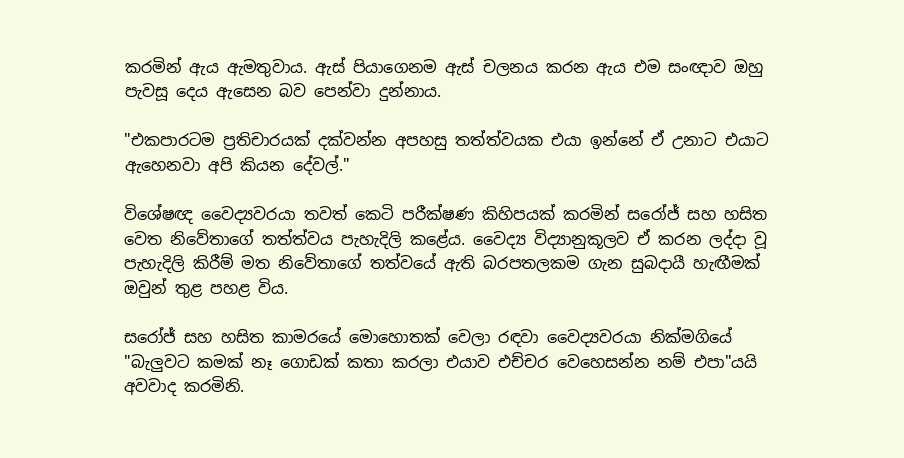කරමින් ඇය ඇමතුවාය. ඇස් පියාගෙනම ඇස් චලනය කරන ඇය එම සංඥාව ඔහු පැවසූ දෙය ඇසෙන බව පෙන්වා දුන්නාය.

"එකපාරටම ප්‍රතිචාරයක් දක්වන්න අපහසු තත්ත්වයක එයා ඉන්නේ ඒ උනාට එයාට ඇහෙනවා අපි කියන දේවල්."

විශේෂඥ වෛද්‍යවරයා තවත් කෙටි පරීක්ෂණ කිහිපයක් කරමින් සරෝජ් සහ හසිත වෙත නිවේතාගේ තත්ත්වය පැහැදිලි කළේය. වෛද්‍ය විද්‍යානුකූලව ඒ කරන ලද්දා වූ පැහැදිලි කිරීම් මත නිවේතාගේ තත්වයේ ඇති බරපතලකම ගැන සුබදායී හැඟීමක් ඔවුන් තුළ පහළ විය.

සරෝජ් සහ හසිත කාමරයේ මොහොතක් වෙලා රඳවා වෛද්‍යවරයා නික්මගියේ "බැලුවට කමක් නෑ ගොඩක් කතා කරලා එයාව එච්චර වෙහෙසන්න නම් එපා"යයි අවවාද කරමිනි.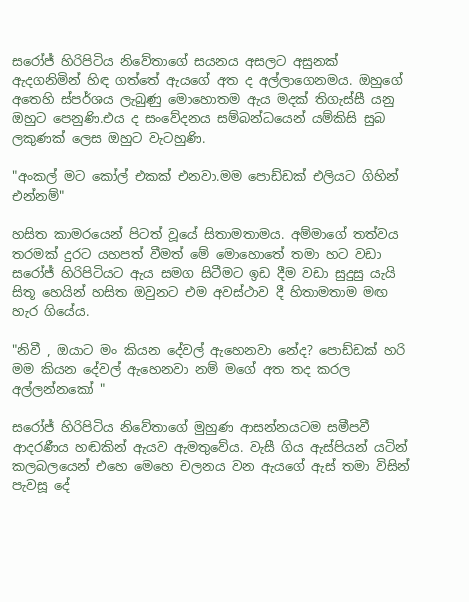සරෝජ් හිරිපිටිය නිවේතාගේ සයනය අසලට අසුනක් ඇදගනිමින් හිඳ ගත්තේ ඇයගේ අත ද අල්ලාගෙනමය. ඔහුගේ අතෙහි ස්පර්ශය ලැබුණු මොහොතම ඇය මදක් තිගැස්සී යනු ඔහුට පෙනුණි.එය ද සංවේදනය සම්බන්ධයෙන් යම්කිසි සුබ ලකුණක් ලෙස ඔහුට වැටහුණි.

"අංකල් මට කෝල් එකක් එනවා.මම පොඩ්ඩක් එලියට ගිහින් එන්නම්"

හසිත කාමරයෙන් පිටත් වූයේ සිතාමතාමය. අම්මාගේ තත්වය තරමක් දුරට යහපත් වීමත් මේ මොහොතේ තමා හට වඩා සරෝජ් හිරිපිටියට ඇය සමග සිටීමට ඉඩ දීම වඩා සුදුසු යැයි සිතූ හෙයින් හසිත ඔවුනට එම අවස්ථාව දී හිතාමතාම මඟ හැර ගියේය.

"නිවී , ඔයාට මං කියන දේවල් ඇහෙනවා නේද? පොඩ්ඩක් හරි මම කියන දේවල් ඇහෙනවා නම් මගේ අත තද කරල අල්ලන්නකෝ "

සරෝජ් හිරිපිටිය නිවේතාගේ මුහුණ ආසන්නයටම සමීපවී ආදරණීය හඬකින් ඇයව ඇමතුවේය. වැසී ගිය ඇස්පියන් යටින් කලබලයෙන් එහෙ මෙහෙ චලනය වන ඇයගේ ඇස් තමා විසින් පැවසූ දේ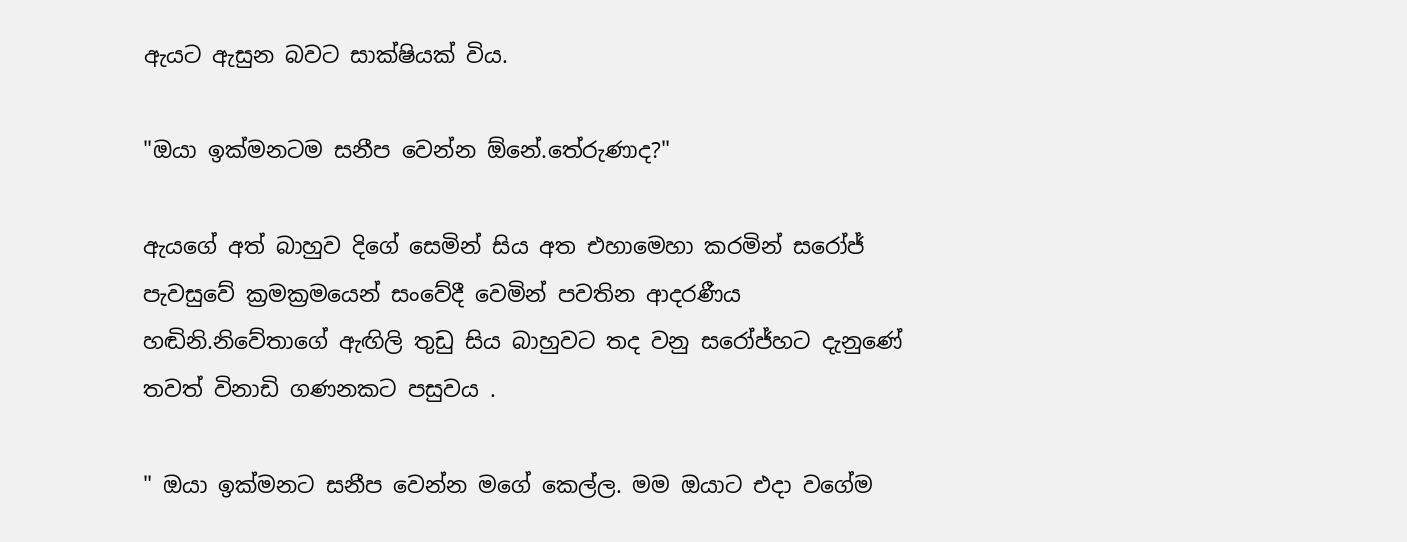ඇයට ඇසුන බවට සාක්ෂියක් විය.

"ඔයා ඉක්මනටම සනීප වෙන්න ඕනේ.තේරුණාද?"

ඇයගේ අත් බාහුව දිගේ සෙමින් සිය අත එහාමෙහා කරමින් සරෝජ් පැවසුවේ ක්‍රමක්‍රමයෙන් සංවේදී වෙමින් පවතින ආදරණීය හඬිනි.නිවේතාගේ ඇඟිලි තුඩු සිය බාහුවට තද වනු සරෝජ්හට දැනුණේ තවත් විනාඩි ගණනකට පසුවය .

" ඔයා ඉක්මනට සනීප වෙන්න මගේ කෙල්ල. මම ඔයාට එදා වගේම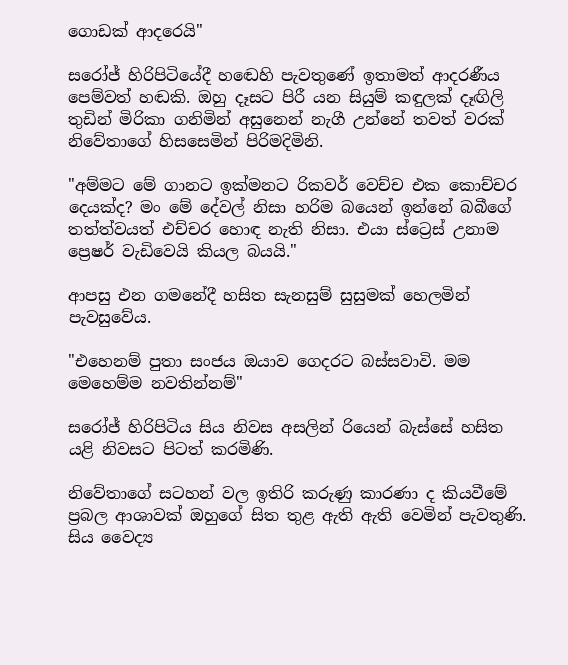ගොඩක් ආදරෙයි"

සරෝජ් හිරිපිටියේදී හඬෙහි පැවතුණේ ඉතාමත් ආදරණීය පෙම්වත් හඬකි. ඔහු දෑසට පිරී යන සියුම් කඳුලක් දෑඟිලි තුඩින් මිරිකා ගනිමින් අසුනෙන් නැගී උන්නේ තවත් වරක් නිවේතාගේ හිසසෙමින් පිරිමදිමිනි.

"අම්මට මේ ගානට ඉක්මනට රිකවර් වෙච්ච එක කොච්චර දෙයක්ද? මං මේ දේවල් නිසා හරිම බයෙන් ඉන්නේ බබීගේ තත්ත්වයත් එච්චර හොඳ නැති නිසා. එයා ස්ට්‍රෙස් උනාම ප්‍රෙෂර් වැඩිවෙයි කියල බයයි."

ආපසු එන ගමනේදී හසිත සැනසුම් සුසුමක් හෙලමින් පැවසුවේය.

"එහෙනම් පුතා සංජය ඔයාව ගෙදරට බස්සවාවි. මම මෙහෙම්ම නවතින්නම්"

සරෝජ් හිරිපිටිය සිය නිවස අසලින් රියෙන් බැස්සේ හසිත යළි නිවසට පිටත් කරමිණි.

නිවේතාගේ සටහන් වල ඉතිරි කරුණු කාරණා ද කියවීමේ ප්‍රබල ආශාවක් ඔහුගේ සිත තුළ ඇති ඇති වෙමින් පැවතුණි. සිය වෛද්‍ය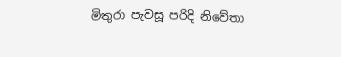මිතුරා පැවසූ පරිදි නිවේතා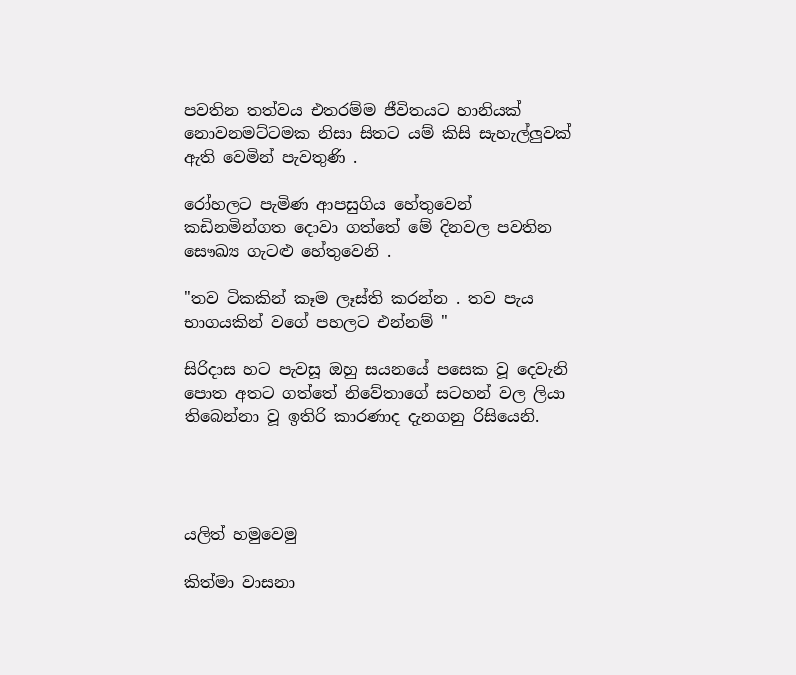පවතින තත්වය එතරම්ම ජීවිතයට හානියක් නොවනමට්ටමක නිසා සිතට යම් කිසි සැහැල්ලුවක් ඇති වෙමින් පැවතුණි .

රෝහලට පැමිණ ආපසුගිය හේතුවෙන් කඩිනමින්ගත දොවා ගත්තේ මේ දිනවල පවතින සෞඛ්‍ය ගැටළු හේතුවෙනි .

"තව ටිකකින් කෑම ලෑස්ති කරන්න . තව පැය භාගයකින් වගේ පහලට එන්නම් "

සිරිදාස හට පැවසූ ඔහු සයනයේ පසෙක වූ දෙවැනි පොත අතට ගත්තේ නිවේතාගේ සටහන් වල ලියා තිබෙන්නා වූ ඉතිරි කාරණාද දැනගනු රිසියෙනි.




යලිත් හමුවෙමු

කිත්මා වාසනා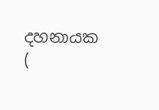දහනායක (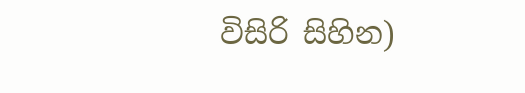විසිරි සිහින)